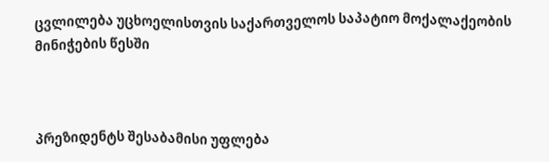ცვლილება უცხოელისთვის საქართველოს საპატიო მოქალაქეობის მინიჭების წესში



პრეზიდენტს შესაბამისი უფლება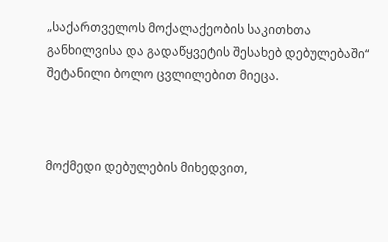„საქართველოს მოქალაქეობის საკითხთა განხილვისა და გადაწყვეტის შესახებ დებულებაში“ შეტანილი ბოლო ცვლილებით მიეცა.



მოქმედი დებულების მიხედვით,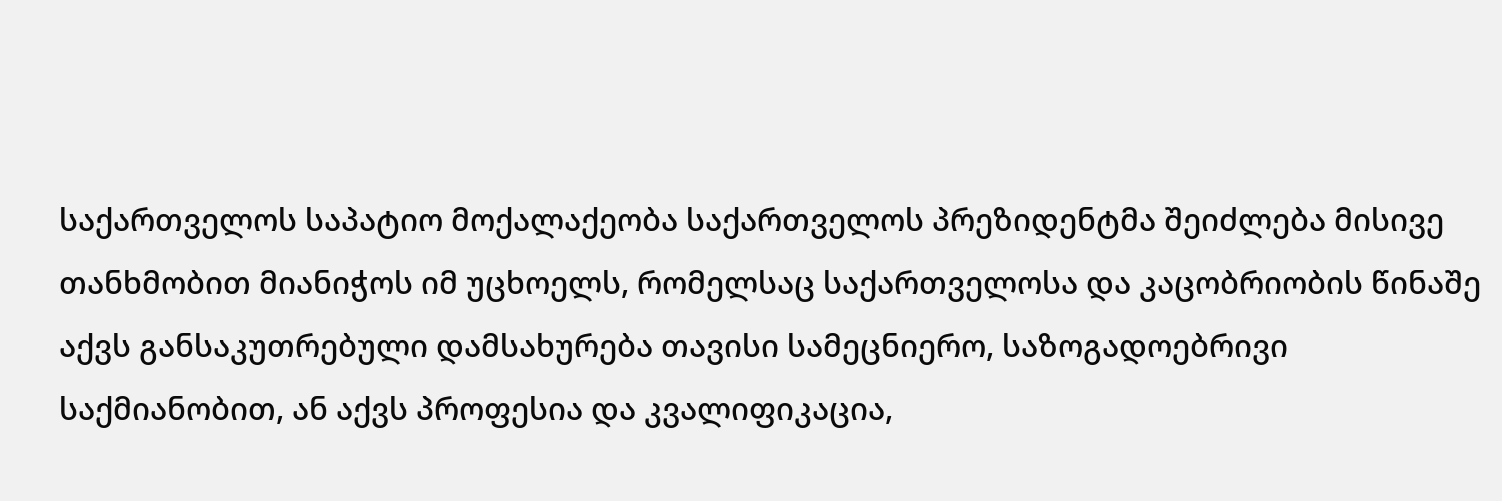საქართველოს საპატიო მოქალაქეობა საქართველოს პრეზიდენტმა შეიძლება მისივე თანხმობით მიანიჭოს იმ უცხოელს, რომელსაც საქართველოსა და კაცობრიობის წინაშე აქვს განსაკუთრებული დამსახურება თავისი სამეცნიერო, საზოგადოებრივი საქმიანობით, ან აქვს პროფესია და კვალიფიკაცია,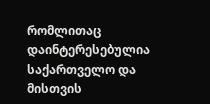რომლითაც დაინტერესებულია საქართველო და მისთვის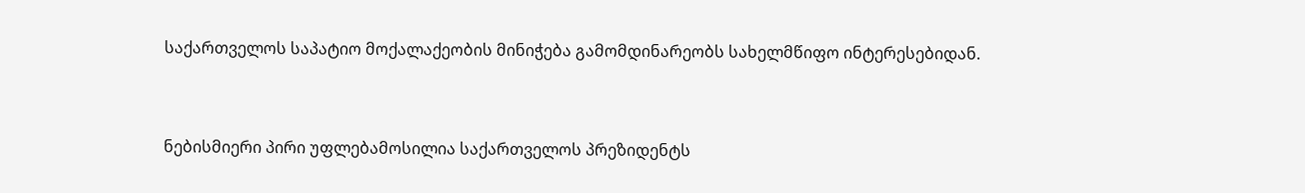საქართველოს საპატიო მოქალაქეობის მინიჭება გამომდინარეობს სახელმწიფო ინტერესებიდან.



ნებისმიერი პირი უფლებამოსილია საქართველოს პრეზიდენტს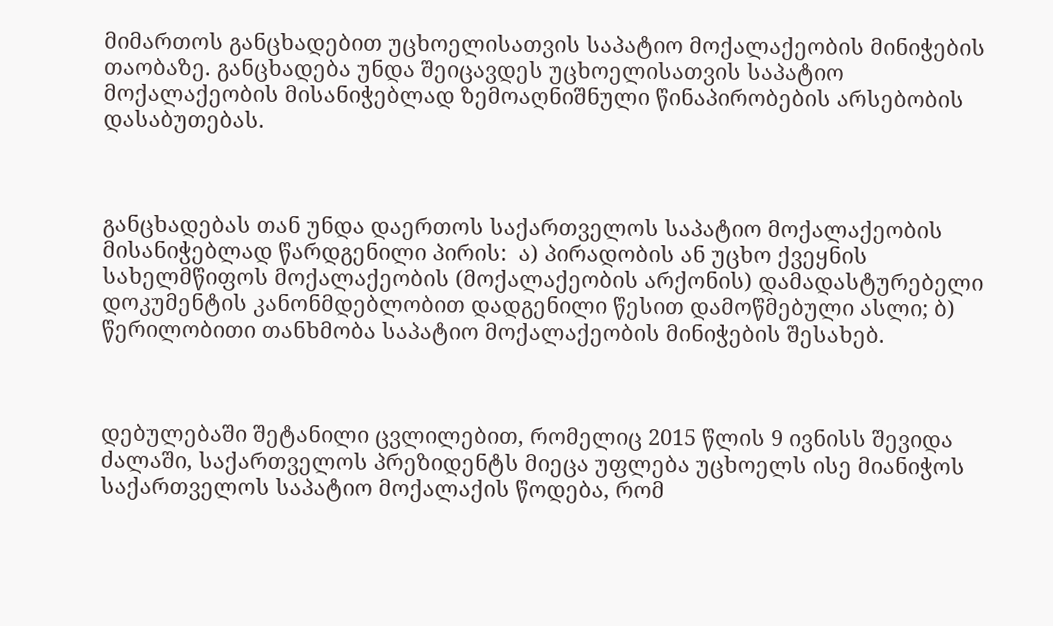მიმართოს განცხადებით უცხოელისათვის საპატიო მოქალაქეობის მინიჭების თაობაზე. განცხადება უნდა შეიცავდეს უცხოელისათვის საპატიო მოქალაქეობის მისანიჭებლად ზემოაღნიშნული წინაპირობების არსებობის დასაბუთებას.



განცხადებას თან უნდა დაერთოს საქართველოს საპატიო მოქალაქეობის მისანიჭებლად წარდგენილი პირის:  ა) პირადობის ან უცხო ქვეყნის სახელმწიფოს მოქალაქეობის (მოქალაქეობის არქონის) დამადასტურებელი დოკუმენტის კანონმდებლობით დადგენილი წესით დამოწმებული ასლი; ბ) წერილობითი თანხმობა საპატიო მოქალაქეობის მინიჭების შესახებ.



დებულებაში შეტანილი ცვლილებით, რომელიც 2015 წლის 9 ივნისს შევიდა ძალაში, საქართველოს პრეზიდენტს მიეცა უფლება უცხოელს ისე მიანიჭოს საქართველოს საპატიო მოქალაქის წოდება, რომ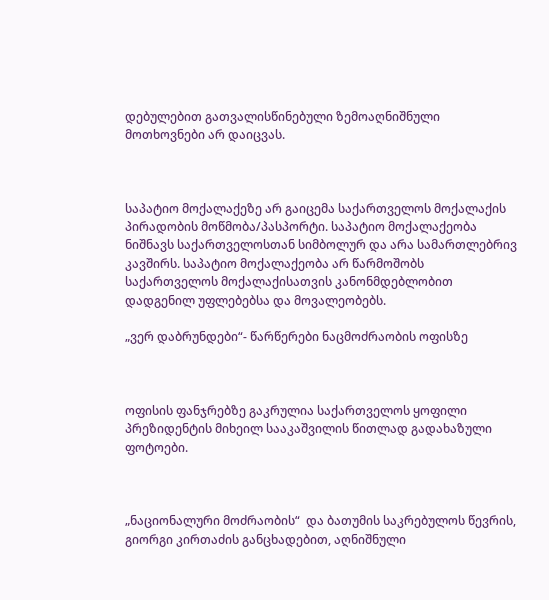დებულებით გათვალისწინებული ზემოაღნიშნული მოთხოვნები არ დაიცვას.



საპატიო მოქალაქეზე არ გაიცემა საქართველოს მოქალაქის პირადობის მოწმობა/პასპორტი. საპატიო მოქალაქეობა ნიშნავს საქართველოსთან სიმბოლურ და არა სამართლებრივ კავშირს. საპატიო მოქალაქეობა არ წარმოშობს საქართველოს მოქალაქისათვის კანონმდებლობით დადგენილ უფლებებსა და მოვალეობებს.

„ვერ დაბრუნდები“- წარწერები ნაცმოძრაობის ოფისზე



ოფისის ფანჯრებზე გაკრულია საქართველოს ყოფილი პრეზიდენტის მიხეილ სააკაშვილის წითლად გადახაზული ფოტოები.



„ნაციონალური მოძრაობის“  და ბათუმის საკრებულოს წევრის, გიორგი კირთაძის განცხადებით, აღნიშნული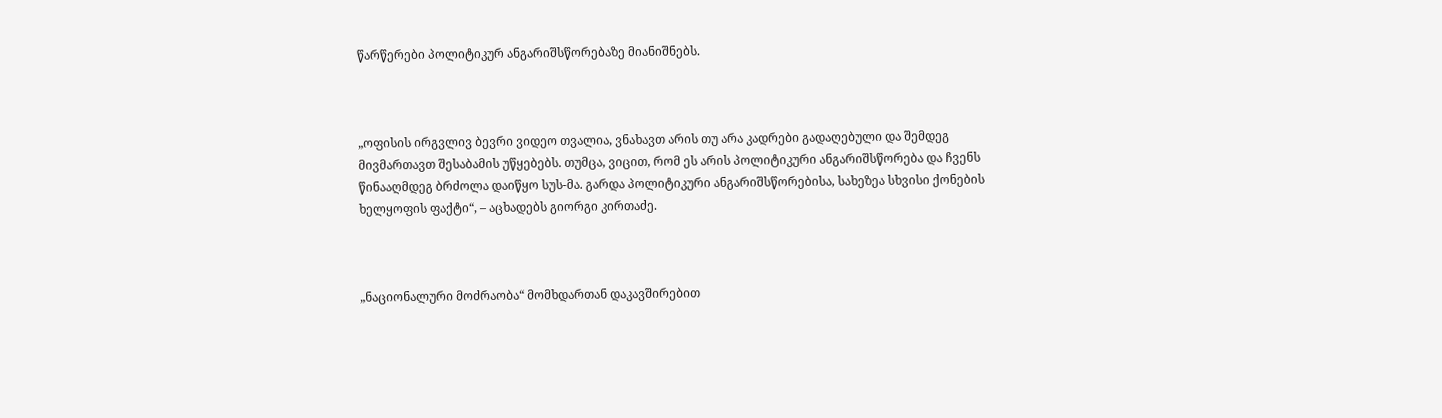წარწერები პოლიტიკურ ანგარიშსწორებაზე მიანიშნებს.



„ოფისის ირგვლივ ბევრი ვიდეო თვალია, ვნახავთ არის თუ არა კადრები გადაღებული და შემდეგ მივმართავთ შესაბამის უწყებებს. თუმცა, ვიცით, რომ ეს არის პოლიტიკური ანგარიშსწორება და ჩვენს წინააღმდეგ ბრძოლა დაიწყო სუს-მა. გარდა პოლიტიკური ანგარიშსწორებისა, სახეზეა სხვისი ქონების ხელყოფის ფაქტი“, – აცხადებს გიორგი კირთაძე.



„ნაციონალური მოძრაობა“ მომხდართან დაკავშირებით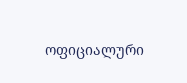ოფიციალური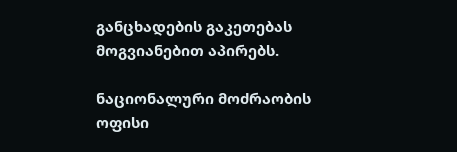განცხადების გაკეთებას მოგვიანებით აპირებს.

ნაციონალური მოძრაობის ოფისი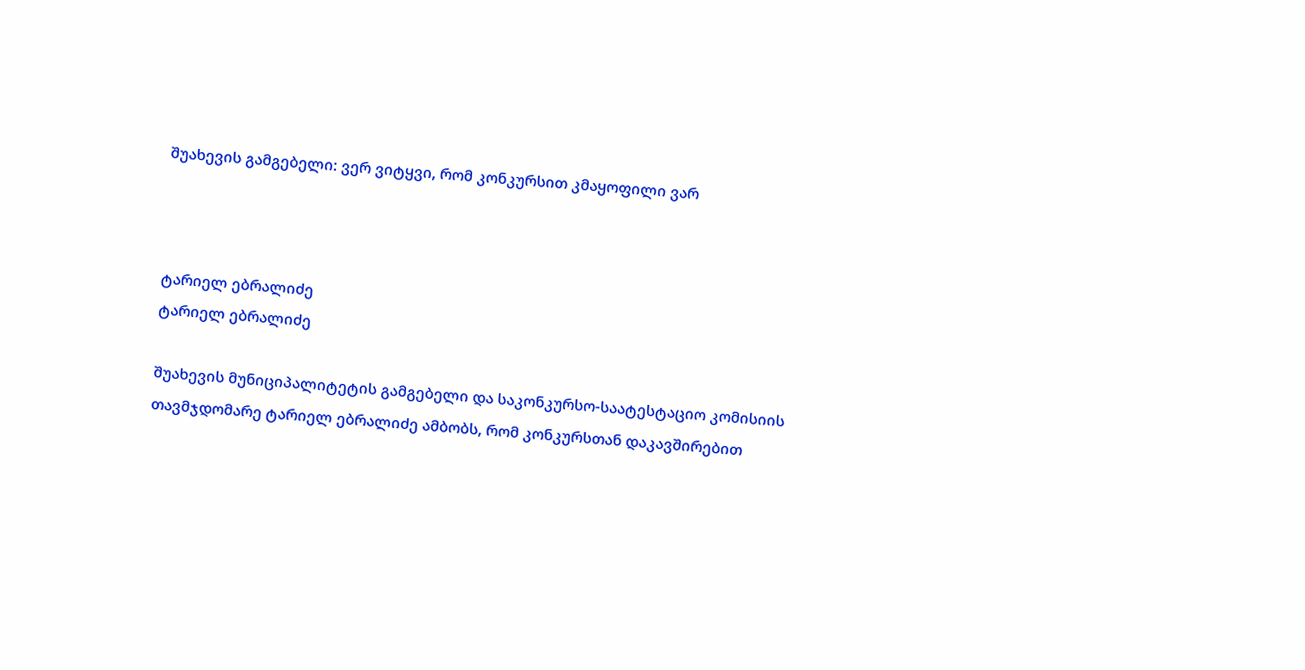შუახევის გამგებელი: ვერ ვიტყვი, რომ კონკურსით კმაყოფილი ვარ



ტარიელ ებრალიძე
ტარიელ ებრალიძე

შუახევის მუნიციპალიტეტის გამგებელი და საკონკურსო-საატესტაციო კომისიის თავმჯდომარე ტარიელ ებრალიძე ამბობს, რომ კონკურსთან დაკავშირებით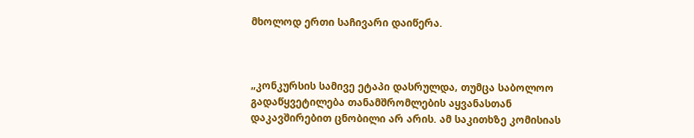მხოლოდ ერთი საჩივარი დაიწერა.



„კონკურსის სამივე ეტაპი დასრულდა, თუმცა საბოლოო გადაწყვეტილება თანამშრომლების აყვანასთან დაკავშირებით ცნობილი არ არის. ამ საკითხზე კომისიას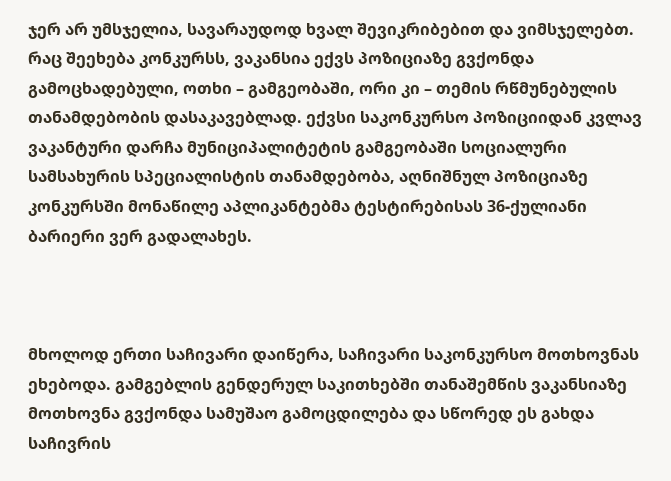ჯერ არ უმსჯელია, სავარაუდოდ ხვალ შევიკრიბებით და ვიმსჯელებთ. რაც შეეხება კონკურსს, ვაკანსია ექვს პოზიციაზე გვქონდა გამოცხადებული, ოთხი – გამგეობაში, ორი კი – თემის რწმუნებულის თანამდებობის დასაკავებლად. ექვსი საკონკურსო პოზიციიდან კვლავ ვაკანტური დარჩა მუნიციპალიტეტის გამგეობაში სოციალური სამსახურის სპეციალისტის თანამდებობა, აღნიშნულ პოზიციაზე კონკურსში მონაწილე აპლიკანტებმა ტესტირებისას 36-ქულიანი ბარიერი ვერ გადალახეს.



მხოლოდ ერთი საჩივარი დაიწერა, საჩივარი საკონკურსო მოთხოვნას ეხებოდა. გამგებლის გენდერულ საკითხებში თანაშემწის ვაკანსიაზე მოთხოვნა გვქონდა სამუშაო გამოცდილება და სწორედ ეს გახდა საჩივრის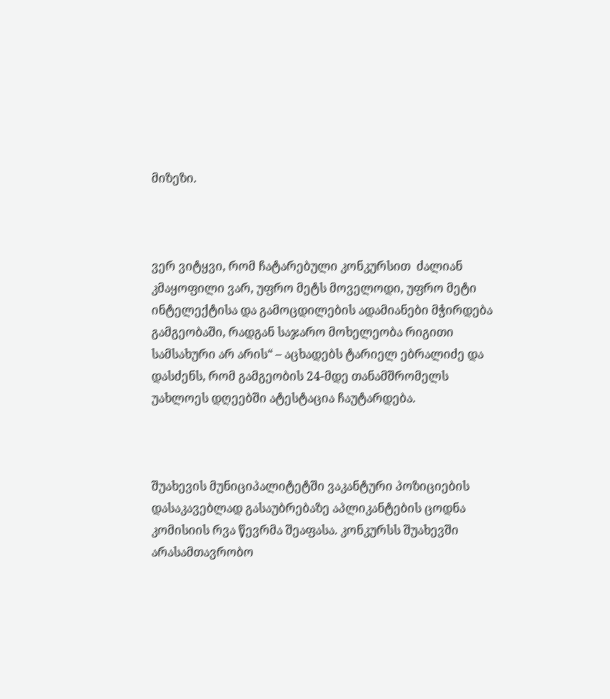მიზეზი.



ვერ ვიტყვი, რომ ჩატარებული კონკურსით  ძალიან კმაყოფილი ვარ, უფრო მეტს მოველოდი, უფრო მეტი ინტელექტისა და გამოცდილების ადამიანები მჭირდება გამგეობაში, რადგან საჯარო მოხელეობა რიგითი სამსახური არ არის“ – აცხადებს ტარიელ ებრალიძე და დასძენს, რომ გამგეობის 24-მდე თანამშრომელს უახლოეს დღეებში ატესტაცია ჩაუტარდება.



შუახევის მუნიციპალიტეტში ვაკანტური პოზიციების დასაკავებლად გასაუბრებაზე აპლიკანტების ცოდნა კომისიის რვა წევრმა შეაფასა. კონკურსს შუახევში არასამთავრობო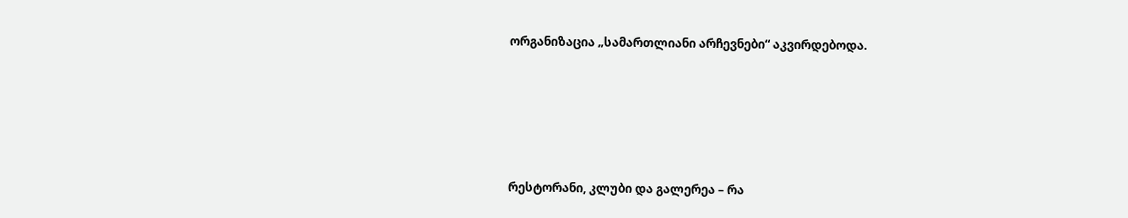ორგანიზაცია „სამართლიანი არჩევნები“ აკვირდებოდა.





რესტორანი, კლუბი და გალერეა – რა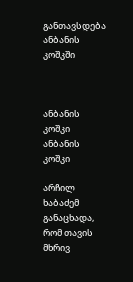განთავსდება ანბანის კოშკში



ანბანის კოშკი
ანბანის კოშკი

არჩილ ხაბაძემ განაცხადა, რომ თავის მხრივ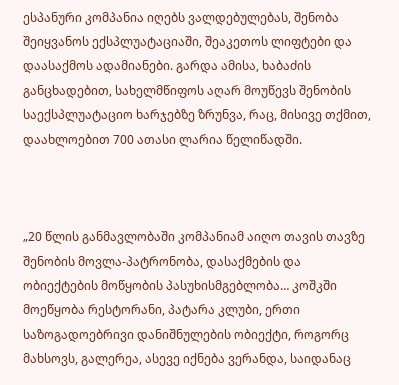ესპანური კომპანია იღებს ვალდებულებას, შენობა შეიყვანოს ექსპლუატაციაში, შეაკეთოს ლიფტები და დაასაქმოს ადამიანები. გარდა ამისა, ხაბაძის განცხადებით, სახელმწიფოს აღარ მოუწევს შენობის საექსპლუატაციო ხარჯებზე ზრუნვა, რაც, მისივე თქმით, დაახლოებით 700 ათასი ლარია წელიწადში.



„20 წლის განმავლობაში კომპანიამ აიღო თავის თავზე შენობის მოვლა-პატრონობა, დასაქმების და ობიექტების მოწყობის პასუხისმგებლობა… კოშკში მოეწყობა რესტორანი, პატარა კლუბი, ერთი საზოგადოებრივი დანიშნულების ობიექტი, როგორც მახსოვს, გალერეა, ასევე იქნება ვერანდა, საიდანაც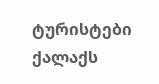ტურისტები ქალაქს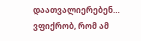დაათვალიერებენ… ვფიქრობ, რომ ამ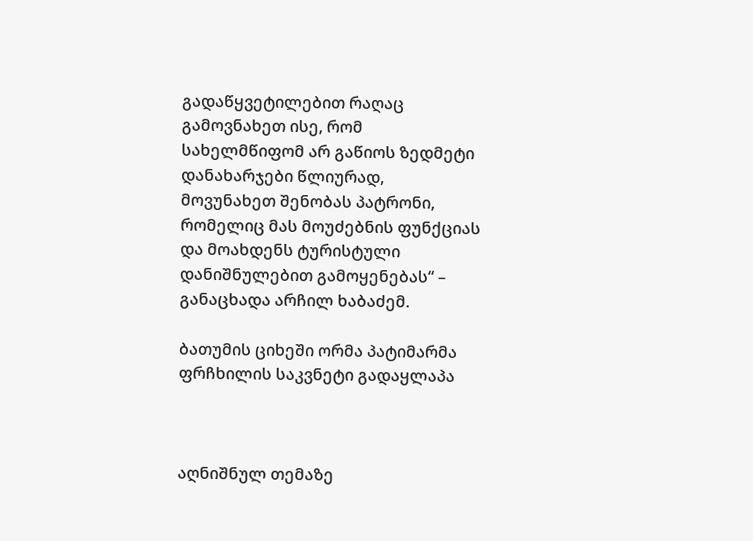გადაწყვეტილებით რაღაც გამოვნახეთ ისე, რომ სახელმწიფომ არ გაწიოს ზედმეტი დანახარჯები წლიურად, მოვუნახეთ შენობას პატრონი, რომელიც მას მოუძებნის ფუნქციას და მოახდენს ტურისტული დანიშნულებით გამოყენებას“ – განაცხადა არჩილ ხაბაძემ.

ბათუმის ციხეში ორმა პატიმარმა ფრჩხილის საკვნეტი გადაყლაპა



აღნიშნულ თემაზე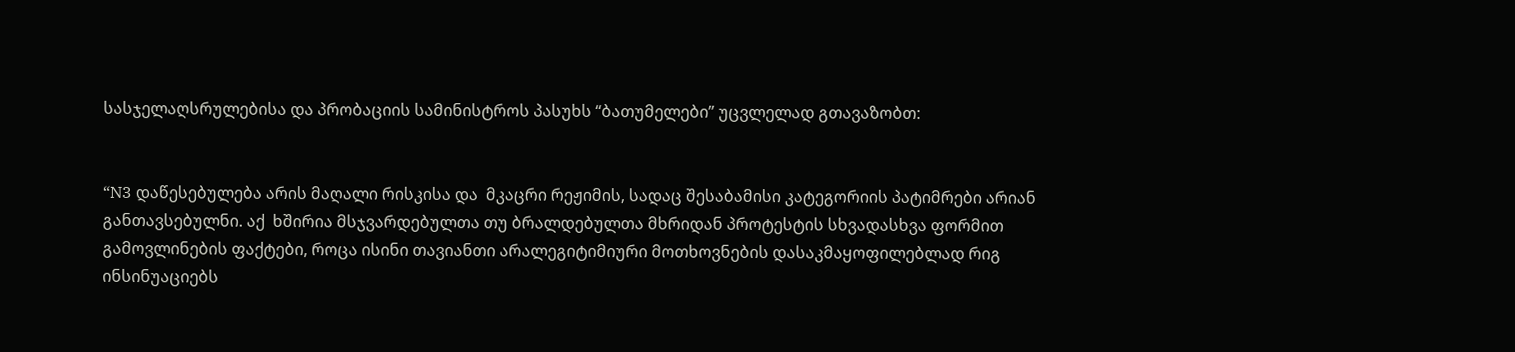სასჯელაღსრულებისა და პრობაციის სამინისტროს პასუხს “ბათუმელები” უცვლელად გთავაზობთ:


“N3 დაწესებულება არის მაღალი რისკისა და  მკაცრი რეჟიმის, სადაც შესაბამისი კატეგორიის პატიმრები არიან განთავსებულნი. აქ  ხშირია მსჯვარდებულთა თუ ბრალდებულთა მხრიდან პროტესტის სხვადასხვა ფორმით გამოვლინების ფაქტები, როცა ისინი თავიანთი არალეგიტიმიური მოთხოვნების დასაკმაყოფილებლად რიგ ინსინუაციებს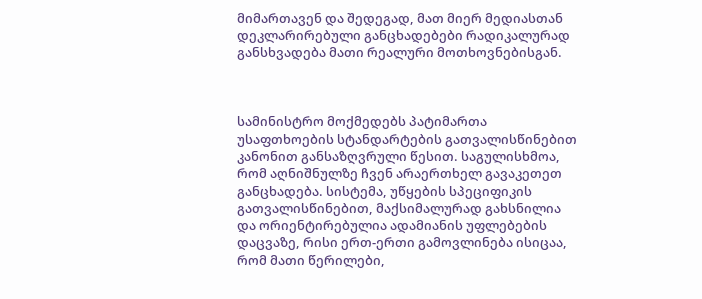მიმართავენ და შედეგად, მათ მიერ მედიასთან დეკლარირებული განცხადებები რადიკალურად განსხვადება მათი რეალური მოთხოვნებისგან.



სამინისტრო მოქმედებს პატიმართა უსაფთხოების სტანდარტების გათვალისწინებით კანონით განსაზღვრული წესით. საგულისხმოა, რომ აღნიშნულზე ჩვენ არაერთხელ გავაკეთეთ განცხადება. სისტემა, უწყების სპეციფიკის გათვალისწინებით, მაქსიმალურად გახსნილია და ორიენტირებულია ადამიანის უფლებების დაცვაზე, რისი ერთ-ერთი გამოვლინება ისიცაა, რომ მათი წერილები,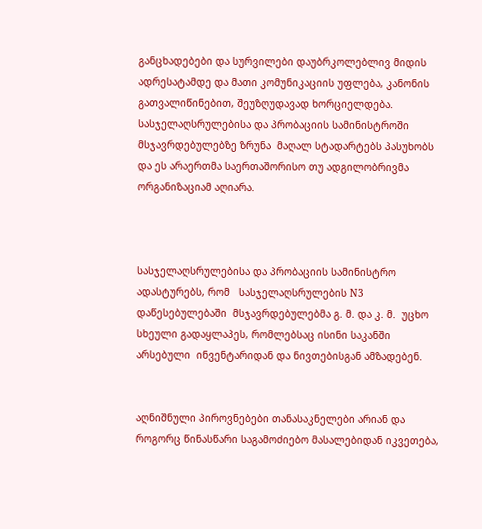განცხადებები და სურვილები დაუბრკოლებლივ მიდის ადრესატამდე და მათი კომუნიკაციის უფლება, კანონის გათვალიწინებით, შეუზღუდავად ხორციელდება. სასჯელაღსრულებისა და პრობაციის სამინისტროში მსჯავრდებულებზე ზრუნა  მაღალ სტადარტებს პასუხობს და ეს არაერთმა საერთაშორისო თუ ადგილობრივმა ორგანიზაციამ აღიარა.



სასჯელაღსრულებისა და პრობაციის სამინისტრო ადასტურებს, რომ   სასჯელაღსრულების N3 დაწესებულებაში  მსჯავრდებულებმა გ. მ. და კ. მ.  უცხო სხეული გადაყლაპეს, რომლებსაც ისინი საკანში არსებული  ინვენტარიდან და ნივთებისგან ამზადებენ.


აღნიშნული პიროვნებები თანასაკნელები არიან და როგორც წინასწარი საგამოძიებო მასალებიდან იკვეთება,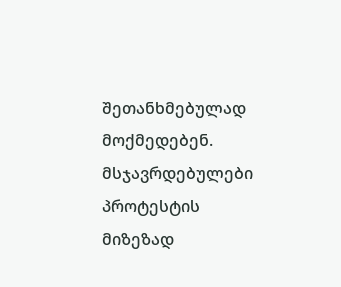შეთანხმებულად მოქმედებენ. მსჯავრდებულები პროტესტის მიზეზად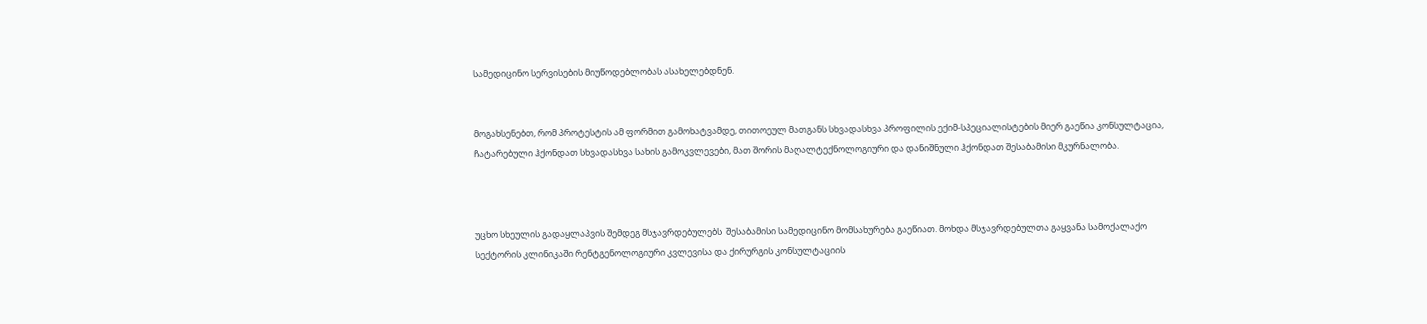სამედიცინო სერვისების მიუწოდებლობას ასახელებდნენ.


მოგახსენებთ, რომ პროტესტის ამ ფორმით გამოხატვამდე, თითოეულ მათგანს სხვადასხვა პროფილის ექიმ-სპეციალისტების მიერ გაეწია კონსულტაცია, ჩატარებული ჰქონდათ სხვადასხვა სახის გამოკვლევები, მათ შორის მაღალტექნოლოგიური და დანიშნული ჰქონდათ შესაბამისი მკურნალობა.



უცხო სხეულის გადაყლაპვის შემდეგ მსჯავრდებულებს  შესაბამისი სამედიცინო მომსახურება გაეწიათ. მოხდა მსჯავრდებულთა გაყვანა სამოქალაქო სექტორის კლინიკაში რენტგენოლოგიური კვლევისა და ქირურგის კონსულტაციის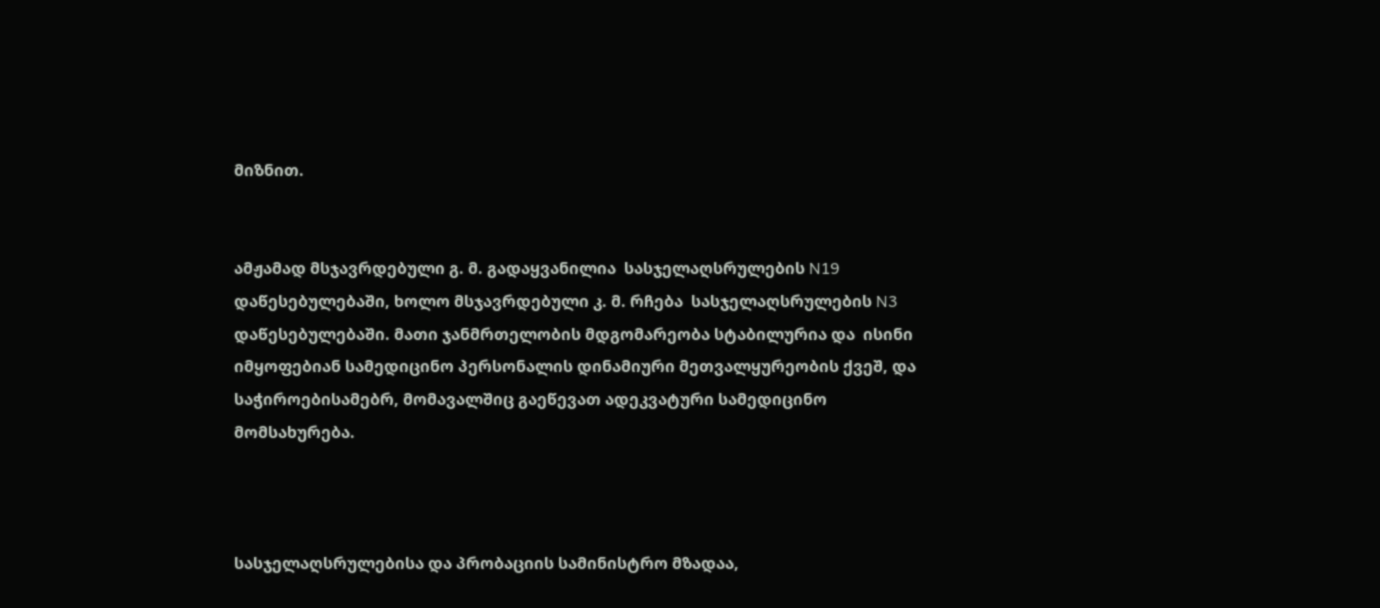მიზნით.


ამჟამად მსჯავრდებული გ. მ. გადაყვანილია  სასჯელაღსრულების N19 დაწესებულებაში, ხოლო მსჯავრდებული კ. მ. რჩება  სასჯელაღსრულების N3 დაწესებულებაში. მათი ჯანმრთელობის მდგომარეობა სტაბილურია და  ისინი იმყოფებიან სამედიცინო პერსონალის დინამიური მეთვალყურეობის ქვეშ, და საჭიროებისამებრ, მომავალშიც გაეწევათ ადეკვატური სამედიცინო მომსახურება.



სასჯელაღსრულებისა და პრობაციის სამინისტრო მზადაა,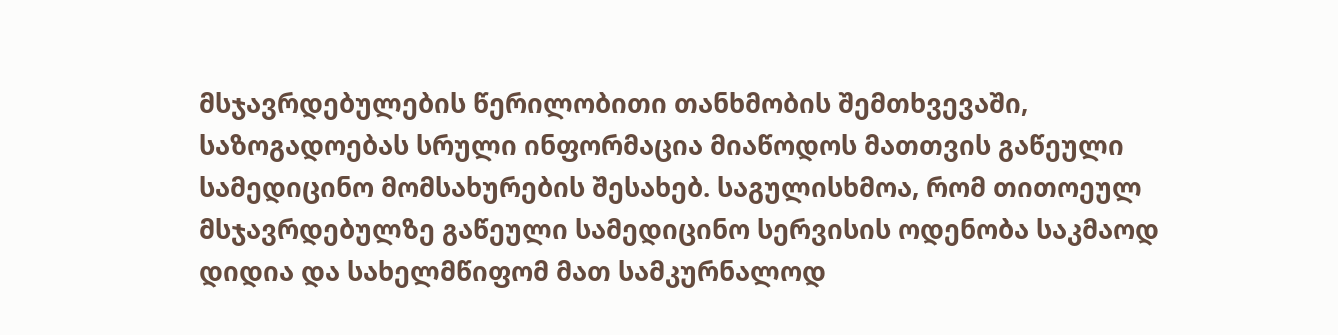მსჯავრდებულების წერილობითი თანხმობის შემთხვევაში, საზოგადოებას სრული ინფორმაცია მიაწოდოს მათთვის გაწეული სამედიცინო მომსახურების შესახებ. საგულისხმოა, რომ თითოეულ მსჯავრდებულზე გაწეული სამედიცინო სერვისის ოდენობა საკმაოდ დიდია და სახელმწიფომ მათ სამკურნალოდ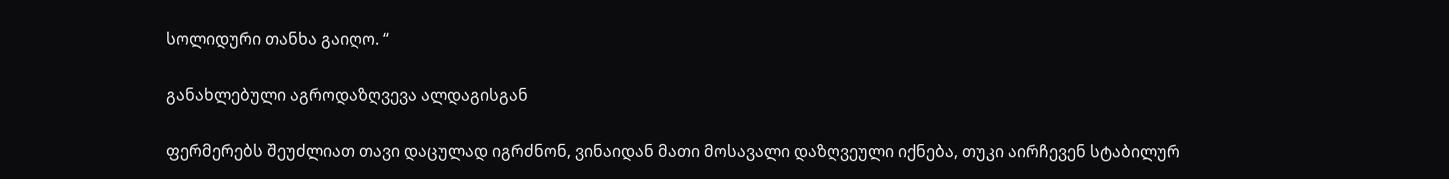სოლიდური თანხა გაიღო. “

განახლებული აგროდაზღვევა ალდაგისგან

ფერმერებს შეუძლიათ თავი დაცულად იგრძნონ, ვინაიდან მათი მოსავალი დაზღვეული იქნება, თუკი აირჩევენ სტაბილურ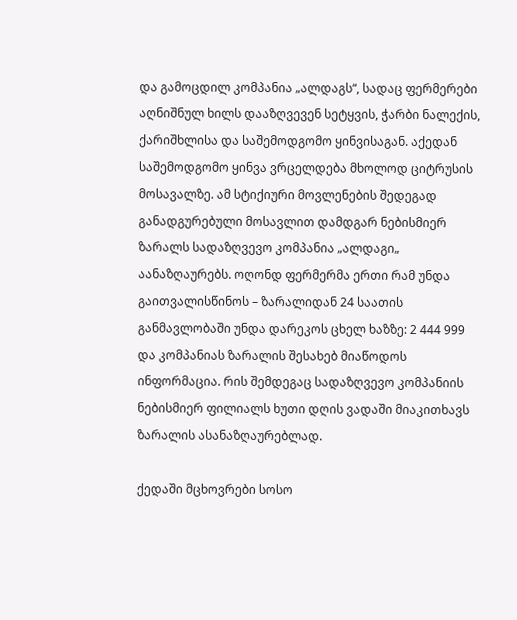და გამოცდილ კომპანია „ალდაგს“, სადაც ფერმერები აღნიშნულ ხილს დააზღვევენ სეტყვის, ჭარბი ნალექის, ქარიშხლისა და საშემოდგომო ყინვისაგან. აქედან საშემოდგომო ყინვა ვრცელდება მხოლოდ ციტრუსის მოსავალზე. ამ სტიქიური მოვლენების შედეგად განადგურებული მოსავლით დამდგარ ნებისმიერ ზარალს სადაზღვევო კომპანია „ალდაგი„ აანაზღაურებს. ოღონდ ფერმერმა ერთი რამ უნდა გაითვალისწინოს – ზარალიდან 24 საათის განმავლობაში უნდა დარეკოს ცხელ ხაზზე: 2 444 999 და კომპანიას ზარალის შესახებ მიაწოდოს ინფორმაცია. რის შემდეგაც სადაზღვევო კომპანიის ნებისმიერ ფილიალს ხუთი დღის ვადაში მიაკითხავს ზარალის ასანაზღაურებლად.

ქედაში მცხოვრები სოსო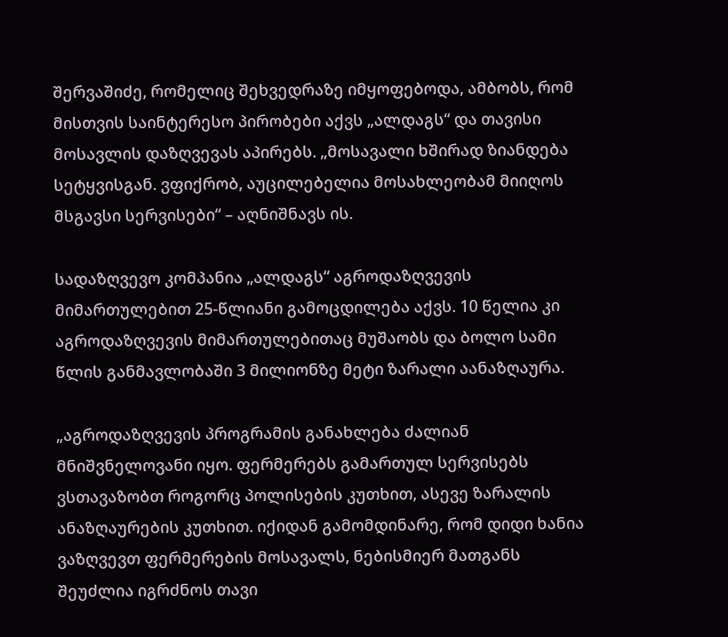შერვაშიძე, რომელიც შეხვედრაზე იმყოფებოდა, ამბობს, რომ მისთვის საინტერესო პირობები აქვს „ალდაგს“ და თავისი მოსავლის დაზღვევას აპირებს. „მოსავალი ხშირად ზიანდება სეტყვისგან. ვფიქრობ, აუცილებელია მოსახლეობამ მიიღოს მსგავსი სერვისები“ – აღნიშნავს ის.

სადაზღვევო კომპანია „ალდაგს“ აგროდაზღვევის მიმართულებით 25-წლიანი გამოცდილება აქვს. 10 წელია კი აგროდაზღვევის მიმართულებითაც მუშაობს და ბოლო სამი წლის განმავლობაში 3 მილიონზე მეტი ზარალი აანაზღაურა.

„აგროდაზღვევის პროგრამის განახლება ძალიან მნიშვნელოვანი იყო. ფერმერებს გამართულ სერვისებს ვსთავაზობთ როგორც პოლისების კუთხით, ასევე ზარალის ანაზღაურების კუთხით. იქიდან გამომდინარე, რომ დიდი ხანია ვაზღვევთ ფერმერების მოსავალს, ნებისმიერ მათგანს შეუძლია იგრძნოს თავი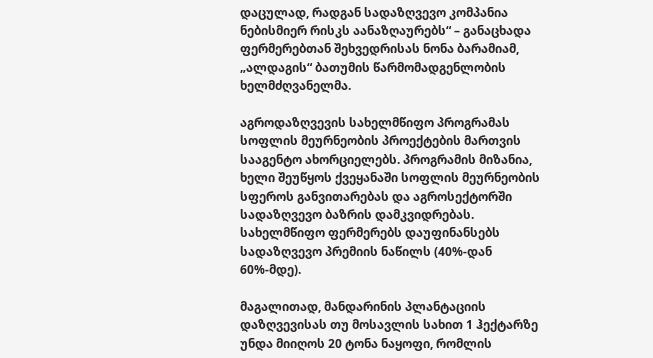დაცულად, რადგან სადაზღვევო კომპანია ნებისმიერ რისკს აანაზღაურებს“ – განაცხადა ფერმერებთან შეხვედრისას ნონა ბარამიამ, „ალდაგის“ ბათუმის წარმომადგენლობის ხელმძღვანელმა.

აგროდაზღვევის სახელმწიფო პროგრამას სოფლის მეურნეობის პროექტების მართვის სააგენტო ახორციელებს. პროგრამის მიზანია, ხელი შეუწყოს ქვეყანაში სოფლის მეურნეობის სფეროს განვითარებას და აგროსექტორში სადაზღვევო ბაზრის დამკვიდრებას. სახელმწიფო ფერმერებს დაუფინანსებს სადაზღვევო პრემიის ნაწილს (40%-დან 60%-მდე).

მაგალითად, მანდარინის პლანტაციის დაზღვევისას თუ მოსავლის სახით 1 ჰექტარზე უნდა მიიღოს 20 ტონა ნაყოფი, რომლის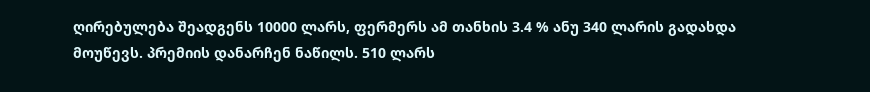ღირებულება შეადგენს 10000 ლარს, ფერმერს ამ თანხის 3.4 % ანუ 340 ლარის გადახდა მოუწევს. პრემიის დანარჩენ ნაწილს. 510 ლარს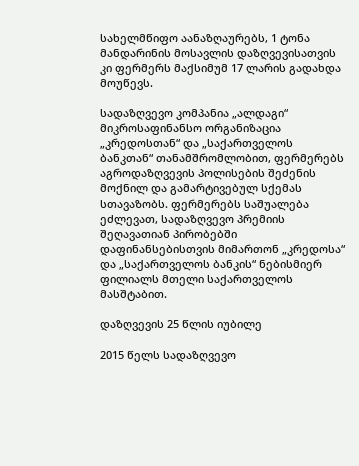სახელმწიფო აანაზღაურებს, 1 ტონა მანდარინის მოსავლის დაზღვევისათვის კი ფერმერს მაქსიმუმ 17 ლარის გადახდა მოუწევს.

სადაზღვევო კომპანია „ალდაგი“ მიკროსაფინანსო ორგანიზაცია „კრედოსთან“ და „საქართველოს ბანკთან“ თანამშრომლობით, ფერმერებს აგროდაზღვევის პოლისების შეძენის მოქნილ და გამარტივებულ სქემას სთავაზობს. ფერმერებს საშუალება ეძლევათ, სადაზღვევო პრემიის შეღავათიან პირობებში დაფინანსებისთვის მიმართონ „კრედოსა“ და „საქართველოს ბანკის“ ნებისმიერ ფილიალს მთელი საქართველოს მასშტაბით.

დაზღვევის 25 წლის იუბილე

2015 წელს სადაზღვევო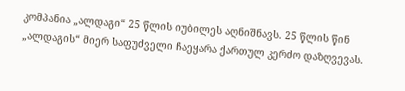კომპანია „ალდაგი“ 25 წლის იუბილეს აღნიშნავს. 25 წლის წინ „ალდაგის“ მიერ საფუძველი ჩაეყარა ქართულ კერძო დაზღვევას.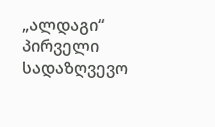„ალდაგი“ პირველი სადაზღვევო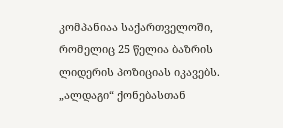კომპანიაა საქართველოში, რომელიც 25 წელია ბაზრის ლიდერის პოზიციას იკავებს. „ალდაგი“ ქონებასთან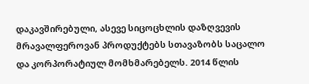დაკავშირებული, ასევე სიცოცხლის დაზღვევის მრავალფეროვან პროდუქტებს სთავაზობს საცალო და კორპორატიულ მომხმარებელს. 2014 წლის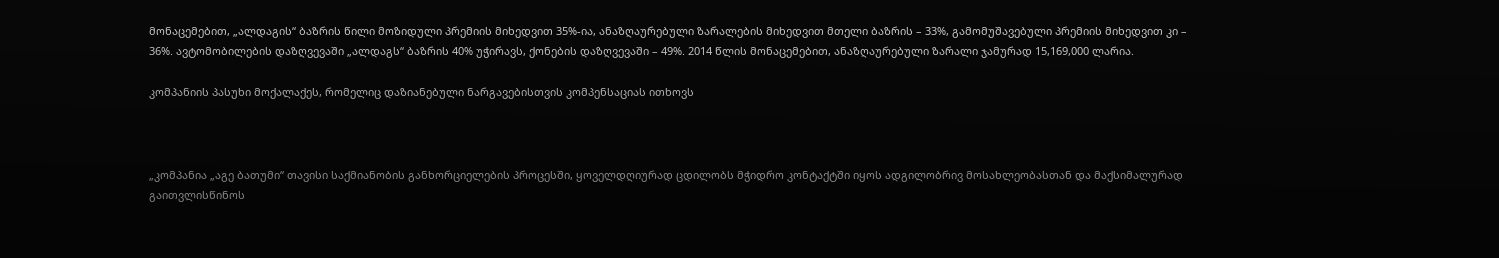მონაცემებით, „ალდაგის“ ბაზრის წილი მოზიდული პრემიის მიხედვით 35%-ია, ანაზღაურებული ზარალების მიხედვით მთელი ბაზრის – 33%, გამომუშავებული პრემიის მიხედვით კი – 36%. ავტომობილების დაზღვევაში „ალდაგს“ ბაზრის 40% უჭირავს, ქონების დაზღვევაში – 49%. 2014 წლის მონაცემებით, ანაზღაურებული ზარალი ჯამურად 15,169,000 ლარია.

კომპანიის პასუხი მოქალაქეს, რომელიც დაზიანებული ნარგავებისთვის კომპენსაციას ითხოვს



„კომპანია „აგე ბათუმი“ თავისი საქმიანობის განხორციელების პროცესში, ყოველდღიურად ცდილობს მჭიდრო კონტაქტში იყოს ადგილობრივ მოსახლეობასთან და მაქსიმალურად გაითვლისწინოს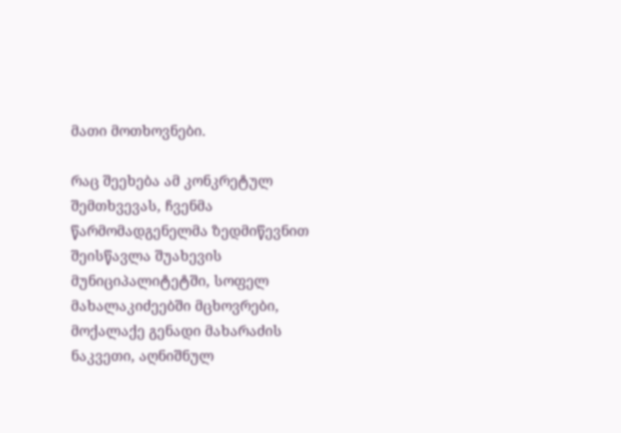მათი მოთხოვნები.

რაც შეეხება ამ კონკრეტულ  შემთხვევას, ჩვენმა წარმომადგენელმა ზედმიწევნით შეისწავლა შუახევის  მუნიციპალიტეტში, სოფელ მახალაკიძეებში მცხოვრები, მოქალაქე გენადი მახარაძის ნაკვეთი, აღნიშნულ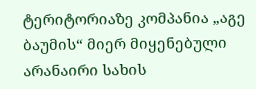ტერიტორიაზე კომპანია „აგე ბაუმის“ მიერ მიყენებული არანაირი სახის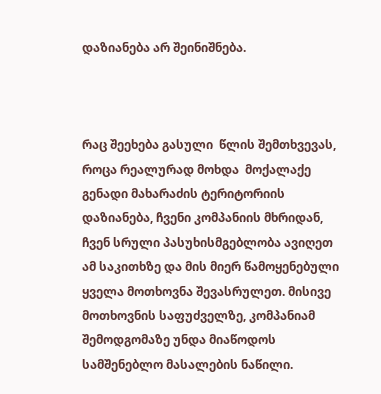დაზიანება არ შეინიშნება.



რაც შეეხება გასული  წლის შემთხვევას, როცა რეალურად მოხდა  მოქალაქე გენადი მახარაძის ტერიტორიის დაზიანება, ჩვენი კომპანიის მხრიდან,  ჩვენ სრული პასუხისმგებლობა ავიღეთ ამ საკითხზე და მის მიერ წამოყენებული ყველა მოთხოვნა შევასრულეთ. მისივე მოთხოვნის საფუძველზე, კომპანიამ შემოდგომაზე უნდა მიაწოდოს სამშენებლო მასალების ნაწილი.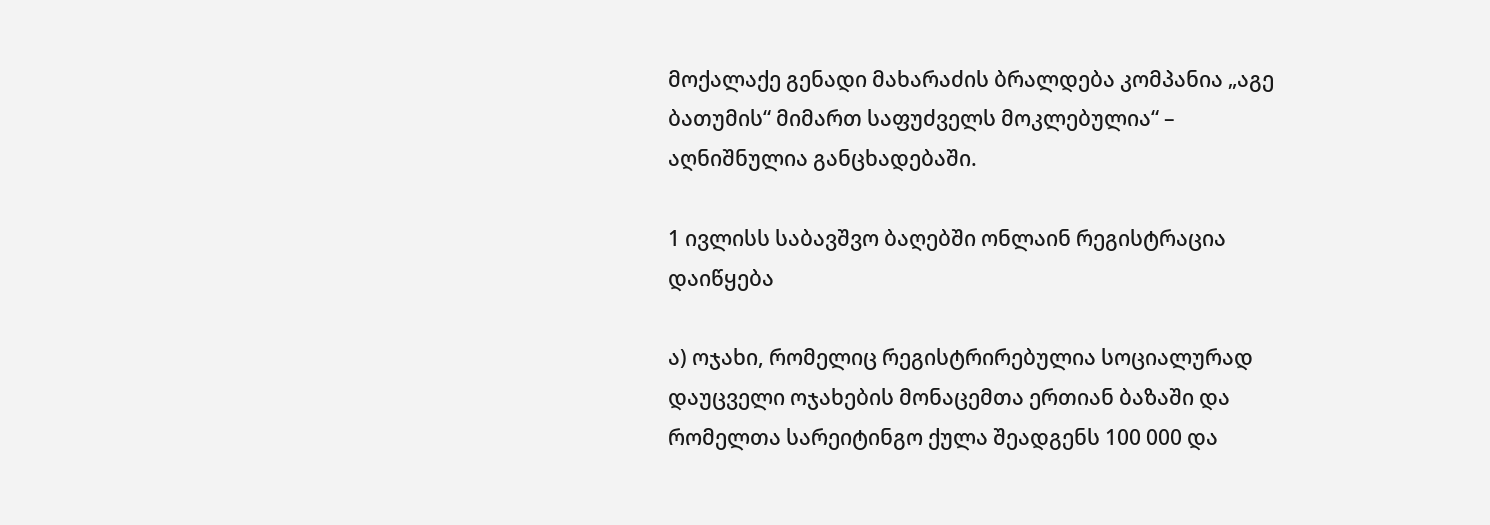მოქალაქე გენადი მახარაძის ბრალდება კომპანია „აგე ბათუმის“ მიმართ საფუძველს მოკლებულია“ – აღნიშნულია განცხადებაში.

1 ივლისს საბავშვო ბაღებში ონლაინ რეგისტრაცია დაიწყება

ა) ოჯახი, რომელიც რეგისტრირებულია სოციალურად დაუცველი ოჯახების მონაცემთა ერთიან ბაზაში და რომელთა სარეიტინგო ქულა შეადგენს 100 000 და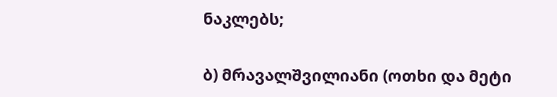ნაკლებს;

ბ) მრავალშვილიანი (ოთხი და მეტი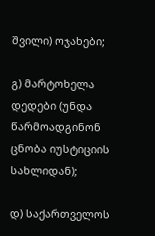შვილი) ოჯახები;

გ) მარტოხელა დედები (უნდა წარმოადგინონ ცნობა იუსტიციის სახლიდან);

დ) საქართველოს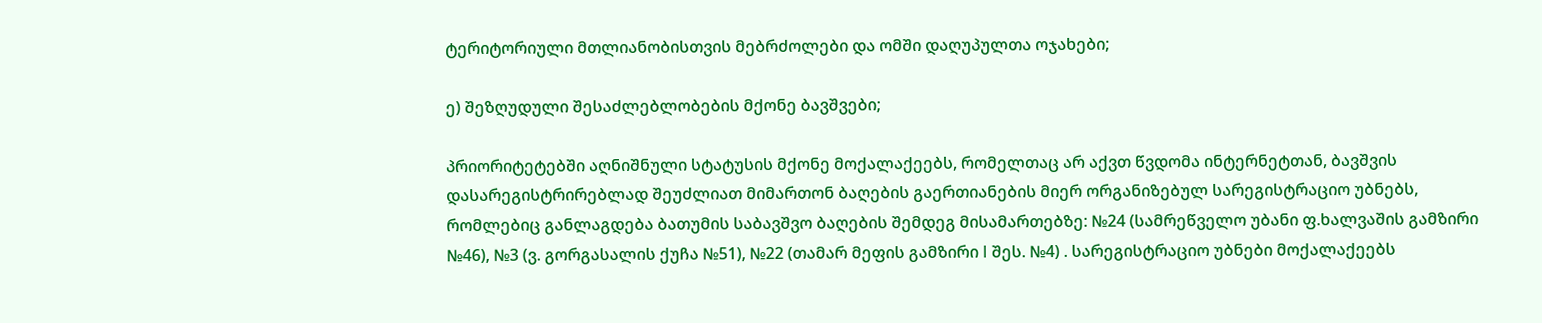ტერიტორიული მთლიანობისთვის მებრძოლები და ომში დაღუპულთა ოჯახები;

ე) შეზღუდული შესაძლებლობების მქონე ბავშვები;

პრიორიტეტებში აღნიშნული სტატუსის მქონე მოქალაქეებს, რომელთაც არ აქვთ წვდომა ინტერნეტთან, ბავშვის დასარეგისტრირებლად შეუძლიათ მიმართონ ბაღების გაერთიანების მიერ ორგანიზებულ სარეგისტრაციო უბნებს, რომლებიც განლაგდება ბათუმის საბავშვო ბაღების შემდეგ მისამართებზე: №24 (სამრეწველო უბანი ფ.ხალვაშის გამზირი №46), №3 (ვ. გორგასალის ქუჩა №51), №22 (თამარ მეფის გამზირი I შეს. №4) . სარეგისტრაციო უბნები მოქალაქეებს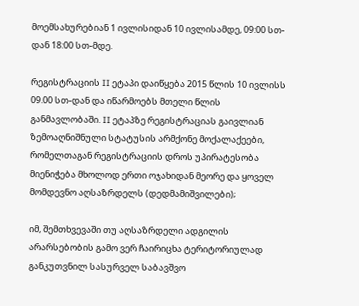მოემსახურებიან 1 ივლისიდან 10 ივლისამდე, 09:00 სთ-დან 18:00 სთ-მდე.

რეგისტრაციის II ეტაპი დაიწყება 2015 წლის 10 ივლისს 09.00 სთ-დან და იწარმოებს მთელი წლის განმავლობაში. II ეტაპზე რეგისტრაციას გაივლიან ზემოაღნიშნული სტატუსის არმქონე მოქალაქეები, რომელთაგან რეგისტრაციის დროს უპირატესობა მიენიჭება მხოლოდ ერთი ოჯახიდან მეორე და ყოველ მომდევნო აღსაზრდელს (დედმამიშვილები);

იმ, შემთხვევაში თუ აღსაზრდელი ადგილის არარსებობის გამო ვერ ჩაირიცხა ტერიტორიულად განკუთვნილ სასურველ საბავშვო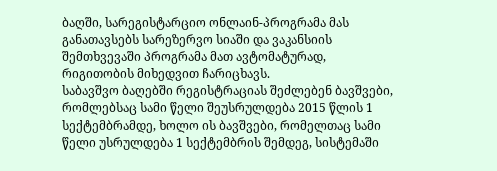ბაღში, სარეგისტარციო ონლაინ-პროგრამა მას განათავსებს სარეზერვო სიაში და ვაკანსიის შემთხვევაში პროგრამა მათ ავტომატურად, რიგითობის მიხედვით ჩარიცხავს.
საბავშვო ბაღებში რეგისტრაციას შეძლებენ ბავშვები, რომლებსაც სამი წელი შეუსრულდება 2015 წლის 1 სექტემბრამდე, ხოლო ის ბავშვები, რომელთაც სამი წელი უსრულდება 1 სექტემბრის შემდეგ, სისტემაში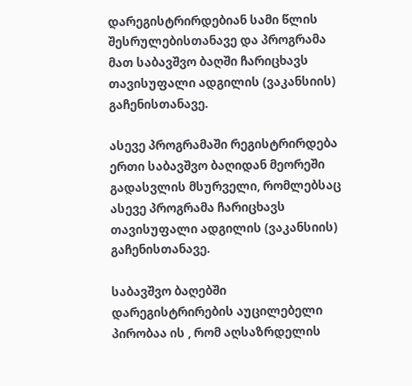დარეგისტრირდებიან სამი წლის შესრულებისთანავე და პროგრამა მათ საბავშვო ბაღში ჩარიცხავს თავისუფალი ადგილის (ვაკანსიის) გაჩენისთანავე.

ასევე პროგრამაში რეგისტრირდება ერთი საბავშვო ბაღიდან მეორეში გადასვლის მსურველი, რომლებსაც ასევე პროგრამა ჩარიცხავს თავისუფალი ადგილის (ვაკანსიის) გაჩენისთანავე.

საბავშვო ბაღებში დარეგისტრირების აუცილებელი პირობაა ის , რომ აღსაზრდელის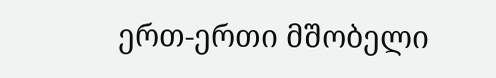ერთ-ერთი მშობელი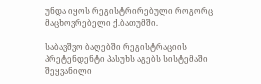უნდა იყოს რეგისტრირებული როგორც მაცხოვრებელი ქ.ბათუმში.

საბავშვო ბაღებში რეგისტრაციის პრეტენდენტი პასუხს აგებს სისტემაში შეყვანილი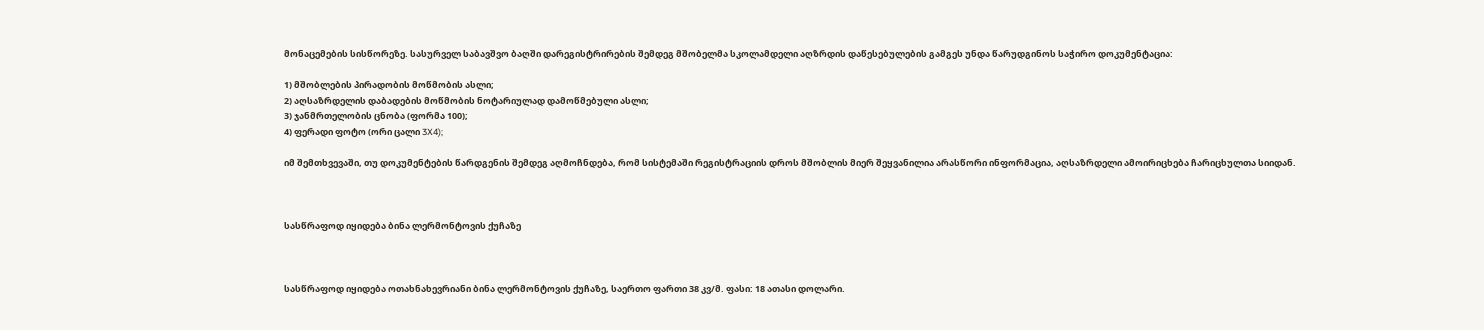მონაცემების სისწორეზე. სასურველ საბავშვო ბაღში დარეგისტრირების შემდეგ მშობელმა სკოლამდელი აღზრდის დაწესებულების გამგეს უნდა წარუდგინოს საჭირო დოკუმენტაცია:

1) მშობლების პირადობის მოწმობის ასლი;
2) აღსაზრდელის დაბადების მოწმობის ნოტარიულად დამოწმებული ასლი;
3) ჯანმრთელობის ცნობა (ფორმა 100);
4) ფერადი ფოტო (ორი ცალი 3X4);

იმ შემთხვევაში, თუ დოკუმენტების წარდგენის შემდეგ აღმოჩნდება, რომ სისტემაში რეგისტრაციის დროს მშობლის მიერ შეყვანილია არასწორი ინფორმაცია, აღსაზრდელი ამოირიცხება ჩარიცხულთა სიიდან.



სასწრაფოდ იყიდება ბინა ლერმონტოვის ქუჩაზე



სასწრაფოდ იყიდება ოთახნახევრიანი ბინა ლერმონტოვის ქუჩაზე, საერთო ფართი 38 კვ/მ. ფასი: 18 ათასი დოლარი.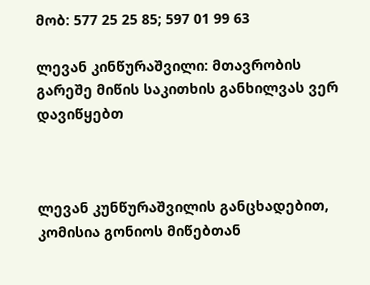მობ: 577 25 25 85; 597 01 99 63

ლევან კინწურაშვილი: მთავრობის გარეშე მიწის საკითხის განხილვას ვერ დავიწყებთ



ლევან კუნწურაშვილის განცხადებით, კომისია გონიოს მიწებთან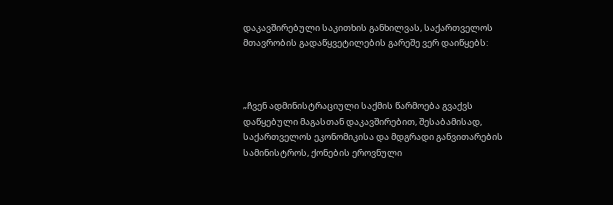დაკავშირებული საკითხის განხილვას, საქართველოს მთავრობის გადაწყვეტილების გარეშე ვერ დაიწყებს:



„ჩვენ ადმინისტრაციული საქმის წარმოება გვაქვს დაწყებული მაგასთან დაკავშირებით, შესაბამისად, საქართველოს ეკონომიკისა და მდგრადი განვითარების სამინისტროს, ქონების ეროვნული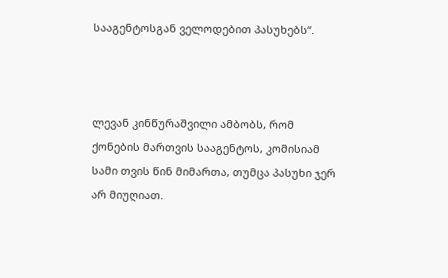სააგენტოსგან ველოდებით პასუხებს“.



ლევან კინწურაშვილი ამბობს, რომ ქონების მართვის სააგენტოს, კომისიამ სამი თვის წინ მიმართა, თუმცა პასუხი ჯერ არ მიუღიათ.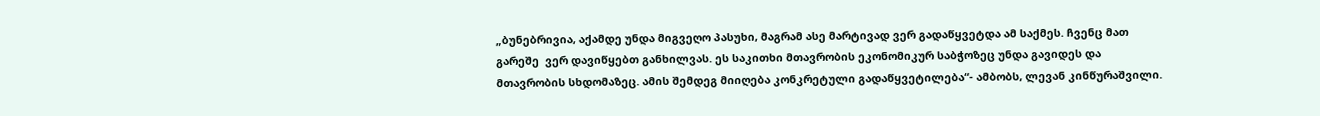„ბუნებრივია, აქამდე უნდა მიგვეღო პასუხი, მაგრამ ასე მარტივად ვერ გადაწყვეტდა ამ საქმეს. ჩვენც მათ გარეშე  ვერ დავიწყებთ განხილვას. ეს საკითხი მთავრობის ეკონომიკურ საბჭოზეც უნდა გავიდეს და მთავრობის სხდომაზეც. ამის შემდეგ მიიღება კონკრეტული გადაწყვეტილება“- ამბობს, ლევან კინწურაშვილი.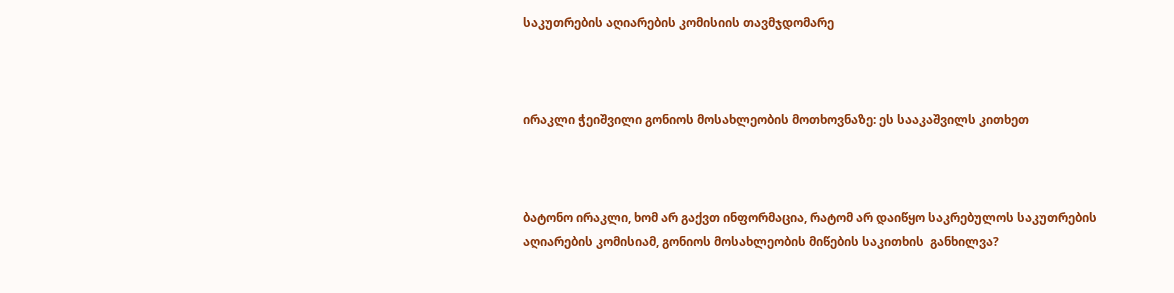საკუთრების აღიარების კომისიის თავმჯდომარე



ირაკლი ჭეიშვილი გონიოს მოსახლეობის მოთხოვნაზე: ეს სააკაშვილს კითხეთ



ბატონო ირაკლი, ხომ არ გაქვთ ინფორმაცია, რატომ არ დაიწყო საკრებულოს საკუთრების აღიარების კომისიამ, გონიოს მოსახლეობის მიწების საკითხის  განხილვა?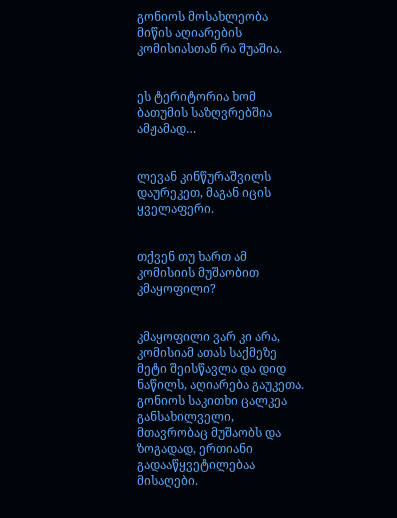გონიოს მოსახლეობა მიწის აღიარების კომისიასთან რა შუაშია.


ეს ტერიტორია ხომ ბათუმის საზღვრებშია ამჟამად…


ლევან კინწურაშვილს დაურეკეთ, მაგან იცის ყველაფერი.


თქვენ თუ ხართ ამ კომისიის მუშაობით კმაყოფილი?


კმაყოფილი ვარ კი არა, კომისიამ ათას საქმეზე მეტი შეისწავლა და დიდ ნაწილს, აღიარება გაუკეთა. გონიოს საკითხი ცალკეა განსახილველი, მთავრობაც მუშაობს და ზოგადად, ერთიანი გადააწყვეტილებაა მისაღები.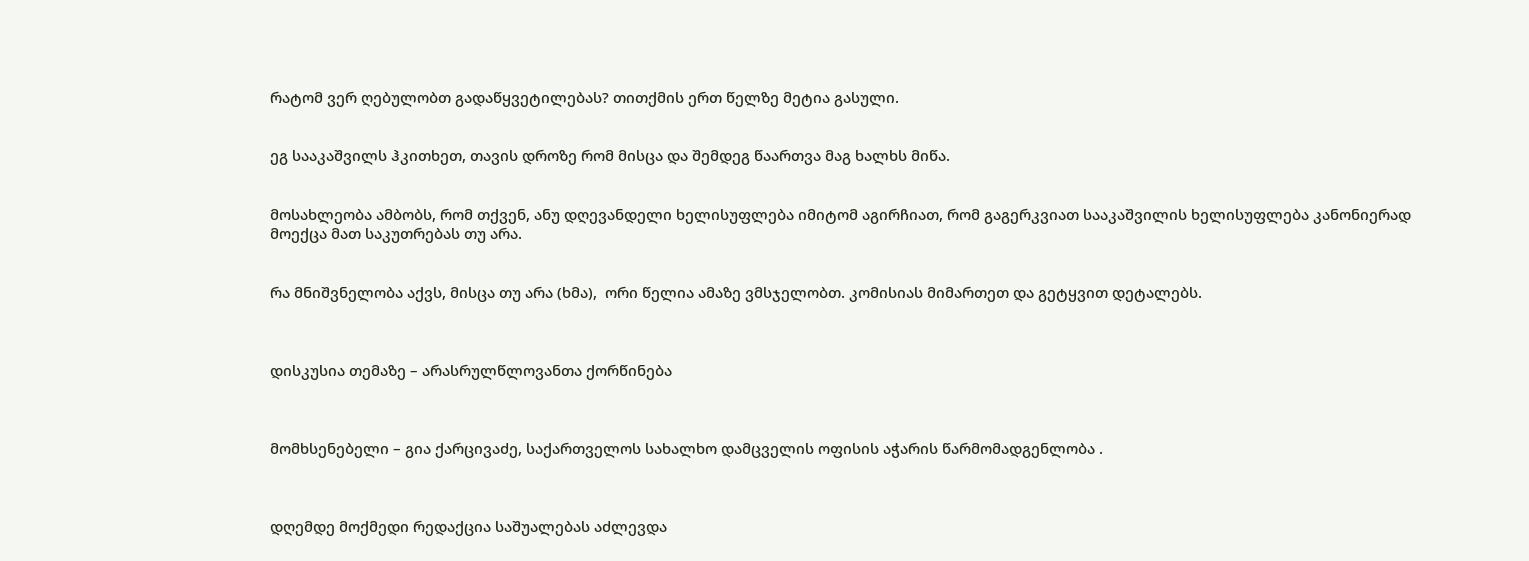რატომ ვერ ღებულობთ გადაწყვეტილებას? თითქმის ერთ წელზე მეტია გასული.


ეგ სააკაშვილს ჰკითხეთ, თავის დროზე რომ მისცა და შემდეგ წაართვა მაგ ხალხს მიწა.


მოსახლეობა ამბობს, რომ თქვენ, ანუ დღევანდელი ხელისუფლება იმიტომ აგირჩიათ, რომ გაგერკვიათ სააკაშვილის ხელისუფლება კანონიერად მოექცა მათ საკუთრებას თუ არა.


რა მნიშვნელობა აქვს, მისცა თუ არა (ხმა),  ორი წელია ამაზე ვმსჯელობთ. კომისიას მიმართეთ და გეტყვით დეტალებს.



დისკუსია თემაზე – არასრულწლოვანთა ქორწინება



მომხსენებელი – გია ქარცივაძე, საქართველოს სახალხო დამცველის ოფისის აჭარის წარმომადგენლობა .



დღემდე მოქმედი რედაქცია საშუალებას აძლევდა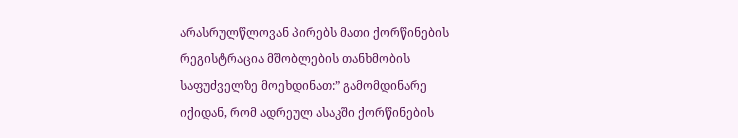არასრულწლოვან პირებს მათი ქორწინების რეგისტრაცია მშობლების თანხმობის საფუძველზე მოეხდინათ:” გამომდინარე იქიდან, რომ ადრეულ ასაკში ქორწინების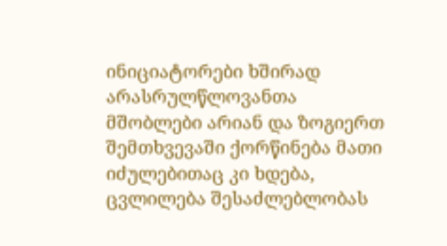ინიციატორები ხშირად არასრულწლოვანთა მშობლები არიან და ზოგიერთ შემთხვევაში ქორწინება მათი იძულებითაც კი ხდება, ცვლილება შესაძლებლობას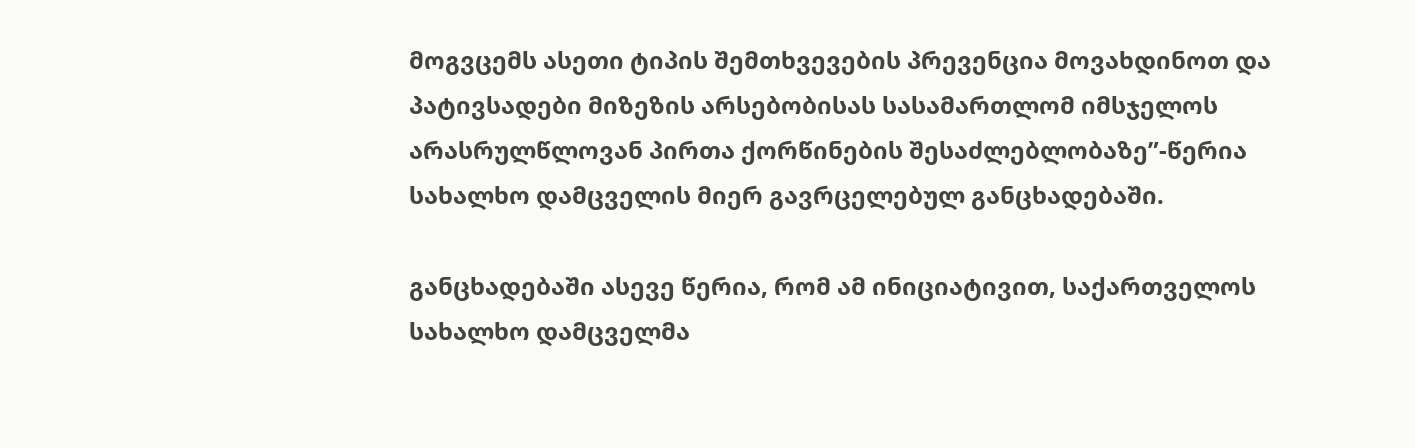მოგვცემს ასეთი ტიპის შემთხვევების პრევენცია მოვახდინოთ და პატივსადები მიზეზის არსებობისას სასამართლომ იმსჯელოს არასრულწლოვან პირთა ქორწინების შესაძლებლობაზე”-წერია სახალხო დამცველის მიერ გავრცელებულ განცხადებაში.

განცხადებაში ასევე წერია, რომ ამ ინიციატივით, საქართველოს სახალხო დამცველმა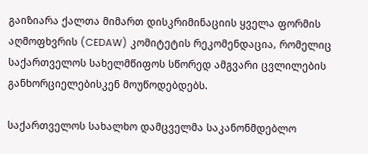გაიზიარა ქალთა მიმართ დისკრიმინაციის ყველა ფორმის აღმოფხვრის (CEDAW) კომიტეტის რეკომენდაცია, რომელიც საქართველოს სახელმწიფოს სწორედ ამგვარი ცვლილების განხორციელებისკენ მოუწოდებდებს.

საქართველოს სახალხო დამცველმა საკანონმდებლო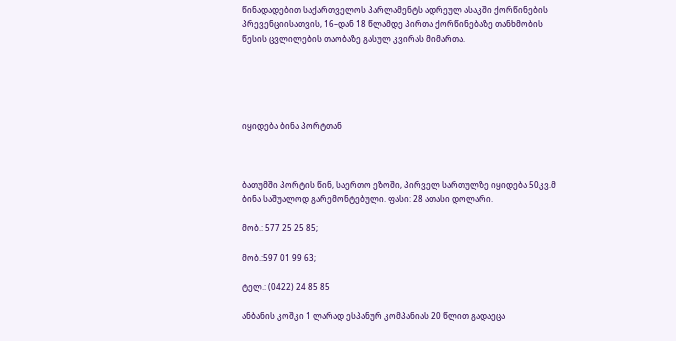წინადადებით საქართველოს პარლამენტს ადრეულ ასაკში ქორწინების პრევენციისათვის, 16–დან 18 წლამდე პირთა ქორწინებაზე თანხმობის წესის ცვლილების თაობაზე გასულ კვირას მიმართა.





იყიდება ბინა პორტთან



ბათუმში პორტის წინ, საერთო ეზოში, პირველ სართულზე იყიდება 50კვ.მ ბინა საშუალოდ გარემონტებული. ფასი: 28 ათასი დოლარი.

მობ.: 577 25 25 85;

მობ.:597 01 99 63;

ტელ.: (0422) 24 85 85

ანბანის კოშკი 1 ლარად ესპანურ კომპანიას 20 წლით გადაეცა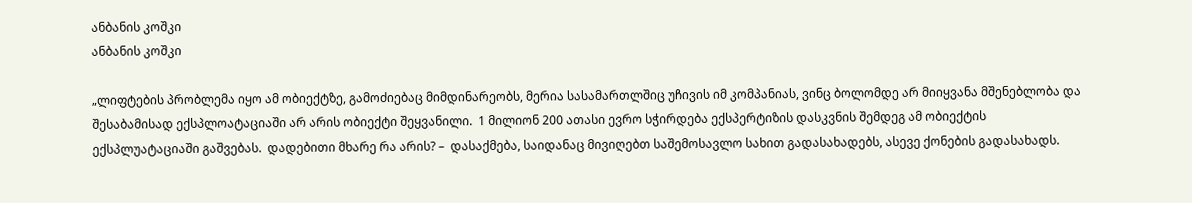ანბანის კოშკი
ანბანის კოშკი

„ლიფტების პრობლემა იყო ამ ობიექტზე, გამოძიებაც მიმდინარეობს, მერია სასამართლშიც უჩივის იმ კომპანიას, ვინც ბოლომდე არ მიიყვანა მშენებლობა და შესაბამისად ექსპლოატაციაში არ არის ობიექტი შეყვანილი.  1 მილიონ 200 ათასი ევრო სჭირდება ექსპერტიზის დასკვნის შემდეგ ამ ობიექტის ექსპლუატაციაში გაშვებას.  დადებითი მხარე რა არის? –  დასაქმება, საიდანაც მივიღებთ საშემოსავლო სახით გადასახადებს, ასევე ქონების გადასახადს.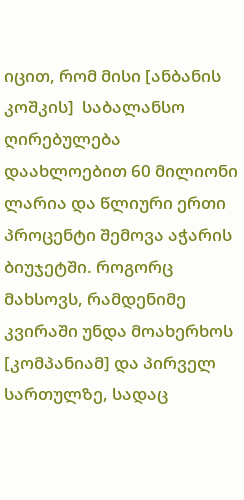იცით, რომ მისი [ანბანის კოშკის]  საბალანსო ღირებულება დაახლოებით 60 მილიონი ლარია და წლიური ერთი პროცენტი შემოვა აჭარის ბიუჯეტში. როგორც მახსოვს, რამდენიმე კვირაში უნდა მოახერხოს [კომპანიამ] და პირველ სართულზე, სადაც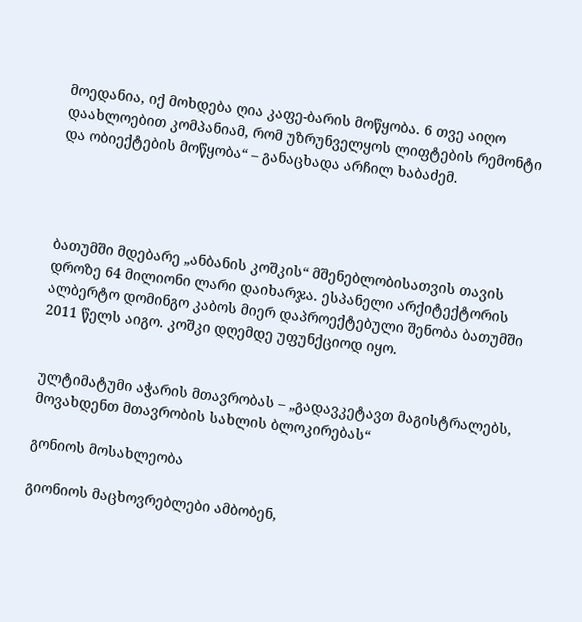მოედანია, იქ მოხდება ღია კაფე-ბარის მოწყობა. 6 თვე აიღო დაახლოებით კომპანიამ, რომ უზრუნველყოს ლიფტების რემონტი და ობიექტების მოწყობა“ – განაცხადა არჩილ ხაბაძემ.




ბათუმში მდებარე „ანბანის კოშკის“ მშენებლობისათვის თავის დროზე 64 მილიონი ლარი დაიხარჯა. ესპანელი არქიტექტორის ალბერტო დომინგო კაბოს მიერ დაპროექტებული შენობა ბათუმში 2011 წელს აიგო. კოშკი დღემდე უფუნქციოდ იყო.


ულტიმატუმი აჭარის მთავრობას – „გადავკეტავთ მაგისტრალებს, მოვახდენთ მთავრობის სახლის ბლოკირებას“

გონიოს მოსახლეობა

გიონიოს მაცხოვრებლები ამბობენ,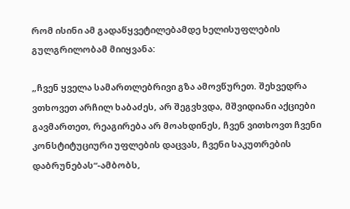რომ ისინი ამ გადაწყვეტილებამდე ხელისუფლების გულგრილობამ მიიყვანა:

„ჩვენ ყველა სამართლებრივი გზა ამოვწურეთ. შეხვედრა ვთხოვეთ არჩილ ხაბაძეს, არ შეგვხვდა, მშვიდიანი აქციები გავმართეთ, რეაგირება არ მოახდინეს, ჩვენ ვითხოვთ ჩვენი კონსტიტუციური უფლების დაცვას, ჩვენი საკუთრების დაბრუნებას“-ამბობს,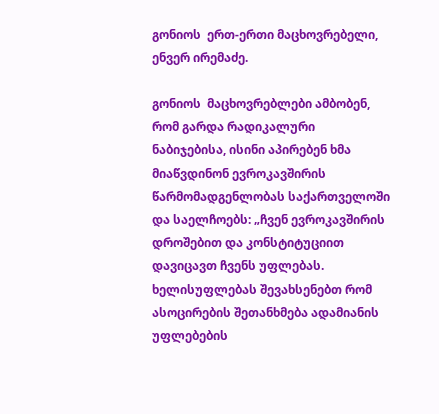გონიოს  ერთ-ერთი მაცხოვრებელი, ენვერ ირემაძე.

გონიოს  მაცხოვრებლები ამბობენ, რომ გარდა რადიკალური ნაბიჯებისა, ისინი აპირებენ ხმა მიაწვდინონ ევროკავშირის წარმომადგენლობას საქართველოში და საელჩოებს: „ჩვენ ევროკავშირის დროშებით და კონსტიტუციით დავიცავთ ჩვენს უფლებას. ხელისუფლებას შევახსენებთ რომ ასოცირების შეთანხმება ადამიანის უფლებების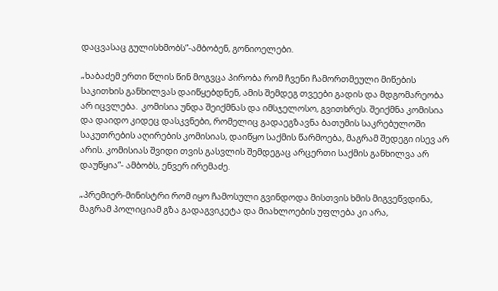დაცვასაც გულისხმობს“-ამბობენ, გონიოელები.

„ხაბაძემ ერთი წლის წინ მოგვცა პირობა რომ ჩვენი ჩამორთმეული მიწების საკითხის განხილვას დაიწყებდნენ, ამის შემდეგ თვეები გადის და მდგომარეობა არ იცვლება.  კომისია უნდა შეიქმნას და იმსჯელოსო, გვითხრეს. შეიქმნა კომისია და დაიდო კიდეც დასკვნები, რომელიც გადაეგზავნა ბათუმის საკრებულოში საკუთრების აღირების კომისიას, დაიწყო საქმის წარმოება, მაგრამ შედეგი ისევ არ არის. კომისიას შვიდი თვის გასვლის შემდეგაც არცერთი საქმის განხილვა არ დაუწყია“- ამბობს, ენვერ ირემაძე.

„პრემიერ-მინისტრი რომ იყო ჩამოსული გვინდოდა მისთვის ხმის მიგვეწვდინა, მაგრამ პოლიციამ გზა გადაგვიკეტა და მიახლოების უფლება კი არა,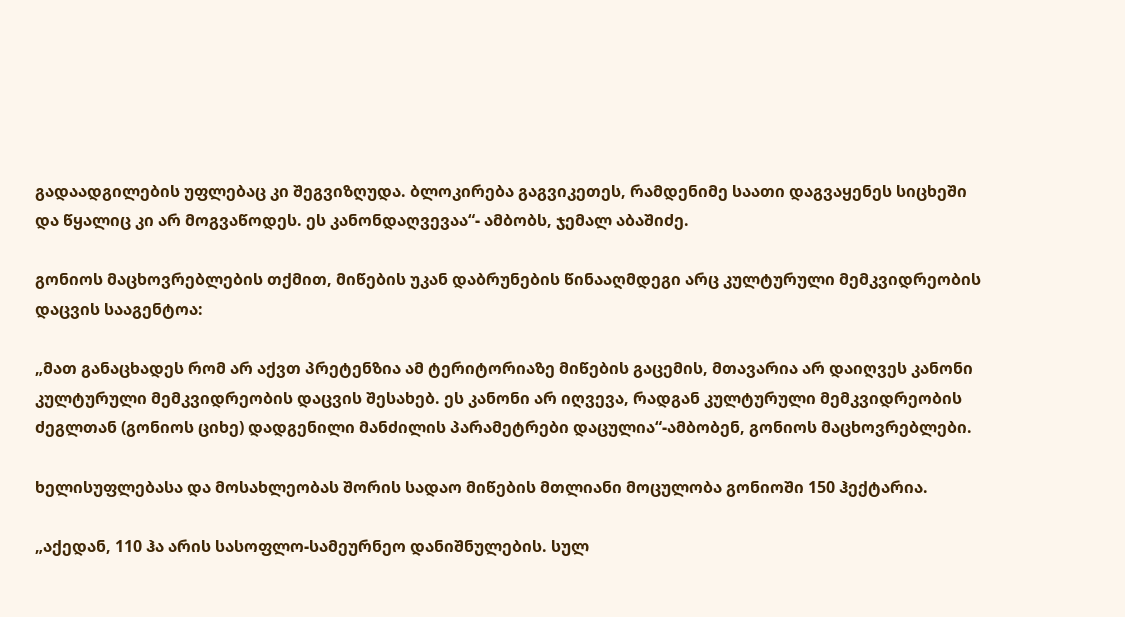გადაადგილების უფლებაც კი შეგვიზღუდა. ბლოკირება გაგვიკეთეს, რამდენიმე საათი დაგვაყენეს სიცხეში და წყალიც კი არ მოგვაწოდეს. ეს კანონდაღვევაა“- ამბობს, ჯემალ აბაშიძე.

გონიოს მაცხოვრებლების თქმით, მიწების უკან დაბრუნების წინააღმდეგი არც კულტურული მემკვიდრეობის დაცვის სააგენტოა:

„მათ განაცხადეს რომ არ აქვთ პრეტენზია ამ ტერიტორიაზე მიწების გაცემის, მთავარია არ დაიღვეს კანონი კულტურული მემკვიდრეობის დაცვის შესახებ. ეს კანონი არ იღვევა, რადგან კულტურული მემკვიდრეობის ძეგლთან (გონიოს ციხე) დადგენილი მანძილის პარამეტრები დაცულია“-ამბობენ, გონიოს მაცხოვრებლები.

ხელისუფლებასა და მოსახლეობას შორის სადაო მიწების მთლიანი მოცულობა გონიოში 150 ჰექტარია.

„აქედან, 110 ჰა არის სასოფლო-სამეურნეო დანიშნულების. სულ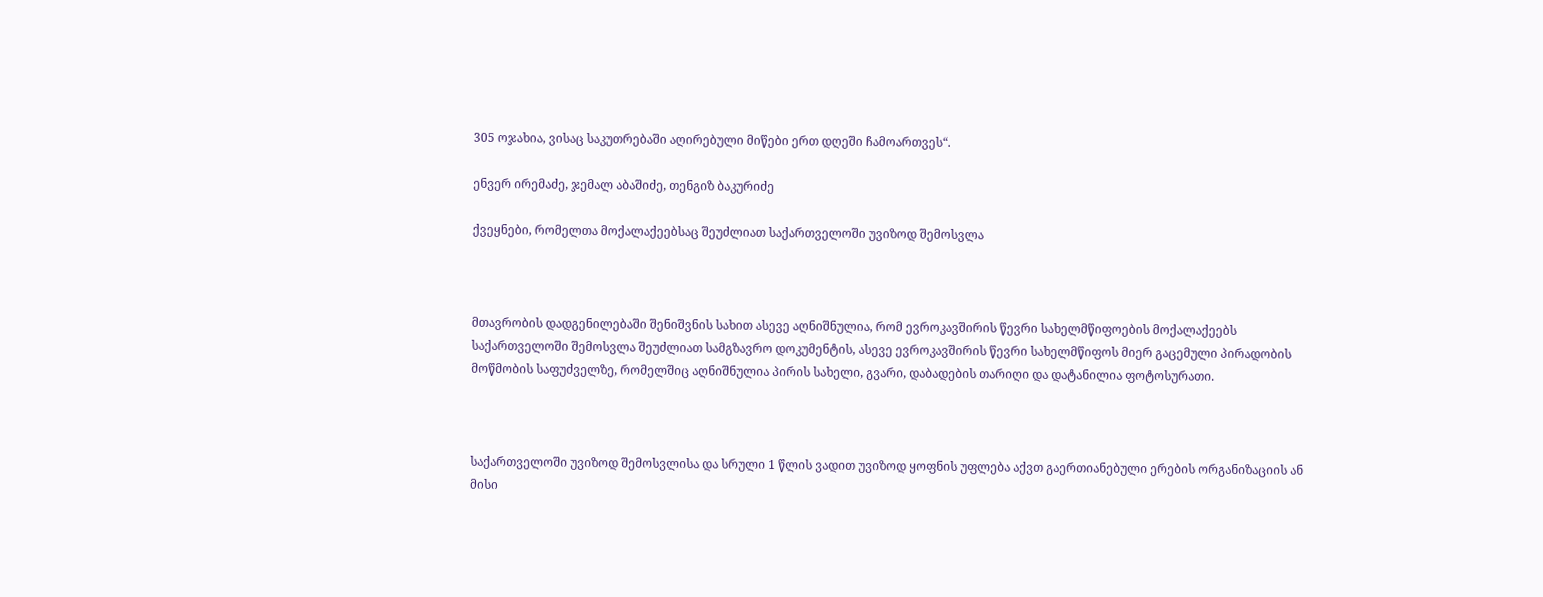305 ოჯახია, ვისაც საკუთრებაში აღირებული მიწები ერთ დღეში ჩამოართვეს“.

ენვერ ირემაძე, ჯემალ აბაშიძე, თენგიზ ბაკურიძე

ქვეყნები, რომელთა მოქალაქეებსაც შეუძლიათ საქართველოში უვიზოდ შემოსვლა



მთავრობის დადგენილებაში შენიშვნის სახით ასევე აღნიშნულია, რომ ევროკავშირის წევრი სახელმწიფოების მოქალაქეებს საქართველოში შემოსვლა შეუძლიათ სამგზავრო დოკუმენტის, ასევე ევროკავშირის წევრი სახელმწიფოს მიერ გაცემული პირადობის მოწმობის საფუძველზე, რომელშიც აღნიშნულია პირის სახელი, გვარი, დაბადების თარიღი და დატანილია ფოტოსურათი.



საქართველოში უვიზოდ შემოსვლისა და სრული 1 წლის ვადით უვიზოდ ყოფნის უფლება აქვთ გაერთიანებული ერების ორგანიზაციის ან მისი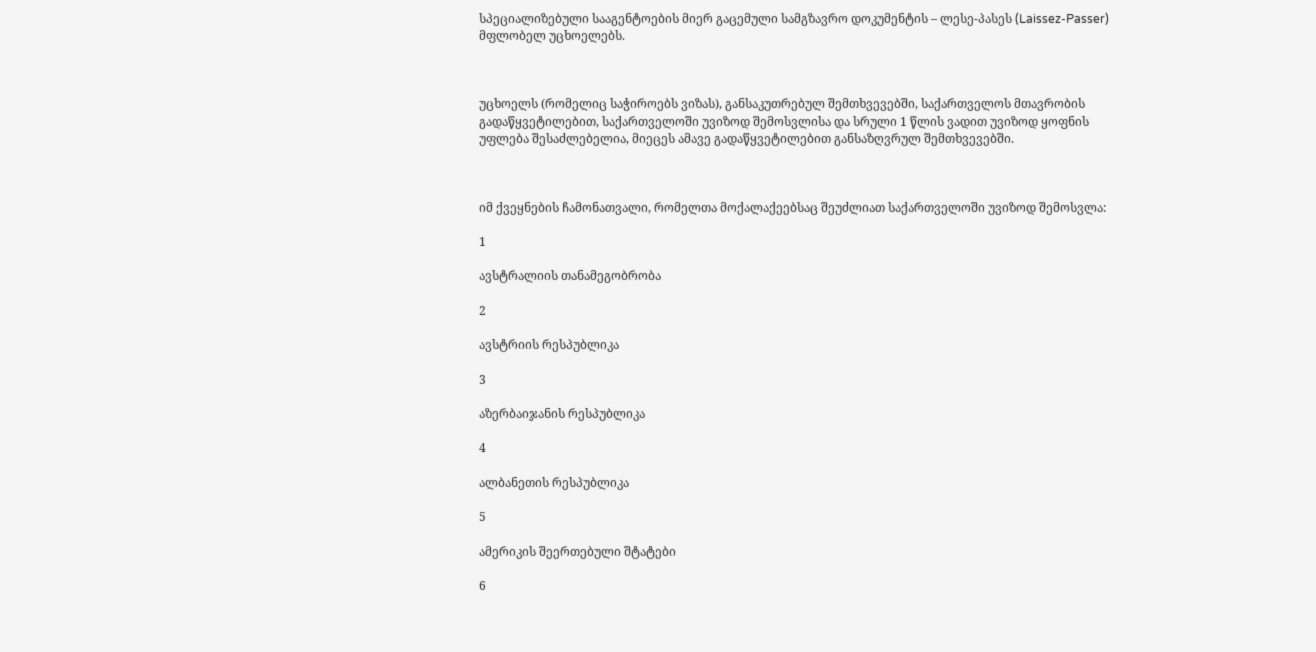სპეციალიზებული სააგენტოების მიერ გაცემული სამგზავრო დოკუმენტის – ლესე-პასეს (Laissez-Passer) მფლობელ უცხოელებს.



უცხოელს (რომელიც საჭიროებს ვიზას), განსაკუთრებულ შემთხვევებში, საქართველოს მთავრობის გადაწყვეტილებით, საქართველოში უვიზოდ შემოსვლისა და სრული 1 წლის ვადით უვიზოდ ყოფნის უფლება შესაძლებელია, მიეცეს ამავე გადაწყვეტილებით განსაზღვრულ შემთხვევებში.



იმ ქვეყნების ჩამონათვალი, რომელთა მოქალაქეებსაც შეუძლიათ საქართველოში უვიზოდ შემოსვლა:

1

ავსტრალიის თანამეგობრობა

2

ავსტრიის რესპუბლიკა

3

აზერბაიჯანის რესპუბლიკა

4

ალბანეთის რესპუბლიკა

5

ამერიკის შეერთებული შტატები

6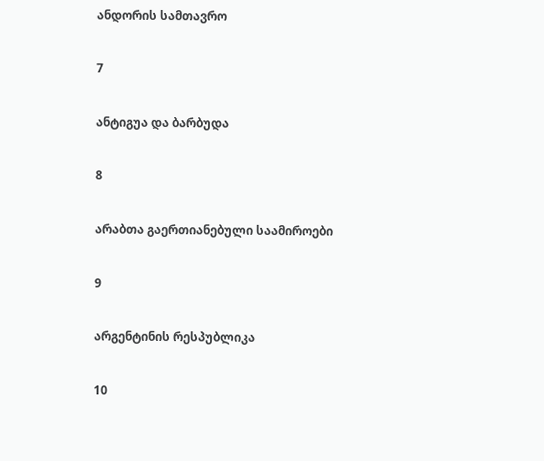ანდორის სამთავრო

7

ანტიგუა და ბარბუდა

8

არაბთა გაერთიანებული საამიროები

9

არგენტინის რესპუბლიკა

10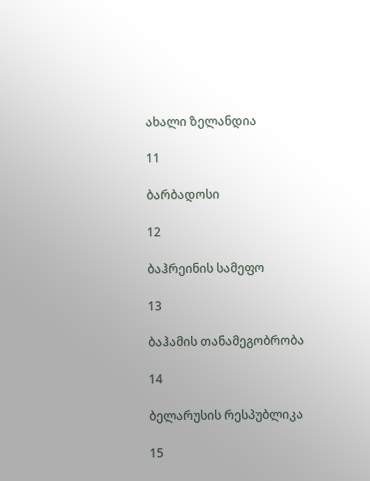ახალი ზელანდია

11

ბარბადოსი

12

ბაჰრეინის სამეფო

13

ბაჰამის თანამეგობრობა

14

ბელარუსის რესპუბლიკა

15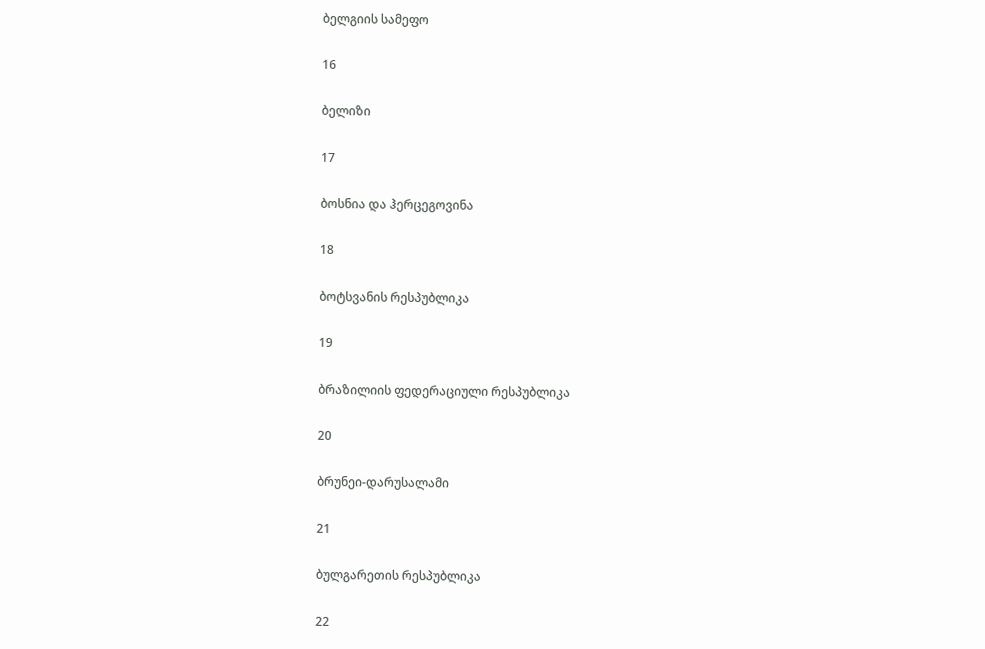ბელგიის სამეფო

16

ბელიზი

17

ბოსნია და ჰერცეგოვინა

18

ბოტსვანის რესპუბლიკა

19

ბრაზილიის ფედერაციული რესპუბლიკა

20

ბრუნეი-დარუსალამი

21

ბულგარეთის რესპუბლიკა

22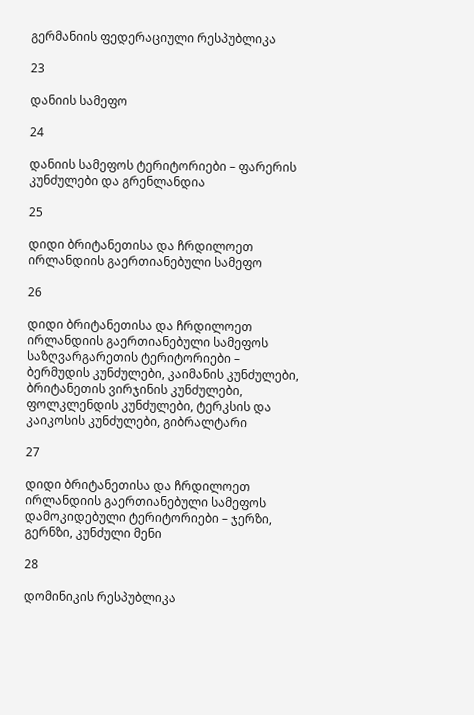გერმანიის ფედერაციული რესპუბლიკა

23

დანიის სამეფო

24

დანიის სამეფოს ტერიტორიები – ფარერის კუნძულები და გრენლანდია

25

დიდი ბრიტანეთისა და ჩრდილოეთ ირლანდიის გაერთიანებული სამეფო

26

დიდი ბრიტანეთისა და ჩრდილოეთ ირლანდიის გაერთიანებული სამეფოს საზღვარგარეთის ტერიტორიები – ბერმუდის კუნძულები, კაიმანის კუნძულები, ბრიტანეთის ვირჯინის კუნძულები, ფოლკლენდის კუნძულები, ტერკსის და კაიკოსის კუნძულები, გიბრალტარი

27

დიდი ბრიტანეთისა და ჩრდილოეთ ირლანდიის გაერთიანებული სამეფოს დამოკიდებული ტერიტორიები – ჯერზი, გერნზი, კუნძული მენი

28

დომინიკის რესპუბლიკა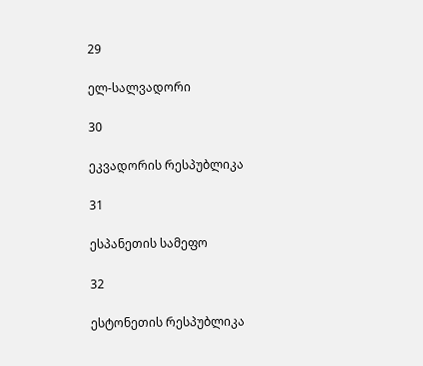29

ელ-სალვადორი

30

ეკვადორის რესპუბლიკა

31

ესპანეთის სამეფო

32

ესტონეთის რესპუბლიკა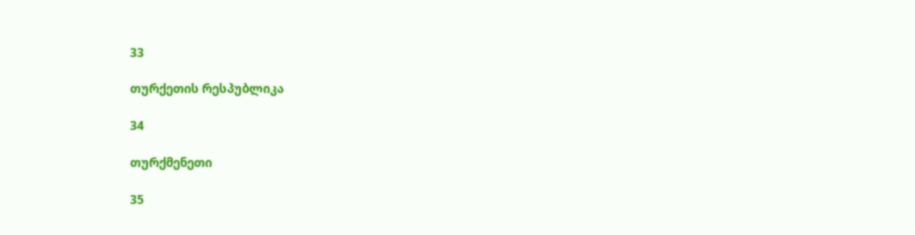33

თურქეთის რესპუბლიკა

34

თურქმენეთი

35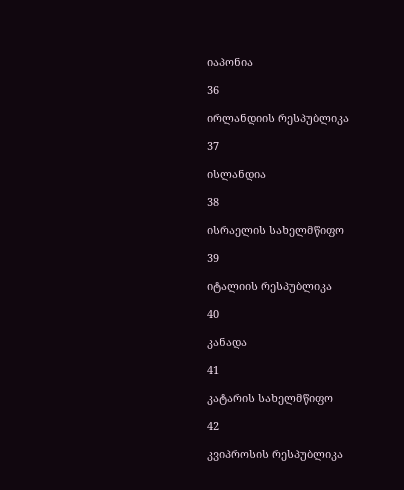იაპონია

36

ირლანდიის რესპუბლიკა

37

ისლანდია

38

ისრაელის სახელმწიფო

39

იტალიის რესპუბლიკა

40

კანადა

41

კატარის სახელმწიფო

42

კვიპროსის რესპუბლიკა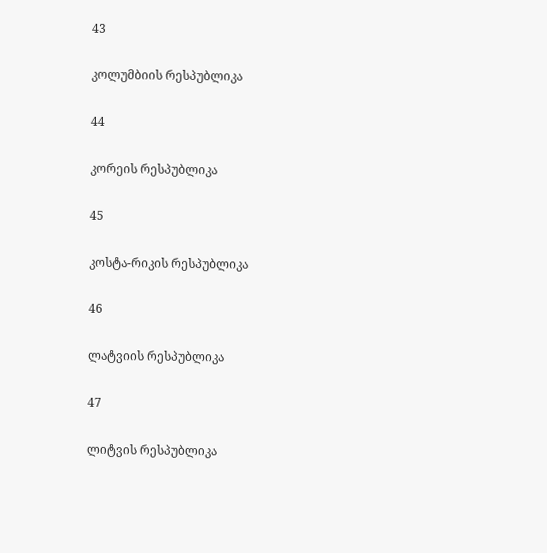43

კოლუმბიის რესპუბლიკა

44

კორეის რესპუბლიკა

45

კოსტა-რიკის რესპუბლიკა

46

ლატვიის რესპუბლიკა

47

ლიტვის რესპუბლიკა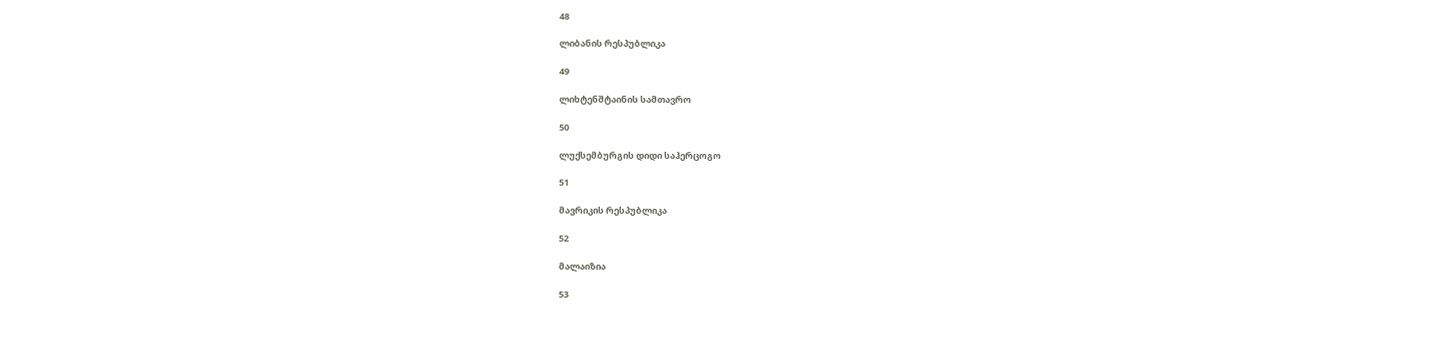48

ლიბანის რესპუბლიკა

49

ლიხტენშტაინის სამთავრო

50

ლუქსემბურგის დიდი საჰერცოგო

51

მავრიკის რესპუბლიკა

52

მალაიზია

53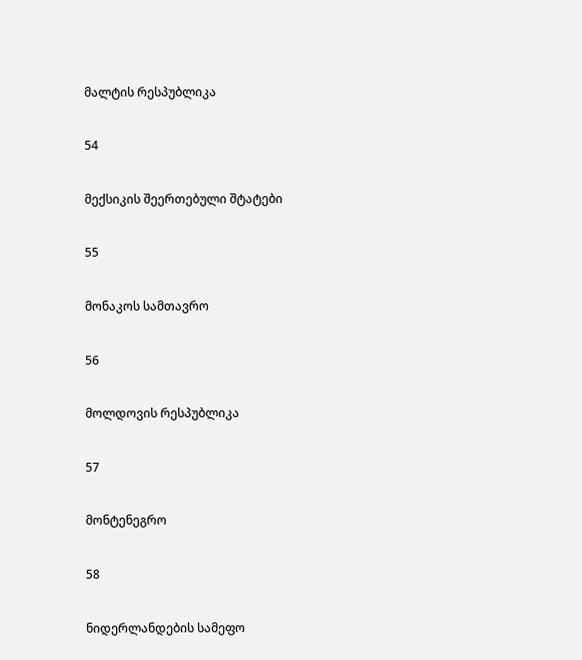მალტის რესპუბლიკა

54

მექსიკის შეერთებული შტატები

55

მონაკოს სამთავრო

56

მოლდოვის რესპუბლიკა

57

მონტენეგრო

58

ნიდერლანდების სამეფო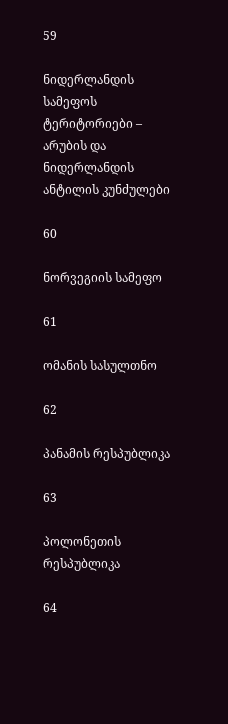59

ნიდერლანდის სამეფოს ტერიტორიები – არუბის და ნიდერლანდის ანტილის კუნძულები

60

ნორვეგიის სამეფო

61

ომანის სასულთნო

62

პანამის რესპუბლიკა

63

პოლონეთის რესპუბლიკა

64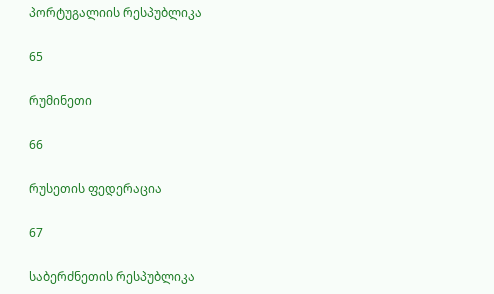პორტუგალიის რესპუბლიკა

65

რუმინეთი

66

რუსეთის ფედერაცია

67

საბერძნეთის რესპუბლიკა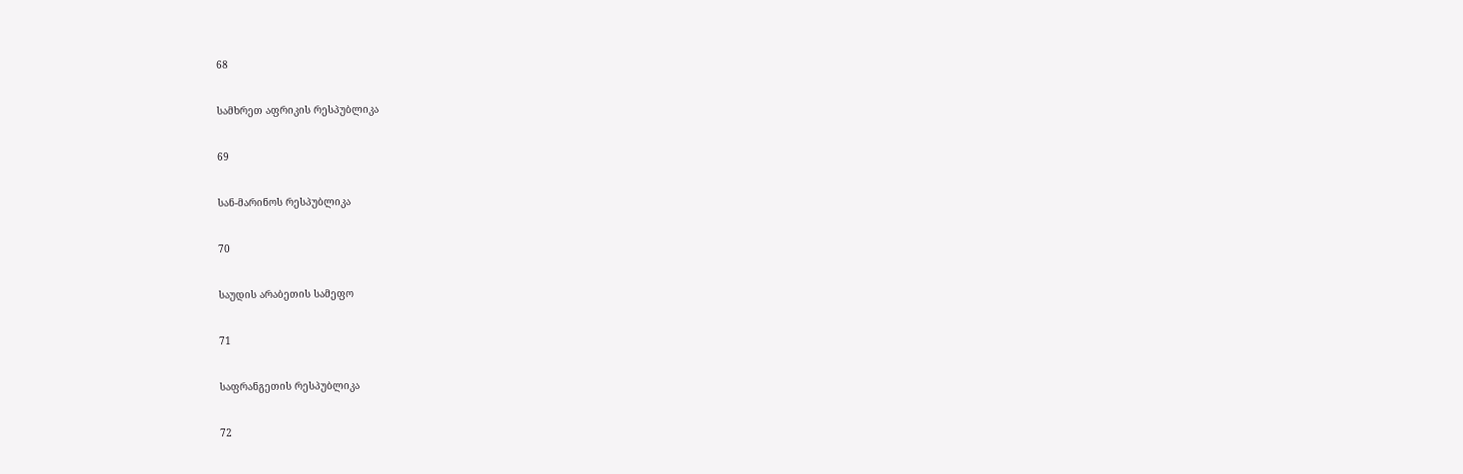68

სამხრეთ აფრიკის რესპუბლიკა

69

სან-მარინოს რესპუბლიკა

70

საუდის არაბეთის სამეფო

71

საფრანგეთის რესპუბლიკა

72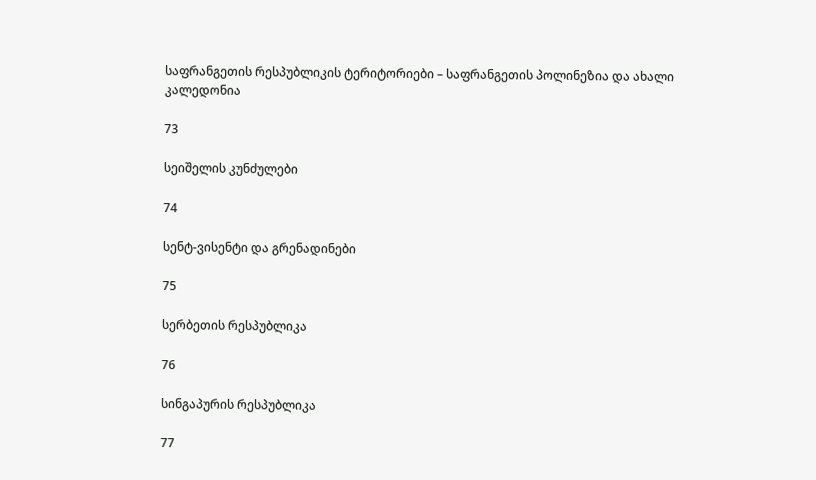საფრანგეთის რესპუბლიკის ტერიტორიები – საფრანგეთის პოლინეზია და ახალი კალედონია

73

სეიშელის კუნძულები

74

სენტ-ვისენტი და გრენადინები

75

სერბეთის რესპუბლიკა

76

სინგაპურის რესპუბლიკა

77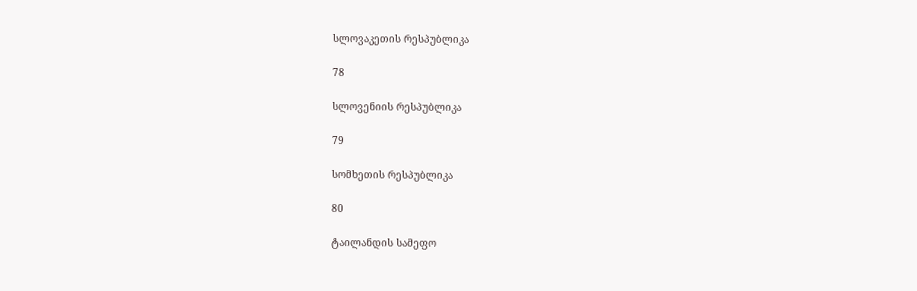სლოვაკეთის რესპუბლიკა

78

სლოვენიის რესპუბლიკა

79

სომხეთის რესპუბლიკა

80

ტაილანდის სამეფო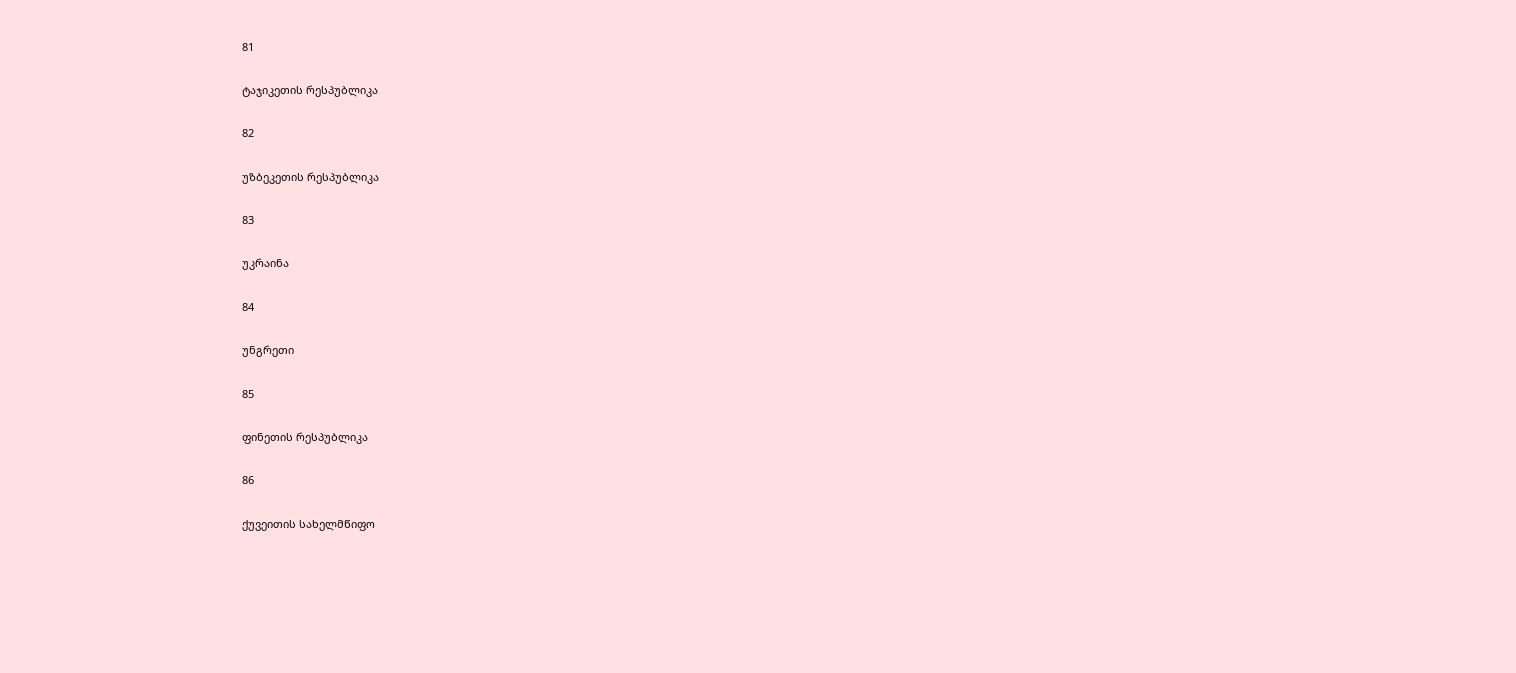81

ტაჯიკეთის რესპუბლიკა

82

უზბეკეთის რესპუბლიკა

83

უკრაინა

84

უნგრეთი

85

ფინეთის რესპუბლიკა

86

ქუვეითის სახელმწიფო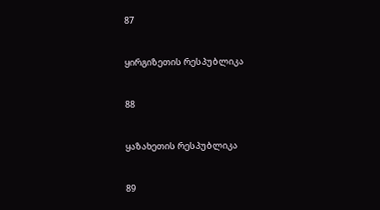87

ყირგიზეთის რესპუბლიკა

88

ყაზახეთის რესპუბლიკა

89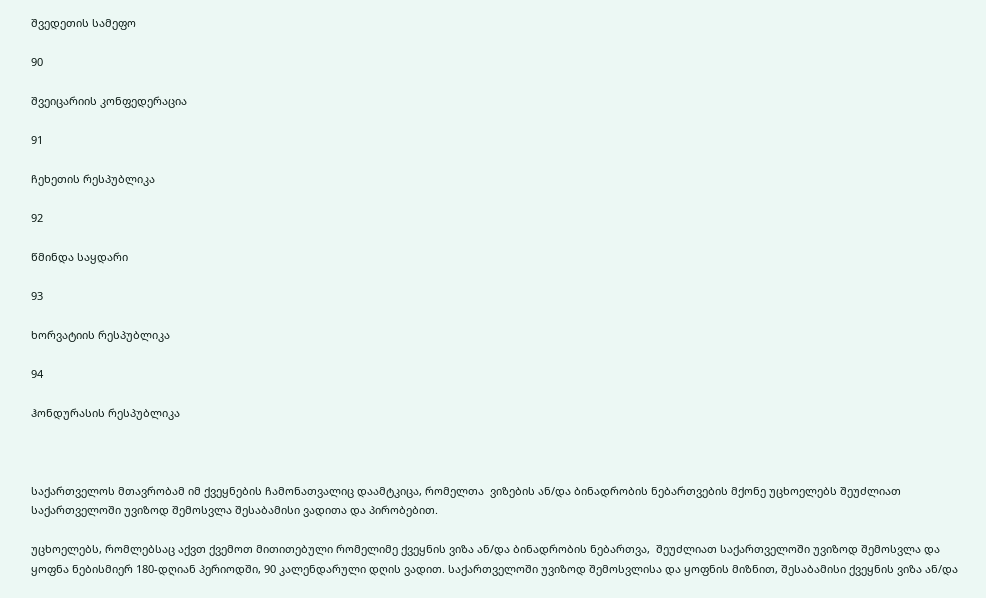შვედეთის სამეფო

90

შვეიცარიის კონფედერაცია

91

ჩეხეთის რესპუბლიკა

92

წმინდა საყდარი

93

ხორვატიის რესპუბლიკა

94

ჰონდურასის რესპუბლიკა



საქართველოს მთავრობამ იმ ქვეყნების ჩამონათვალიც დაამტკიცა, რომელთა  ვიზების ან/და ბინადრობის ნებართვების მქონე უცხოელებს შეუძლიათ საქართველოში უვიზოდ შემოსვლა შესაბამისი ვადითა და პირობებით.

უცხოელებს, რომლებსაც აქვთ ქვემოთ მითითებული რომელიმე ქვეყნის ვიზა ან/და ბინადრობის ნებართვა,  შეუძლიათ საქართველოში უვიზოდ შემოსვლა და ყოფნა ნებისმიერ 180-დღიან პერიოდში, 90 კალენდარული დღის ვადით. საქართველოში უვიზოდ შემოსვლისა და ყოფნის მიზნით, შესაბამისი ქვეყნის ვიზა ან/და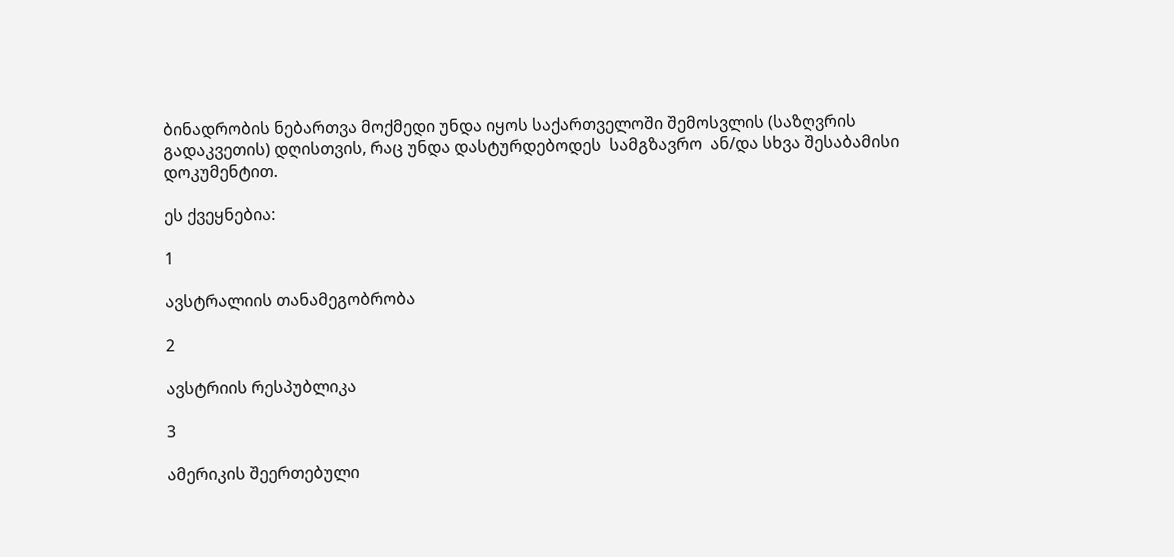ბინადრობის ნებართვა მოქმედი უნდა იყოს საქართველოში შემოსვლის (საზღვრის გადაკვეთის) დღისთვის, რაც უნდა დასტურდებოდეს  სამგზავრო  ან/და სხვა შესაბამისი დოკუმენტით.

ეს ქვეყნებია:

1

ავსტრალიის თანამეგობრობა

2

ავსტრიის რესპუბლიკა

3

ამერიკის შეერთებული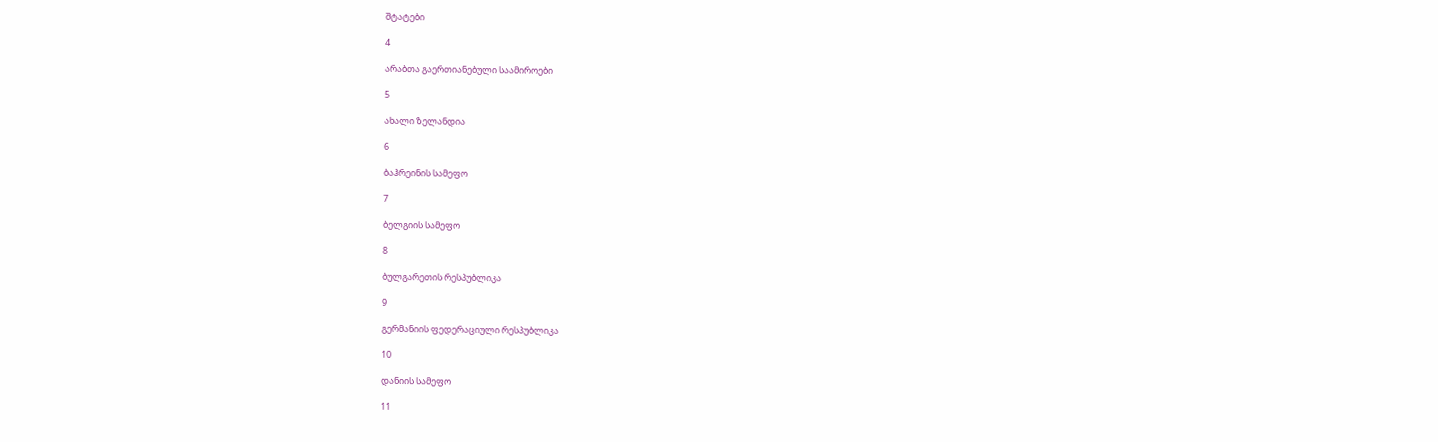შტატები

4

არაბთა გაერთიანებული საამიროები

5

ახალი ზელანდია

6

ბაჰრეინის სამეფო

7

ბელგიის სამეფო

8

ბულგარეთის რესპუბლიკა

9

გერმანიის ფედერაციული რესპუბლიკა

10

დანიის სამეფო

11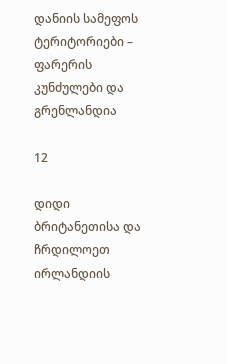დანიის სამეფოს ტერიტორიები – ფარერის კუნძულები და გრენლანდია

12

დიდი ბრიტანეთისა და ჩრდილოეთ ირლანდიის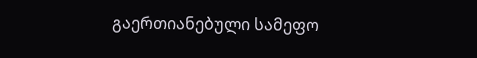გაერთიანებული სამეფო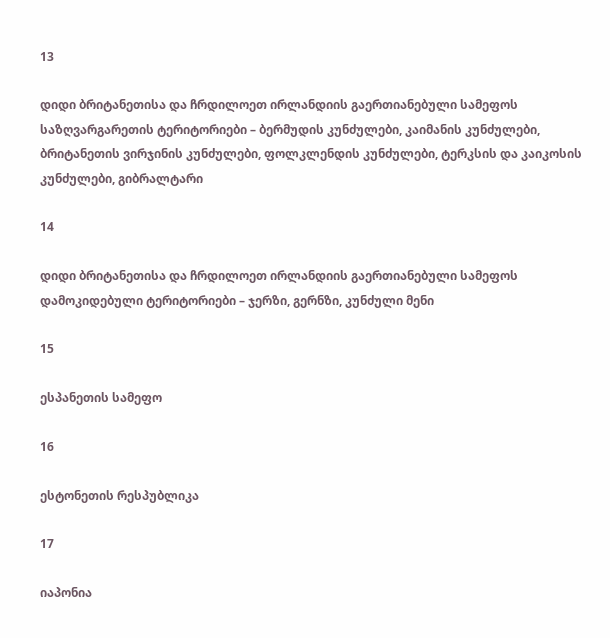13

დიდი ბრიტანეთისა და ჩრდილოეთ ირლანდიის გაერთიანებული სამეფოს საზღვარგარეთის ტერიტორიები – ბერმუდის კუნძულები, კაიმანის კუნძულები, ბრიტანეთის ვირჯინის კუნძულები, ფოლკლენდის კუნძულები, ტერკსის და კაიკოსის კუნძულები, გიბრალტარი

14

დიდი ბრიტანეთისა და ჩრდილოეთ ირლანდიის გაერთიანებული სამეფოს დამოკიდებული ტერიტორიები – ჯერზი, გერნზი, კუნძული მენი

15

ესპანეთის სამეფო

16

ესტონეთის რესპუბლიკა

17

იაპონია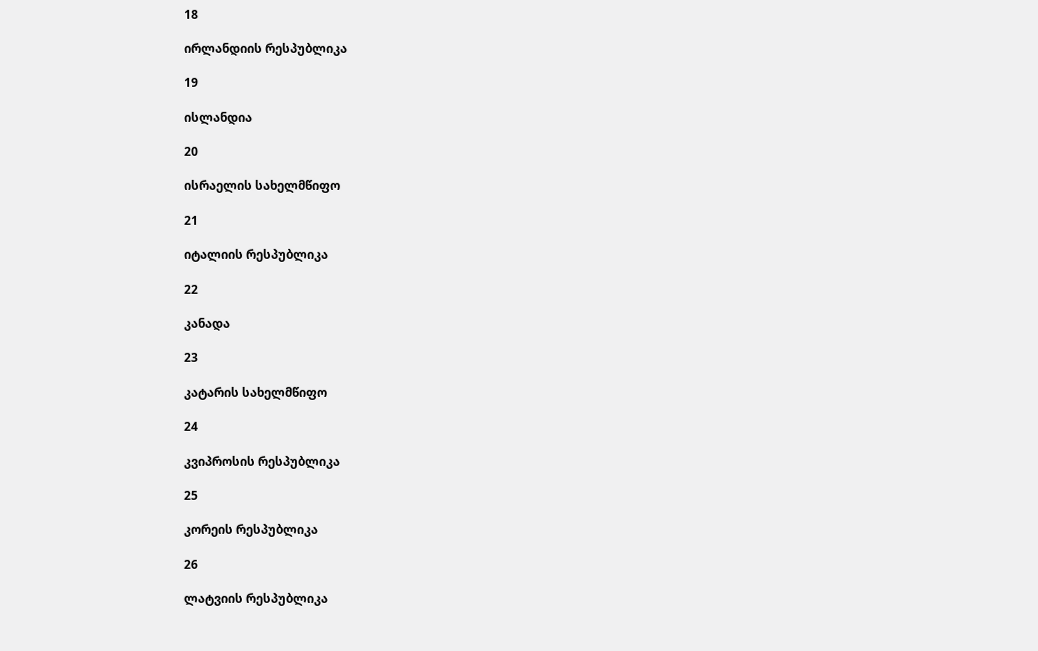18

ირლანდიის რესპუბლიკა

19

ისლანდია

20

ისრაელის სახელმწიფო

21

იტალიის რესპუბლიკა

22

კანადა

23

კატარის სახელმწიფო

24

კვიპროსის რესპუბლიკა

25

კორეის რესპუბლიკა

26

ლატვიის რესპუბლიკა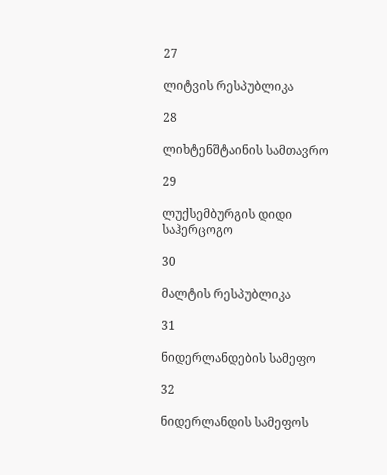27

ლიტვის რესპუბლიკა

28

ლიხტენშტაინის სამთავრო

29

ლუქსემბურგის დიდი საჰერცოგო

30

მალტის რესპუბლიკა

31

ნიდერლანდების სამეფო

32

ნიდერლანდის სამეფოს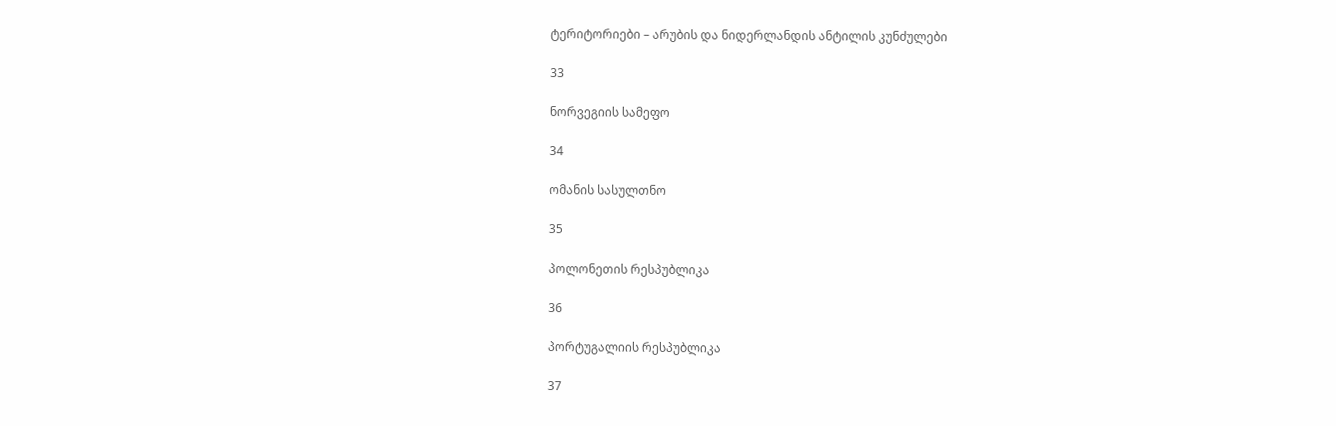ტერიტორიები – არუბის და ნიდერლანდის ანტილის კუნძულები

33

ნორვეგიის სამეფო

34

ომანის სასულთნო

35

პოლონეთის რესპუბლიკა

36

პორტუგალიის რესპუბლიკა

37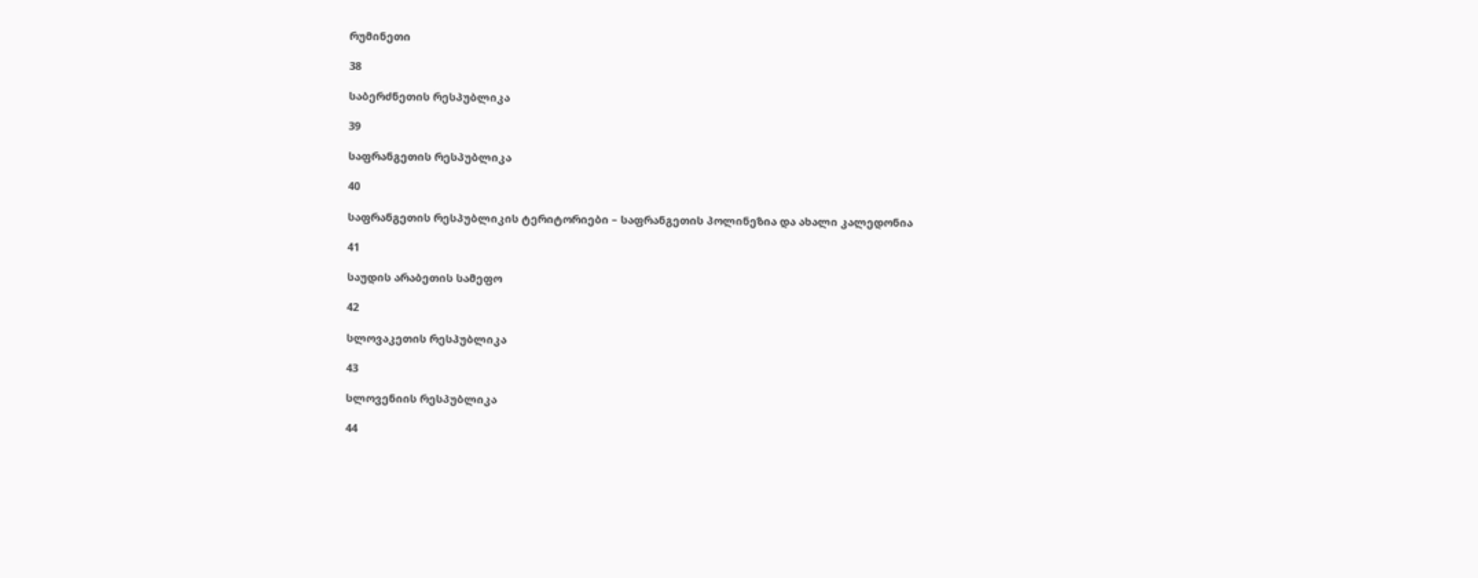რუმინეთი

38

საბერძნეთის რესპუბლიკა

39

საფრანგეთის რესპუბლიკა

40

საფრანგეთის რესპუბლიკის ტერიტორიები – საფრანგეთის პოლინეზია და ახალი კალედონია

41

საუდის არაბეთის სამეფო

42

სლოვაკეთის რესპუბლიკა

43

სლოვენიის რესპუბლიკა

44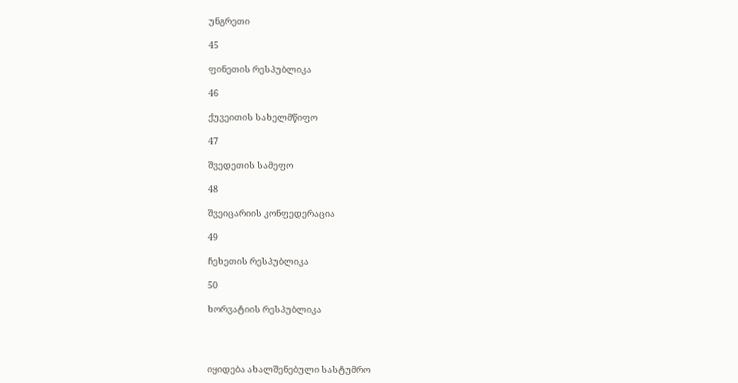უნგრეთი

45

ფინეთის რესპუბლიკა

46

ქუვეითის სახელმწიფო

47

შვედეთის სამეფო

48

შვეიცარიის კონფედერაცია

49

ჩეხეთის რესპუბლიკა

50

ხორვატიის რესპუბლიკა




იყიდება ახალშენებული სასტუმრო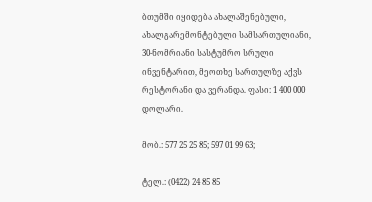ბთუმში იყიდება ახალაშენებული, ახალგარემონტებული სამსართულიანი, 30-ნომრიანი სასტუმრო სრული ინვენტარით, მეოთხე სართულზე აქვს რესტორანი და ვერანდა. ფასი: 1 400 000 დოლარი.

მობ.: 577 25 25 85; 597 01 99 63;

ტელ.: (0422) 24 85 85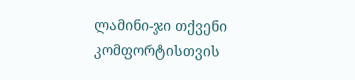ლამინი-ჯი თქვენი კომფორტისთვის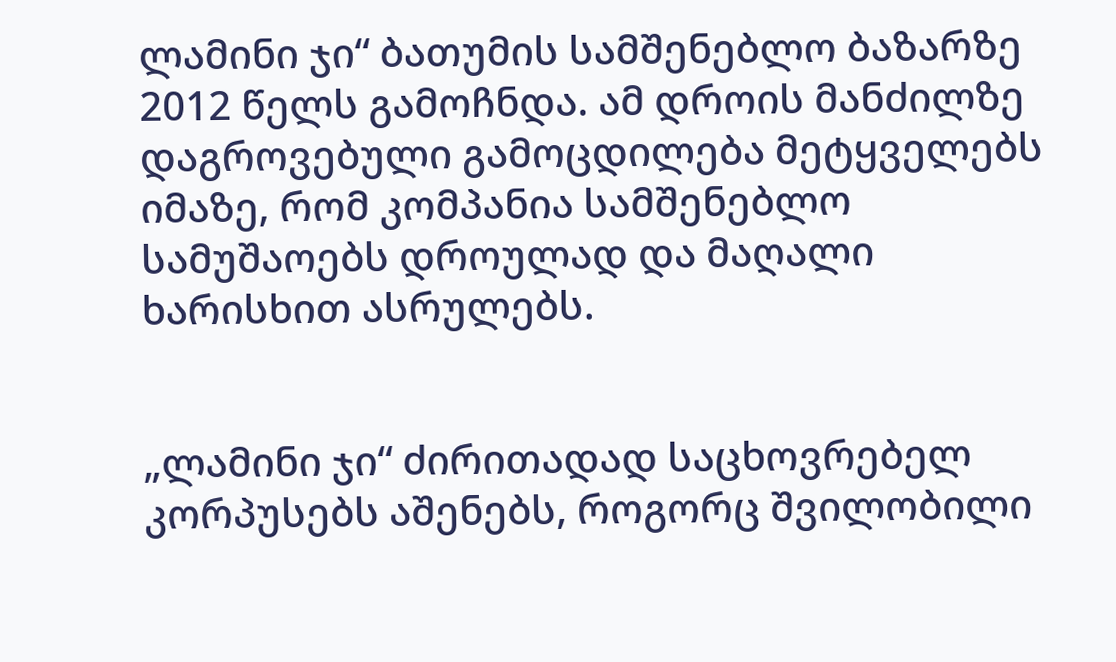ლამინი ჯი“ ბათუმის სამშენებლო ბაზარზე 2012 წელს გამოჩნდა. ამ დროის მანძილზე დაგროვებული გამოცდილება მეტყველებს იმაზე, რომ კომპანია სამშენებლო სამუშაოებს დროულად და მაღალი ხარისხით ასრულებს.


„ლამინი ჯი“ ძირითადად საცხოვრებელ კორპუსებს აშენებს, როგორც შვილობილი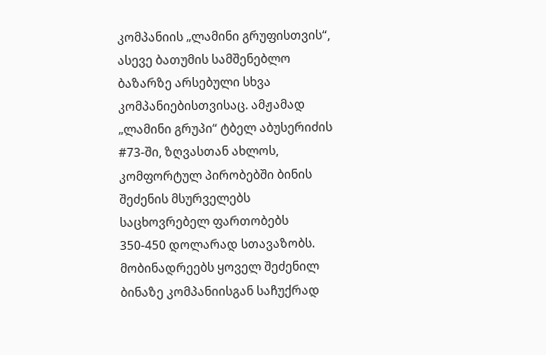კომპანიის „ლამინი გრუფისთვის“, ასევე ბათუმის სამშენებლო ბაზარზე არსებული სხვა კომპანიებისთვისაც. ამჟამად „ლამინი გრუპი“ ტბელ აბუსერიძის #73-ში, ზღვასთან ახლოს, კომფორტულ პირობებში ბინის შეძენის მსურველებს საცხოვრებელ ფართობებს 350-450 დოლარად სთავაზობს. მობინადრეებს ყოველ შეძენილ ბინაზე კომპანიისგან საჩუქრად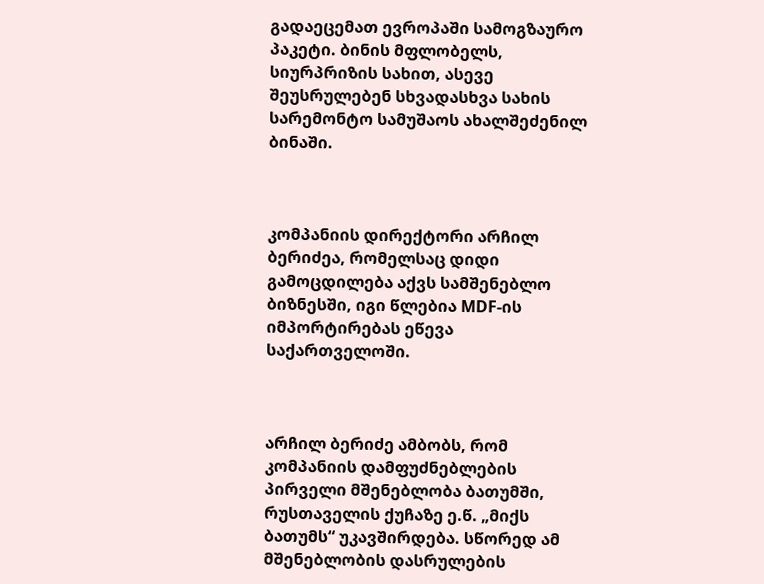გადაეცემათ ევროპაში სამოგზაურო პაკეტი. ბინის მფლობელს, სიურპრიზის სახით, ასევე შეუსრულებენ სხვადასხვა სახის სარემონტო სამუშაოს ახალშეძენილ ბინაში.



კომპანიის დირექტორი არჩილ ბერიძეა, რომელსაც დიდი გამოცდილება აქვს სამშენებლო ბიზნესში, იგი წლებია MDF-ის იმპორტირებას ეწევა საქართველოში.



არჩილ ბერიძე ამბობს, რომ კომპანიის დამფუძნებლების პირველი მშენებლობა ბათუმში, რუსთაველის ქუჩაზე ე.წ. „მიქს ბათუმს“ უკავშირდება. სწორედ ამ მშენებლობის დასრულების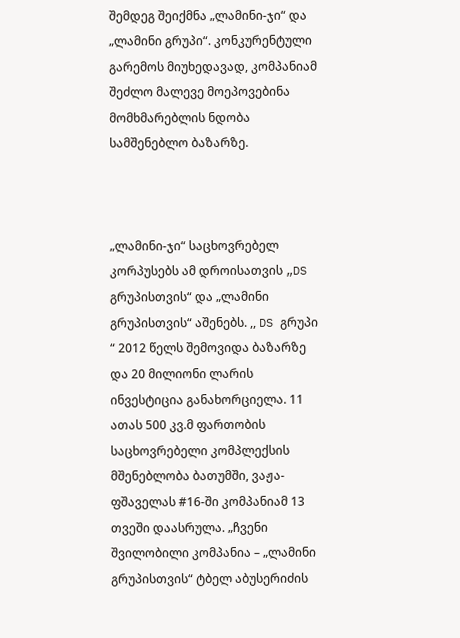შემდეგ შეიქმნა „ლამინი-ჯი“ და „ლამინი გრუპი“. კონკურენტული გარემოს მიუხედავად, კომპანიამ შეძლო მალევე მოეპოვებინა მომხმარებლის ნდობა სამშენებლო ბაზარზე.



„ლამინი-ჯი“ საცხოვრებელ კორპუსებს ამ დროისათვის „DS გრუპისთვის“ და „ლამინი გრუპისთვის“ აშენებს. ,, DS გრუპი “ 2012 წელს შემოვიდა ბაზარზე და 20 მილიონი ლარის ინვესტიცია განახორციელა. 11 ათას 500 კვ.მ ფართობის საცხოვრებელი კომპლექსის მშენებლობა ბათუმში, ვაჟა-ფშაველას #16-ში კომპანიამ 13 თვეში დაასრულა. „ჩვენი შვილობილი კომპანია – „ლამინი გრუპისთვის“ ტბელ აბუსერიძის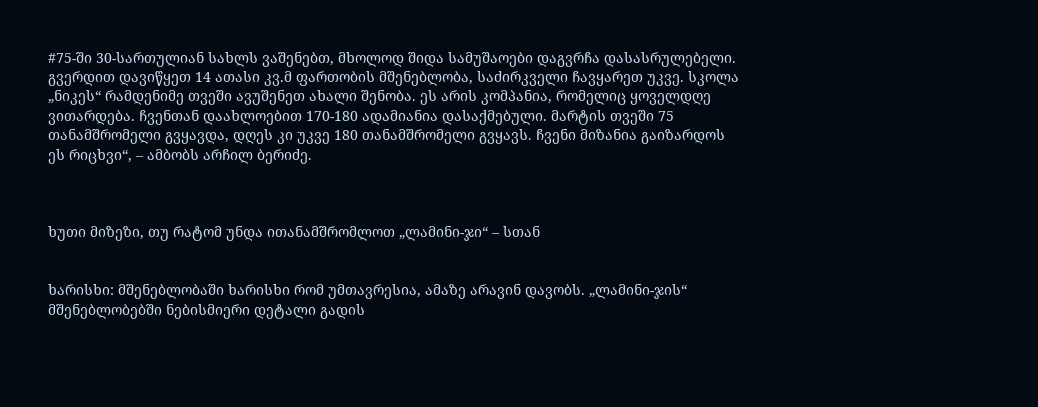#75-ში 30-სართულიან სახლს ვაშენებთ, მხოლოდ შიდა სამუშაოები დაგვრჩა დასასრულებელი. გვერდით დავიწყეთ 14 ათასი კვ.მ ფართობის მშენებლობა, საძირკველი ჩავყარეთ უკვე. სკოლა „ნიკეს“ რამდენიმე თვეში ავუშენეთ ახალი შენობა. ეს არის კომპანია, რომელიც ყოველდღე ვითარდება. ჩვენთან დაახლოებით 170-180 ადამიანია დასაქმებული. მარტის თვეში 75 თანამშრომელი გვყავდა, დღეს კი უკვე 180 თანამშრომელი გვყავს. ჩვენი მიზანია გაიზარდოს ეს რიცხვი“, – ამბობს არჩილ ბერიძე.



ხუთი მიზეზი, თუ რატომ უნდა ითანამშრომლოთ „ლამინი-ჯი“ – სთან


ხარისხი: მშენებლობაში ხარისხი რომ უმთავრესია, ამაზე არავინ დავობს. „ლამინი-ჯის“ მშენებლობებში ნებისმიერი დეტალი გადის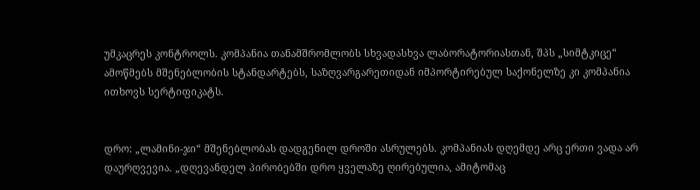უმკაცრეს კონტროლს. კომპანია თანამშრომლობს სხვადასხვა ლაბორატორიასთან, შპს „სიმტკიცე“ ამოწმებს მშენებლობის სტანდარტებს, საზღვარგარეთიდან იმპორტირებულ საქონელზე კი კომპანია ითხოვს სერტიფიკატს.


დრო: „ლამინი-ჯი“ მშენებლობას დადგენილ დროში ასრულებს. კომპანიას დღემდე არც ერთი ვადა არ დაურღვევია. „დღევანდელ პირობებში დრო ყველაზე ღირებულია, ამიტომაც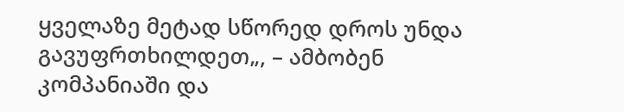ყველაზე მეტად სწორედ დროს უნდა გავუფრთხილდეთ„, – ამბობენ კომპანიაში და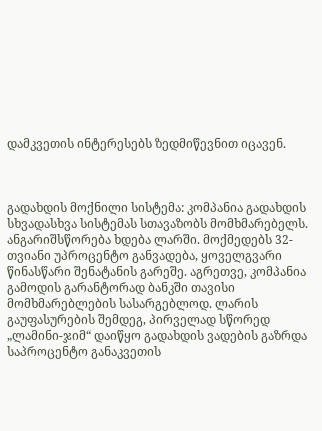დამკვეთის ინტერესებს ზედმიწევნით იცავენ.



გადახდის მოქნილი სისტემა: კომპანია გადახდის სხვადასხვა სისტემას სთავაზობს მომხმარებელს. ანგარიშსწორება ხდება ლარში. მოქმედებს 32-თვიანი უპროცენტო განვადება, ყოველგვარი წინასწარი შენატანის გარეშე. აგრეთვე, კომპანია გამოდის გარანტორად ბანკში თავისი მომხმარებლების სასარგებლოდ. ლარის გაუფასურების შემდეგ, პირველად სწორედ „ლამინი-ჯიმ“ დაიწყო გადახდის ვადების გაზრდა საპროცენტო განაკვეთის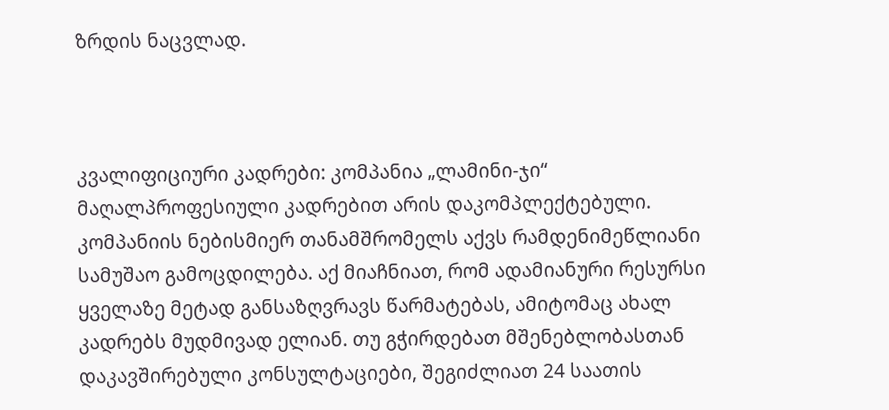ზრდის ნაცვლად.



კვალიფიციური კადრები: კომპანია „ლამინი-ჯი“ მაღალპროფესიული კადრებით არის დაკომპლექტებული. კომპანიის ნებისმიერ თანამშრომელს აქვს რამდენიმეწლიანი სამუშაო გამოცდილება. აქ მიაჩნიათ, რომ ადამიანური რესურსი ყველაზე მეტად განსაზღვრავს წარმატებას, ამიტომაც ახალ კადრებს მუდმივად ელიან. თუ გჭირდებათ მშენებლობასთან დაკავშირებული კონსულტაციები, შეგიძლიათ 24 საათის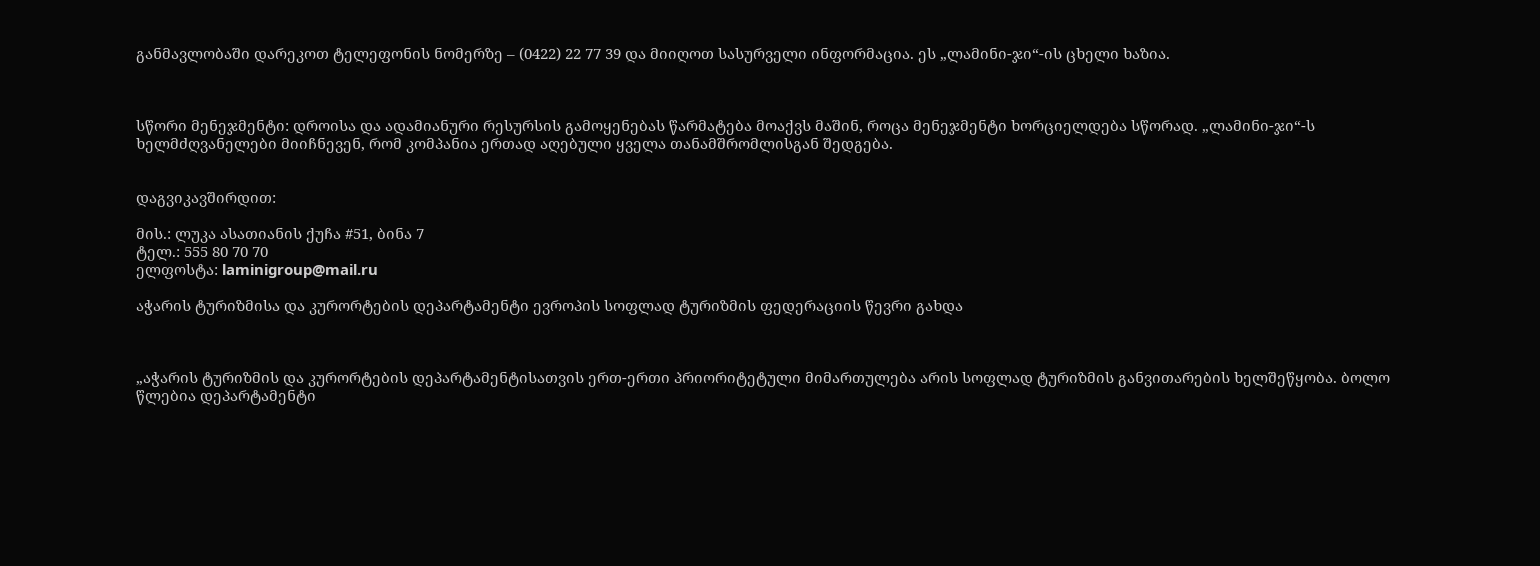განმავლობაში დარეკოთ ტელეფონის ნომერზე – (0422) 22 77 39 და მიიღოთ სასურველი ინფორმაცია. ეს „ლამინი-ჯი“-ის ცხელი ხაზია.



სწორი მენეჯმენტი: დროისა და ადამიანური რესურსის გამოყენებას წარმატება მოაქვს მაშინ, როცა მენეჯმენტი ხორციელდება სწორად. „ლამინი-ჯი“-ს ხელმძღვანელები მიიჩნევენ, რომ კომპანია ერთად აღებული ყველა თანამშრომლისგან შედგება.


დაგვიკავშირდით:

მის.: ლუკა ასათიანის ქუჩა #51, ბინა 7
ტელ.: 555 80 70 70
ელფოსტა: laminigroup@mail.ru

აჭარის ტურიზმისა და კურორტების დეპარტამენტი ევროპის სოფლად ტურიზმის ფედერაციის წევრი გახდა



„აჭარის ტურიზმის და კურორტების დეპარტამენტისათვის ერთ-ერთი პრიორიტეტული მიმართულება არის სოფლად ტურიზმის განვითარების ხელშეწყობა. ბოლო წლებია დეპარტამენტი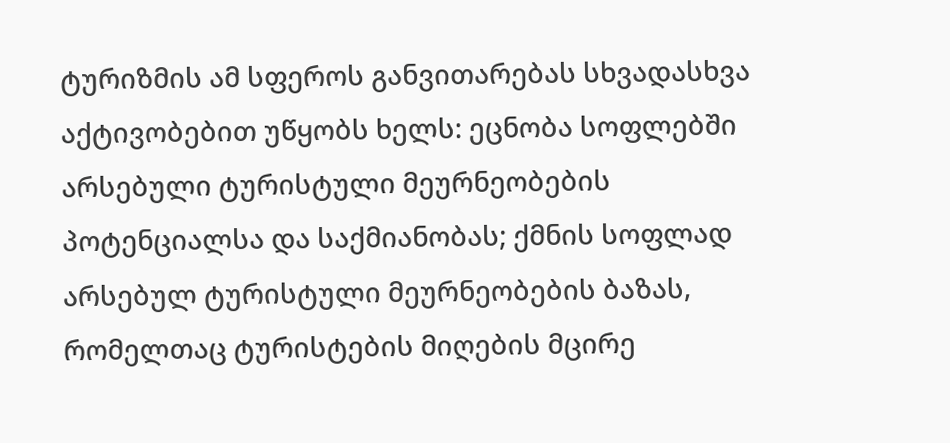ტურიზმის ამ სფეროს განვითარებას სხვადასხვა აქტივობებით უწყობს ხელს: ეცნობა სოფლებში არსებული ტურისტული მეურნეობების პოტენციალსა და საქმიანობას; ქმნის სოფლად არსებულ ტურისტული მეურნეობების ბაზას, რომელთაც ტურისტების მიღების მცირე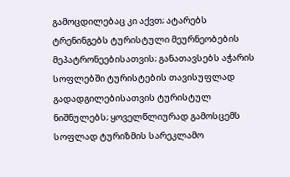გამოცდილებაც კი აქვთ; ატარებს ტრენინგებს ტურისტული მეურნეობების მეპატრონეებისათვის; განათავსებს აჭარის სოფლებში ტურისტების თავისუფლად გადადგილებისათვის ტურისტულ ნიშნულებს; ყოველწლიურად გამოსცემს სოფლად ტურიზმის სარეკლამო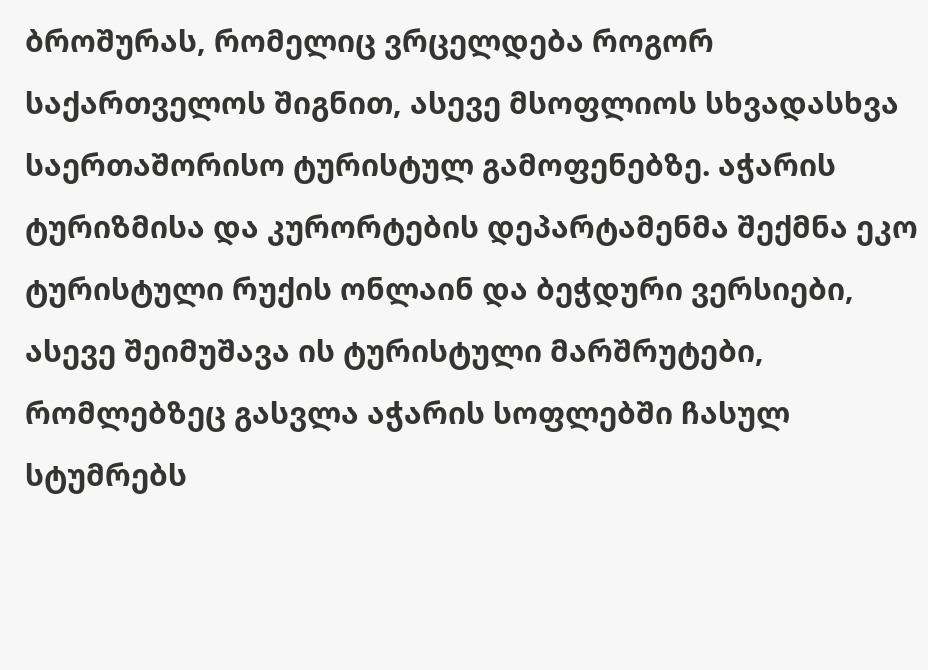ბროშურას, რომელიც ვრცელდება როგორ საქართველოს შიგნით, ასევე მსოფლიოს სხვადასხვა საერთაშორისო ტურისტულ გამოფენებზე. აჭარის ტურიზმისა და კურორტების დეპარტამენმა შექმნა ეკო ტურისტული რუქის ონლაინ და ბეჭდური ვერსიები, ასევე შეიმუშავა ის ტურისტული მარშრუტები, რომლებზეც გასვლა აჭარის სოფლებში ჩასულ სტუმრებს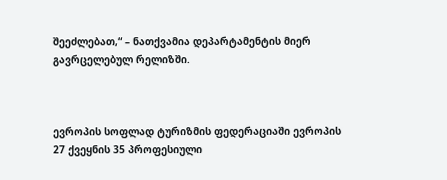შეეძლებათ,“ – ნათქვამია დეპარტამენტის მიერ გავრცელებულ რელიზში.



ევროპის სოფლად ტურიზმის ფედერაციაში ევროპის 27 ქვეყნის 35 პროფესიული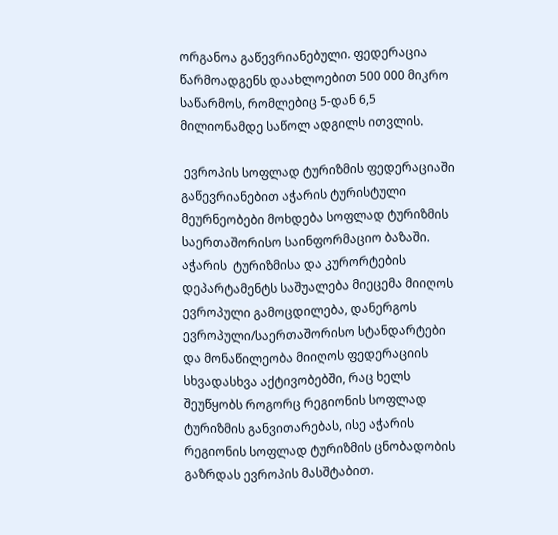ორგანოა გაწევრიანებული. ფედერაცია წარმოადგენს დაახლოებით 500 000 მიკრო საწარმოს, რომლებიც 5-დან 6,5 მილიონამდე საწოლ ადგილს ითვლის.

 ევროპის სოფლად ტურიზმის ფედერაციაში გაწევრიანებით აჭარის ტურისტული მეურნეობები მოხდება სოფლად ტურიზმის საერთაშორისო საინფორმაციო ბაზაში. აჭარის  ტურიზმისა და კურორტების დეპარტამენტს საშუალება მიეცემა მიიღოს ევროპული გამოცდილება, დანერგოს ევროპული/საერთაშორისო სტანდარტები და მონაწილეობა მიიღოს ფედერაციის სხვადასხვა აქტივობებში, რაც ხელს შეუწყობს როგორც რეგიონის სოფლად ტურიზმის განვითარებას, ისე აჭარის რეგიონის სოფლად ტურიზმის ცნობადობის გაზრდას ევროპის მასშტაბით.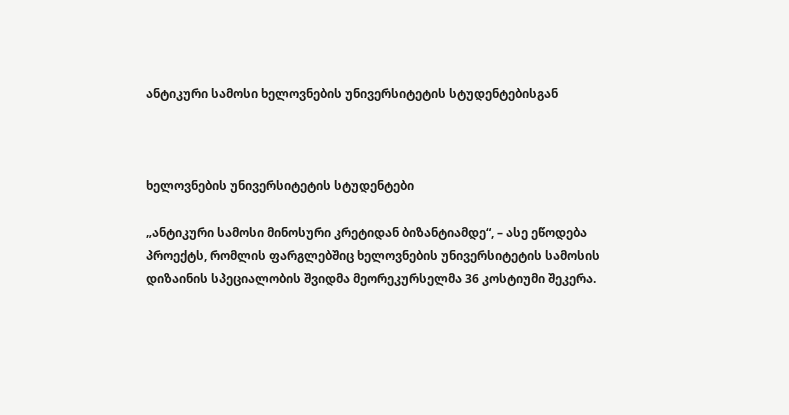ანტიკური სამოსი ხელოვნების უნივერსიტეტის სტუდენტებისგან



ხელოვნების უნივერსიტეტის სტუდენტები

„ანტიკური სამოსი მინოსური კრეტიდან ბიზანტიამდე“, – ასე ეწოდება პროექტს, რომლის ფარგლებშიც ხელოვნების უნივერსიტეტის სამოსის დიზაინის სპეციალობის შვიდმა მეორეკურსელმა 36 კოსტიუმი შეკერა.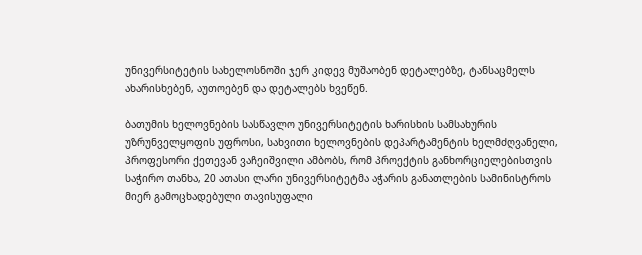უნივერსიტეტის სახელოსნოში ჯერ კიდევ მუშაობენ დეტალებზე, ტანსაცმელს ახარისხებენ, აუთოებენ და დეტალებს ხვეწენ.

ბათუმის ხელოვნების სასწავლო უნივერსიტეტის ხარისხის სამსახურის უზრუნველყოფის უფროსი, სახვითი ხელოვნების დეპარტამენტის ხელმძღვანელი, პროფესორი ქეთევან ვაჩეიშვილი ამბობს, რომ პროექტის განხორციელებისთვის საჭირო თანხა, 20 ათასი ლარი უნივერსიტეტმა აჭარის განათლების სამინისტროს მიერ გამოცხადებული თავისუფალი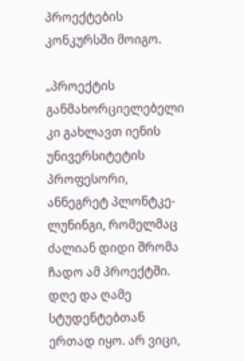პროექტების კონკურსში მოიგო.

„პროექტის განმახორციელებელი კი გახლავთ იენის უნივერსიტეტის პროფესორი, ანნეგრეტ პლონტკე-ლუნინგი, რომელმაც ძალიან დიდი შრომა ჩადო ამ პროექტში. დღე და ღამე სტუდენტებთან ერთად იყო. არ ვიცი,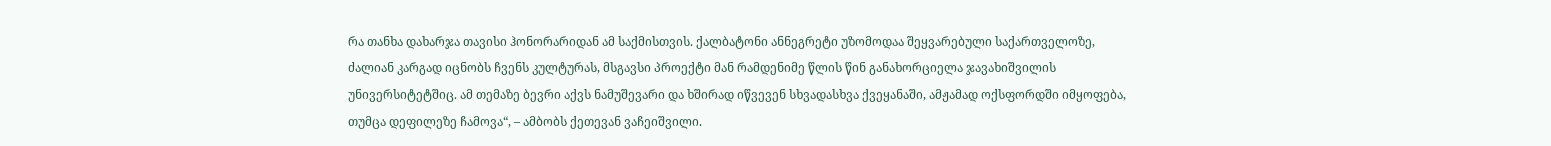რა თანხა დახარჯა თავისი ჰონორარიდან ამ საქმისთვის. ქალბატონი ანნეგრეტი უზომოდაა შეყვარებული საქართველოზე, ძალიან კარგად იცნობს ჩვენს კულტურას, მსგავსი პროექტი მან რამდენიმე წლის წინ განახორციელა ჯავახიშვილის უნივერსიტეტშიც. ამ თემაზე ბევრი აქვს ნამუშევარი და ხშირად იწვევენ სხვადასხვა ქვეყანაში, ამჟამად ოქსფორდში იმყოფება, თუმცა დეფილეზე ჩამოვა“, – ამბობს ქეთევან ვაჩეიშვილი.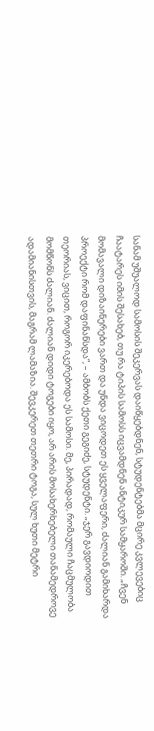სანამ უშუალოდ სამოსის შეკერვას დაიწყებდნენ, სტუდენტებმა მცირე კვლევებიც ჩაატარეს იმის შესახებ, თუ რა ტიპის სამოსს იცვამდნენ ანტიკურ სამყაროში. „ჩვენ მომავალი დიზაინერები ვართ და უნდა ვიცოდეთ ეს ყველაფერი, ძალიან გამიხარდა პროექტი რომ დაფინანსდა“, – ამბობს ქეთი გეგიძე, სტუდენტი. „ჯერ გავდიოდით თეორიას, ვიცით, როგორ იკერებოდა ეს სამოსი. მე, პირადად, რომაული ჩაცმულობა მომწონს ძალიან. ძალიან დიდი ტოგები იყო, არ არის მოსახერხებელი თანამედროვე ადამიანისთვის, მაგრამ ლამაზია. შევკერეთ თეთრი ტოგა, სულ ხუთი მეტრი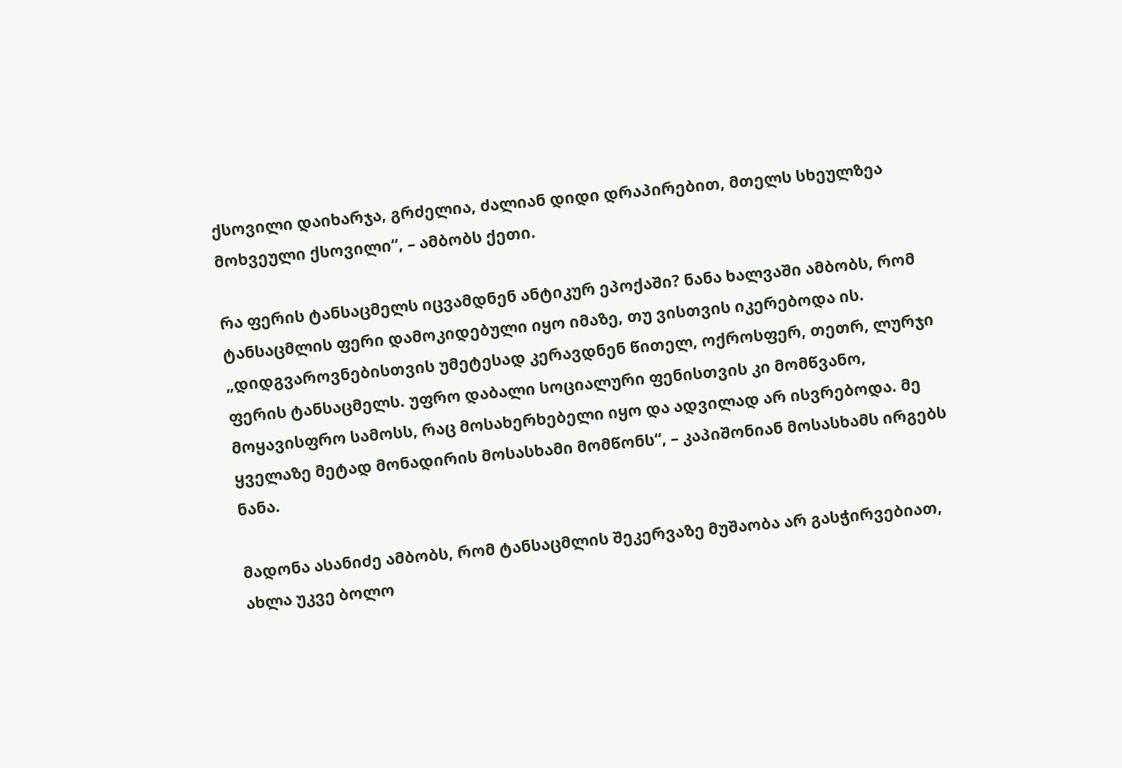ქსოვილი დაიხარჯა, გრძელია, ძალიან დიდი დრაპირებით, მთელს სხეულზეა მოხვეული ქსოვილი“, – ამბობს ქეთი.

რა ფერის ტანსაცმელს იცვამდნენ ანტიკურ ეპოქაში? ნანა ხალვაში ამბობს, რომ ტანსაცმლის ფერი დამოკიდებული იყო იმაზე, თუ ვისთვის იკერებოდა ის. „დიდგვაროვნებისთვის უმეტესად კერავდნენ წითელ, ოქროსფერ, თეთრ, ლურჯი ფერის ტანსაცმელს. უფრო დაბალი სოციალური ფენისთვის კი მომწვანო, მოყავისფრო სამოსს, რაც მოსახერხებელი იყო და ადვილად არ ისვრებოდა. მე ყველაზე მეტად მონადირის მოსასხამი მომწონს“, – კაპიშონიან მოსასხამს ირგებს ნანა.

მადონა ასანიძე ამბობს, რომ ტანსაცმლის შეკერვაზე მუშაობა არ გასჭირვებიათ, ახლა უკვე ბოლო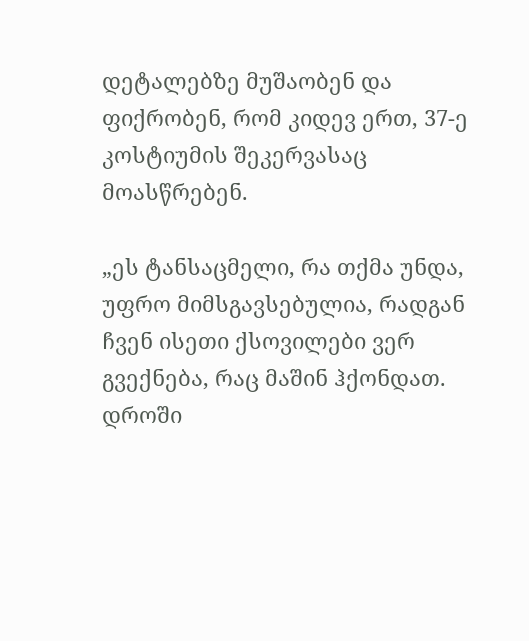დეტალებზე მუშაობენ და ფიქრობენ, რომ კიდევ ერთ, 37-ე კოსტიუმის შეკერვასაც მოასწრებენ.

„ეს ტანსაცმელი, რა თქმა უნდა, უფრო მიმსგავსებულია, რადგან ჩვენ ისეთი ქსოვილები ვერ გვექნება, რაც მაშინ ჰქონდათ. დროში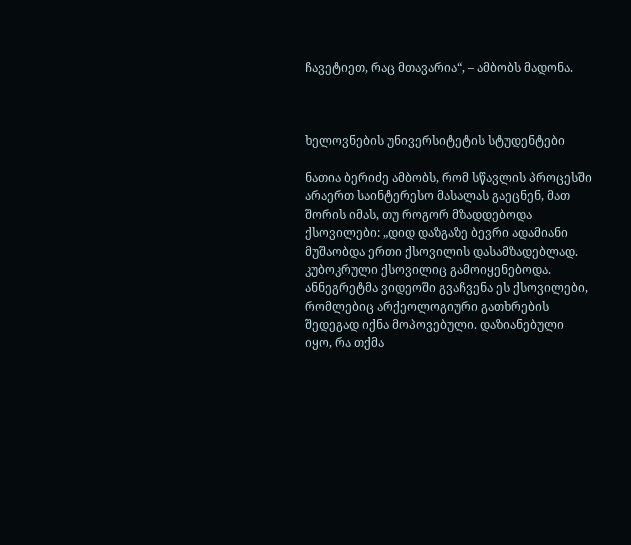ჩავეტიეთ, რაც მთავარია“, – ამბობს მადონა.



ხელოვნების უნივერსიტეტის სტუდენტები

ნათია ბერიძე ამბობს, რომ სწავლის პროცესში არაერთ საინტერესო მასალას გაეცნენ, მათ შორის იმას, თუ როგორ მზადდებოდა ქსოვილები: „დიდ დაზგაზე ბევრი ადამიანი მუშაობდა ერთი ქსოვილის დასამზადებლად. კუბოკრული ქსოვილიც გამოიყენებოდა. ანნეგრეტმა ვიდეოში გვაჩვენა ეს ქსოვილები, რომლებიც არქეოლოგიური გათხრების შედეგად იქნა მოპოვებული. დაზიანებული იყო, რა თქმა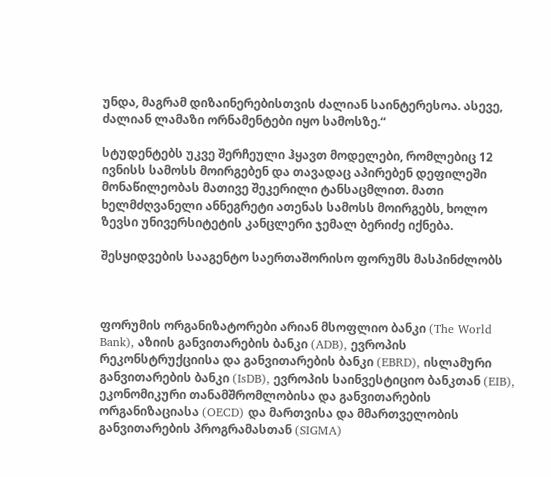უნდა, მაგრამ დიზაინერებისთვის ძალიან საინტერესოა. ასევე, ძალიან ლამაზი ორნამენტები იყო სამოსზე.“

სტუდენტებს უკვე შერჩეული ჰყავთ მოდელები, რომლებიც 12 ივნისს სამოსს მოირგებენ და თავადაც აპირებენ დეფილეში მონაწილეობას მათივე შეკერილი ტანსაცმლით. მათი ხელმძღვანელი ანნეგრეტი ათენას სამოსს მოირგებს, ხოლო ზევსი უნივერსიტეტის კანცლერი ჯემალ ბერიძე იქნება.

შესყიდვების სააგენტო საერთაშორისო ფორუმს მასპინძლობს



ფორუმის ორგანიზატორები არიან მსოფლიო ბანკი (The World Bank), აზიის განვითარების ბანკი (ADB), ევროპის რეკონსტრუქციისა და განვითარების ბანკი (EBRD), ისლამური განვითარების ბანკი (IsDB), ევროპის საინვესტიციო ბანკთან (EIB), ეკონომიკური თანამშრომლობისა და განვითარების ორგანიზაციასა (OECD) და მართვისა და მმართველობის განვითარების პროგრამასთან (SIGMA)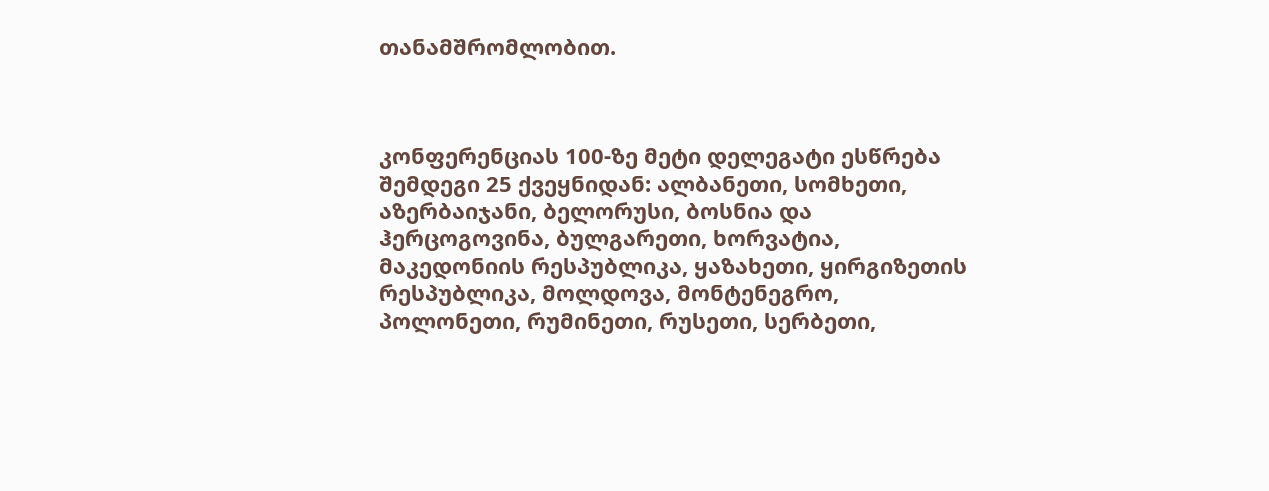თანამშრომლობით.



კონფერენციას 100-ზე მეტი დელეგატი ესწრება შემდეგი 25 ქვეყნიდან: ალბანეთი, სომხეთი, აზერბაიჯანი, ბელორუსი, ბოსნია და ჰერცოგოვინა, ბულგარეთი, ხორვატია, მაკედონიის რესპუბლიკა, ყაზახეთი, ყირგიზეთის რესპუბლიკა, მოლდოვა, მონტენეგრო, პოლონეთი, რუმინეთი, რუსეთი, სერბეთი,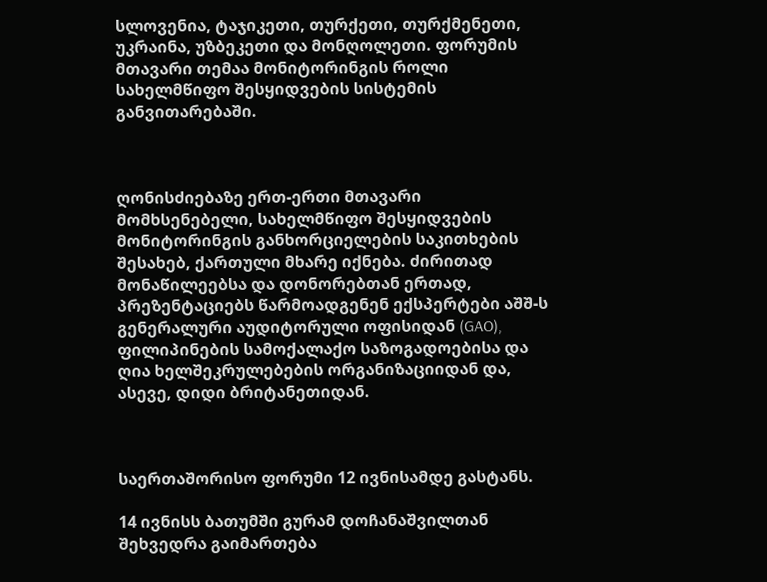სლოვენია, ტაჯიკეთი, თურქეთი, თურქმენეთი, უკრაინა, უზბეკეთი და მონღოლეთი. ფორუმის მთავარი თემაა მონიტორინგის როლი სახელმწიფო შესყიდვების სისტემის განვითარებაში.



ღონისძიებაზე ერთ-ერთი მთავარი მომხსენებელი, სახელმწიფო შესყიდვების მონიტორინგის განხორციელების საკითხების შესახებ, ქართული მხარე იქნება. ძირითად მონაწილეებსა და დონორებთან ერთად, პრეზენტაციებს წარმოადგენენ ექსპერტები აშშ-ს გენერალური აუდიტორული ოფისიდან (GAO), ფილიპინების სამოქალაქო საზოგადოებისა და ღია ხელშეკრულებების ორგანიზაციიდან და, ასევე, დიდი ბრიტანეთიდან.



საერთაშორისო ფორუმი 12 ივნისამდე გასტანს.

14 ივნისს ბათუმში გურამ დოჩანაშვილთან შეხვედრა გაიმართება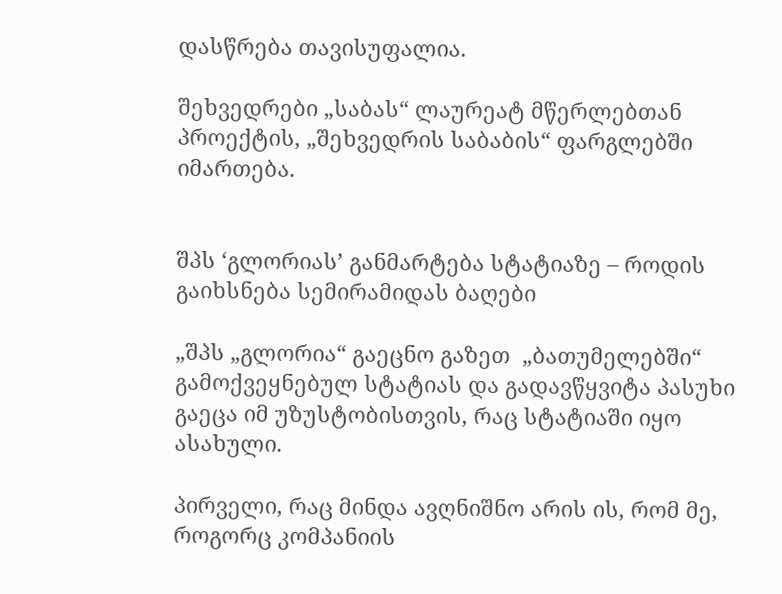დასწრება თავისუფალია.

შეხვედრები „საბას“ ლაურეატ მწერლებთან პროექტის, „შეხვედრის საბაბის“ ფარგლებში იმართება.


შპს ‘გლორიას’ განმარტება სტატიაზე – როდის გაიხსნება სემირამიდას ბაღები

„შპს „გლორია“ გაეცნო გაზეთ  „ბათუმელებში“ გამოქვეყნებულ სტატიას და გადავწყვიტა პასუხი გაეცა იმ უზუსტობისთვის, რაც სტატიაში იყო ასახული.

პირველი, რაც მინდა ავღნიშნო არის ის, რომ მე, როგორც კომპანიის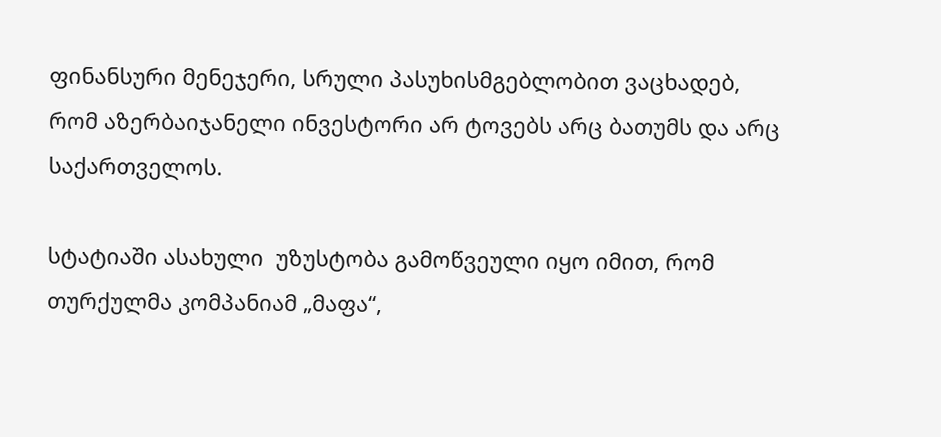ფინანსური მენეჯერი, სრული პასუხისმგებლობით ვაცხადებ, რომ აზერბაიჯანელი ინვესტორი არ ტოვებს არც ბათუმს და არც საქართველოს.

სტატიაში ასახული  უზუსტობა გამოწვეული იყო იმით, რომ თურქულმა კომპანიამ „მაფა“,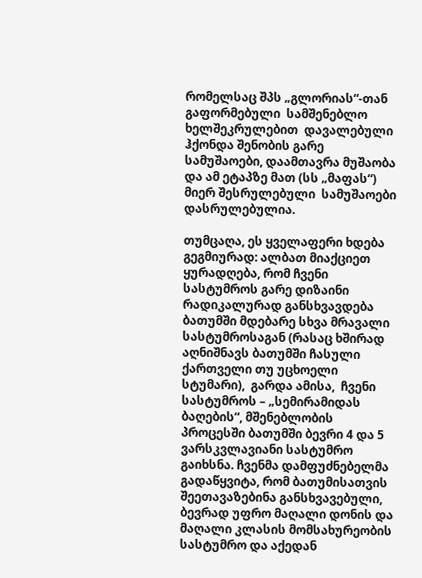რომელსაც შპს „გლორიას“-თან გაფორმებული  სამშენებლო ხელშეკრულებით  დავალებული ჰქონდა შენობის გარე სამუშაოები, დაამთავრა მუშაობა და ამ ეტაპზე მათ (სს „მაფას“) მიერ შესრულებული  სამუშაოები დასრულებულია.

თუმცაღა, ეს ყველაფერი ხდება გეგმიურად: ალბათ მიაქციეთ ყურადღება, რომ ჩვენი სასტუმროს გარე დიზაინი რადიკალურად განსხვავდება ბათუმში მდებარე სხვა მრავალი სასტუმროსაგან (რასაც ხშირად აღნიშნავს ბათუმში ჩასული ქართველი თუ უცხოელი სტუმარი),  გარდა ამისა,  ჩვენი  სასტუმროს – „სემირამიდას ბაღების“, მშენებლობის პროცესში ბათუმში ბევრი 4 და 5 ვარსკვლავიანი სასტუმრო გაიხსნა. ჩვენმა დამფუძნებელმა გადაწყვიტა, რომ ბათუმისათვის შეეთავაზებინა განსხვავებული,  ბევრად უფრო მაღალი დონის და მაღალი კლასის მომსახურეობის სასტუმრო და აქედან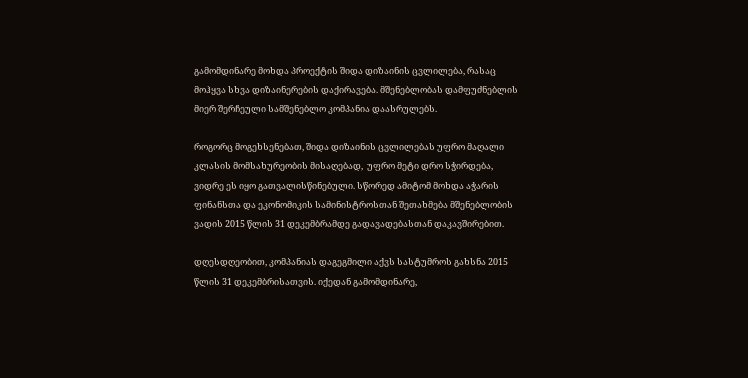გამომდინარე მოხდა პროექტის შიდა დიზაინის ცვლილება, რასაც მოჰყვა სხვა დიზაინერების დაქირავება. მშენებლობას დამფუძნებლის მიერ შერჩეული სამშენებლო კომპანია დაასრულებს.

როგორც მოგეხსენებათ, შიდა დიზაინის ცვლილებას უფრო მაღალი კლასის მომსახურეობის მისაღებად,  უფრო მეტი დრო სჭირდება, ვიდრე ეს იყო გათვალისწინებული. სწორედ ამიტომ მოხდა აჭარის ფინანსთა და ეკონომიკის სამინისტროსთან შეთახმება მშენებლობის ვადის 2015 წლის 31 დეკემბრამდე გადავადებასთან დაკავშირებით.

დღესდღეობით, კომპანიას დაგეგმილი აქვს სასტუმროს გახსნა 2015 წლის 31 დეკემბრისათვის. იქედან გამომდინარე,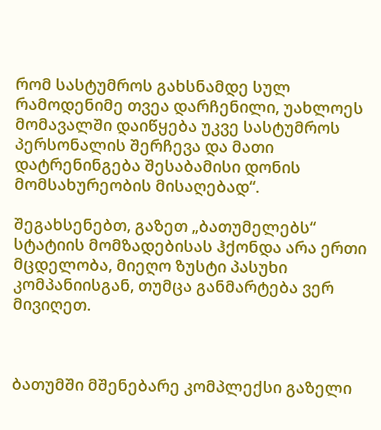რომ სასტუმროს გახსნამდე სულ რამოდენიმე თვეა დარჩენილი, უახლოეს მომავალში დაიწყება უკვე სასტუმროს პერსონალის შერჩევა და მათი დატრენინგება შესაბამისი დონის  მომსახურეობის მისაღებად“.

შეგახსენებთ, გაზეთ „ბათუმელებს“ სტატიის მომზადებისას ჰქონდა არა ერთი მცდელობა, მიეღო ზუსტი პასუხი კომპანიისგან, თუმცა განმარტება ვერ მივიღეთ.



ბათუმში მშენებარე კომპლექსი გაზელი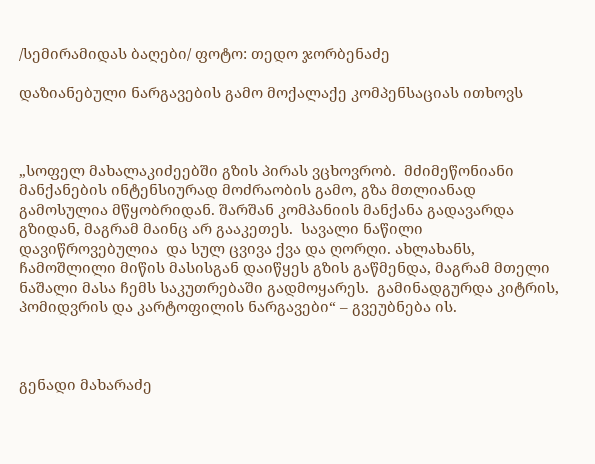/სემირამიდას ბაღები/ ფოტო: თედო ჯორბენაძე

დაზიანებული ნარგავების გამო მოქალაქე კომპენსაციას ითხოვს



„სოფელ მახალაკიძეებში გზის პირას ვცხოვრობ.  მძიმეწონიანი მანქანების ინტენსიურად მოძრაობის გამო, გზა მთლიანად გამოსულია მწყობრიდან. შარშან კომპანიის მანქანა გადავარდა გზიდან, მაგრამ მაინც არ გააკეთეს.  სავალი ნაწილი დავიწროვებულია  და სულ ცვივა ქვა და ღორღი. ახლახანს,  ჩამოშლილი მიწის მასისგან დაიწყეს გზის გაწმენდა, მაგრამ მთელი ნაშალი მასა ჩემს საკუთრებაში გადმოყარეს.  გამინადგურდა კიტრის, პომიდვრის და კარტოფილის ნარგავები“ – გვეუბნება ის.



გენადი მახარაძე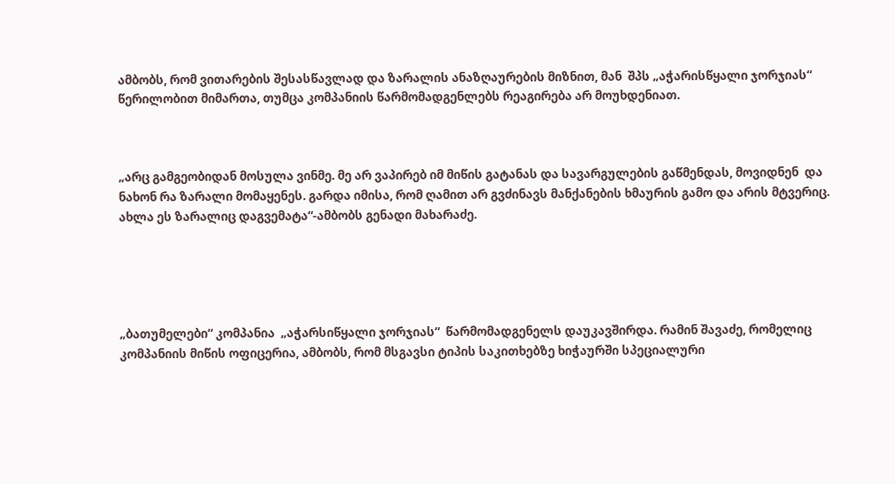ამბობს, რომ ვითარების შესასწავლად და ზარალის ანაზღაურების მიზნით, მან  შპს „აჭარისწყალი ჯორჯიას“ წერილობით მიმართა, თუმცა კომპანიის წარმომადგენლებს რეაგირება არ მოუხდენიათ.



„არც გამგეობიდან მოსულა ვინმე. მე არ ვაპირებ იმ მიწის გატანას და სავარგულების გაწმენდას, მოვიდნენ  და ნახონ რა ზარალი მომაყენეს. გარდა იმისა, რომ ღამით არ გვძინავს მანქანების ხმაურის გამო და არის მტვერიც. ახლა ეს ზარალიც დაგვემატა“-ამბობს გენადი მახარაძე.





„ბათუმელები“ კომპანია  „აჭარსიწყალი ჯორჯიას“  წარმომადგენელს დაუკავშირდა. რამინ შავაძე, რომელიც კომპანიის მიწის ოფიცერია, ამბობს, რომ მსგავსი ტიპის საკითხებზე ხიჭაურში სპეციალური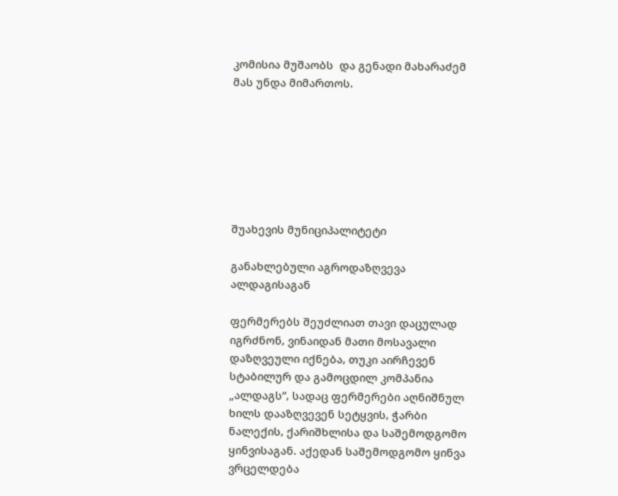კომისია მუშაობს  და გენადი მახარაძემ მას უნდა მიმართოს.







შუახევის მუნიციპალიტეტი

განახლებული აგროდაზღვევა ალდაგისაგან

ფერმერებს შეუძლიათ თავი დაცულად იგრძნონ, ვინაიდან მათი მოსავალი დაზღვეული იქნება, თუკი აირჩევენ სტაბილურ და გამოცდილ კომპანია „ალდაგს“, სადაც ფერმერები აღნიშნულ ხილს დააზღვევენ სეტყვის, ჭარბი ნალექის, ქარიშხლისა და საშემოდგომო ყინვისაგან. აქედან საშემოდგომო ყინვა ვრცელდება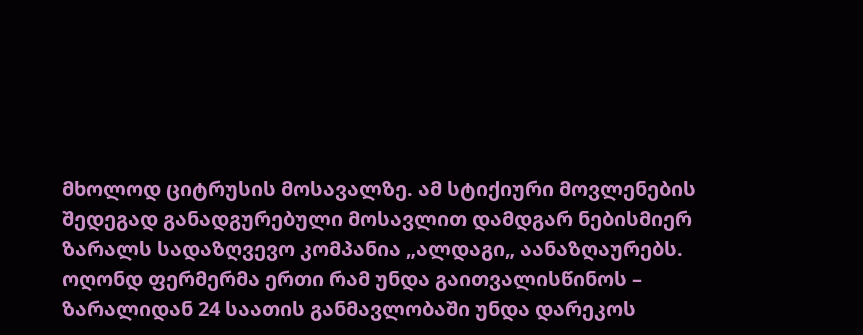მხოლოდ ციტრუსის მოსავალზე. ამ სტიქიური მოვლენების შედეგად განადგურებული მოსავლით დამდგარ ნებისმიერ ზარალს სადაზღვევო კომპანია „ალდაგი„ აანაზღაურებს. ოღონდ ფერმერმა ერთი რამ უნდა გაითვალისწინოს – ზარალიდან 24 საათის განმავლობაში უნდა დარეკოს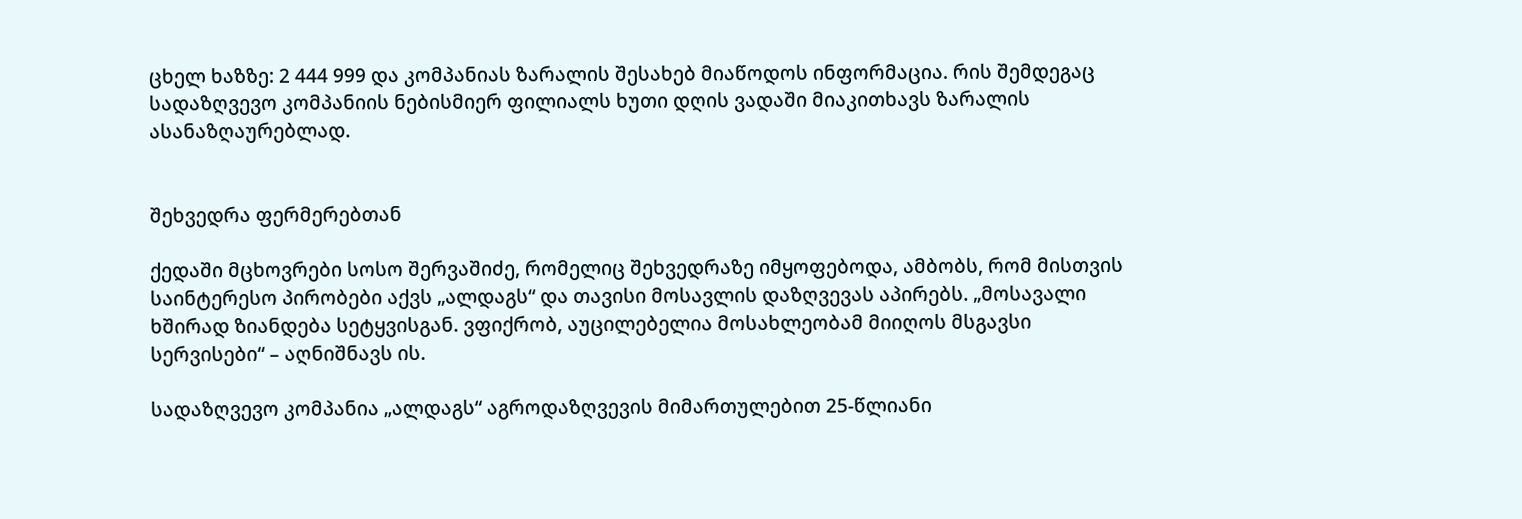ცხელ ხაზზე: 2 444 999 და კომპანიას ზარალის შესახებ მიაწოდოს ინფორმაცია. რის შემდეგაც სადაზღვევო კომპანიის ნებისმიერ ფილიალს ხუთი დღის ვადაში მიაკითხავს ზარალის ასანაზღაურებლად.


შეხვედრა ფერმერებთან

ქედაში მცხოვრები სოსო შერვაშიძე, რომელიც შეხვედრაზე იმყოფებოდა, ამბობს, რომ მისთვის საინტერესო პირობები აქვს „ალდაგს“ და თავისი მოსავლის დაზღვევას აპირებს. „მოსავალი ხშირად ზიანდება სეტყვისგან. ვფიქრობ, აუცილებელია მოსახლეობამ მიიღოს მსგავსი სერვისები“ – აღნიშნავს ის.

სადაზღვევო კომპანია „ალდაგს“ აგროდაზღვევის მიმართულებით 25-წლიანი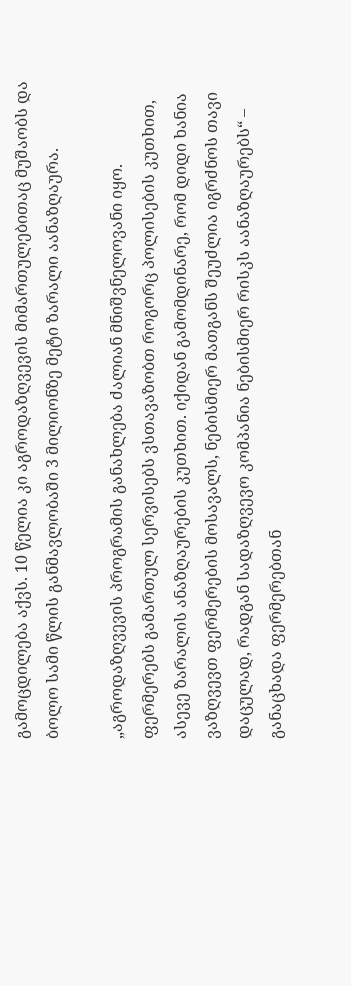გამოცდილება აქვს. 10 წელია კი აგროდაზღვევის მიმართულებითაც მუშაობს და ბოლო სამი წლის განმავლობაში 3 მილიონზე მეტი ზარალი აანაზღაურა.

„აგროდაზღვევის პროგრამის განახლება ძალიან მნიშვნელოვანი იყო. ფერმერებს გამართულ სერვისებს ვსთავაზობთ როგორც პოლისების კუთხით, ასევე ზარალის ანაზღაურების კუთხით. იქიდან გამომდინარე, რომ დიდი ხანია ვაზღვევთ ფერმერების მოსავალს, ნებისმიერ მათგანს შეუძლია იგრძნოს თავი დაცულად, რადგან სადაზღვევო კომპანია ნებისმიერ რისკს აანაზღაურებს“ – განაცხადა ფერმერებთან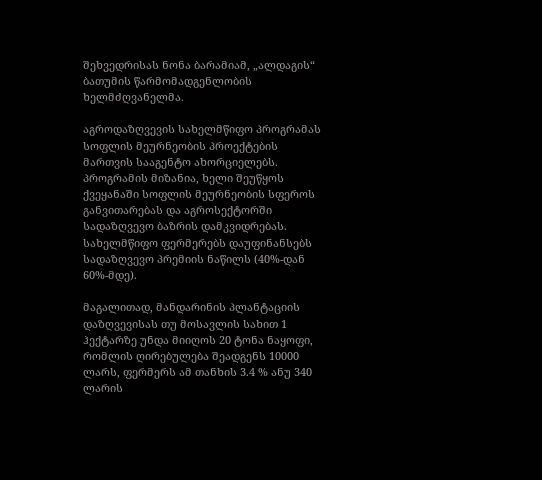შეხვედრისას ნონა ბარამიამ, „ალდაგის“ ბათუმის წარმომადგენლობის ხელმძღვანელმა.

აგროდაზღვევის სახელმწიფო პროგრამას სოფლის მეურნეობის პროექტების მართვის სააგენტო ახორციელებს. პროგრამის მიზანია, ხელი შეუწყოს ქვეყანაში სოფლის მეურნეობის სფეროს განვითარებას და აგროსექტორში სადაზღვევო ბაზრის დამკვიდრებას. სახელმწიფო ფერმერებს დაუფინანსებს სადაზღვევო პრემიის ნაწილს (40%-დან 60%-მდე).

მაგალითად, მანდარინის პლანტაციის დაზღვევისას თუ მოსავლის სახით 1 ჰექტარზე უნდა მიიღოს 20 ტონა ნაყოფი, რომლის ღირებულება შეადგენს 10000 ლარს, ფერმერს ამ თანხის 3.4 % ანუ 340 ლარის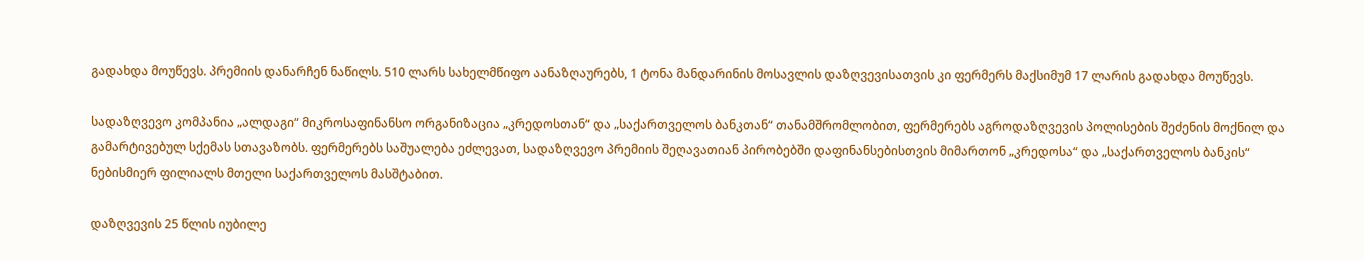გადახდა მოუწევს. პრემიის დანარჩენ ნაწილს. 510 ლარს სახელმწიფო აანაზღაურებს, 1 ტონა მანდარინის მოსავლის დაზღვევისათვის კი ფერმერს მაქსიმუმ 17 ლარის გადახდა მოუწევს.

სადაზღვევო კომპანია „ალდაგი“ მიკროსაფინანსო ორგანიზაცია „კრედოსთან“ და „საქართველოს ბანკთან“ თანამშრომლობით, ფერმერებს აგროდაზღვევის პოლისების შეძენის მოქნილ და გამარტივებულ სქემას სთავაზობს. ფერმერებს საშუალება ეძლევათ, სადაზღვევო პრემიის შეღავათიან პირობებში დაფინანსებისთვის მიმართონ „კრედოსა“ და „საქართველოს ბანკის“ ნებისმიერ ფილიალს მთელი საქართველოს მასშტაბით.

დაზღვევის 25 წლის იუბილე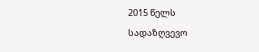2015 წელს სადაზღვევო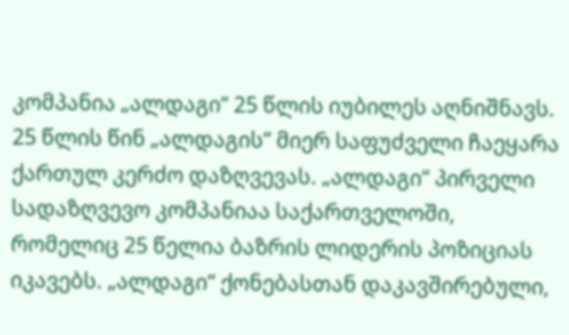კომპანია „ალდაგი“ 25 წლის იუბილეს აღნიშნავს. 25 წლის წინ „ალდაგის“ მიერ საფუძველი ჩაეყარა ქართულ კერძო დაზღვევას. „ალდაგი“ პირველი სადაზღვევო კომპანიაა საქართველოში, რომელიც 25 წელია ბაზრის ლიდერის პოზიციას იკავებს. „ალდაგი“ ქონებასთან დაკავშირებული,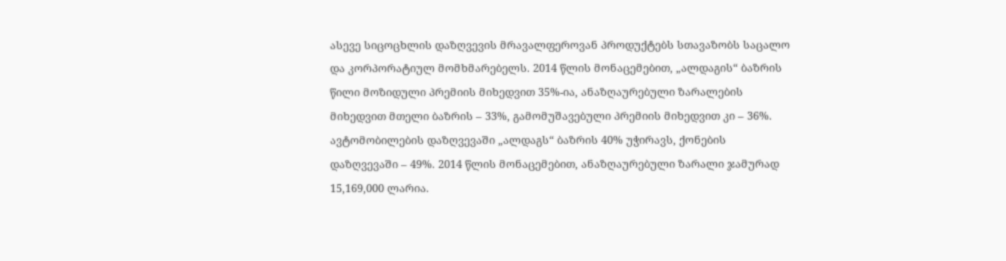ასევე სიცოცხლის დაზღვევის მრავალფეროვან პროდუქტებს სთავაზობს საცალო და კორპორატიულ მომხმარებელს. 2014 წლის მონაცემებით, „ალდაგის“ ბაზრის წილი მოზიდული პრემიის მიხედვით 35%-ია, ანაზღაურებული ზარალების მიხედვით მთელი ბაზრის – 33%, გამომუშავებული პრემიის მიხედვით კი – 36%. ავტომობილების დაზღვევაში „ალდაგს“ ბაზრის 40% უჭირავს, ქონების დაზღვევაში – 49%. 2014 წლის მონაცემებით, ანაზღაურებული ზარალი ჯამურად 15,169,000 ლარია.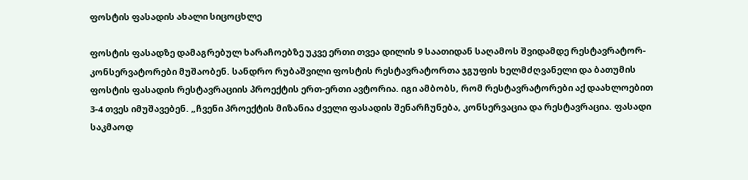ფოსტის ფასადის ახალი სიცოცხლე

ფოსტის ფასადზე დამაგრებულ ხარაჩოებზე უკვე ერთი თვეა დილის 9 საათიდან საღამოს შვიდამდე რესტავრატორ-კონსერვატორები მუშაობენ. სანდრო რუბაშვილი ფოსტის რესტავრატორთა ჯგუფის ხელმძღვანელი და ბათუმის ფოსტის ფასადის რესტავრაციის პროექტის ერთ-ერთი ავტორია. იგი ამბობს, რომ რესტავრატორები აქ დაახლოებით 3-4 თვეს იმუშავებენ. „ჩვენი პროექტის მიზანია ძველი ფასადის შენარჩუნება, კონსერვაცია და რესტავრაცია. ფასადი საკმაოდ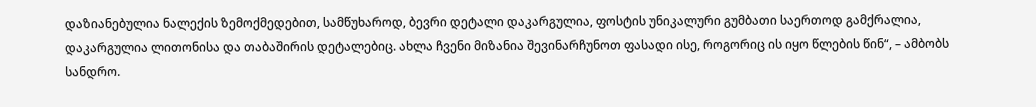დაზიანებულია ნალექის ზემოქმედებით, სამწუხაროდ, ბევრი დეტალი დაკარგულია, ფოსტის უნიკალური გუმბათი საერთოდ გამქრალია, დაკარგულია ლითონისა და თაბაშირის დეტალებიც. ახლა ჩვენი მიზანია შევინარჩუნოთ ფასადი ისე, როგორიც ის იყო წლების წინ“, – ამბობს სანდრო.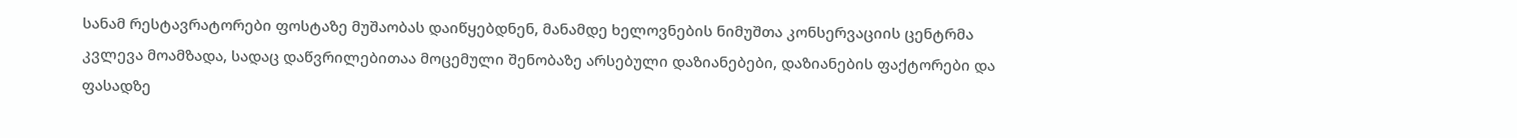სანამ რესტავრატორები ფოსტაზე მუშაობას დაიწყებდნენ, მანამდე ხელოვნების ნიმუშთა კონსერვაციის ცენტრმა კვლევა მოამზადა, სადაც დაწვრილებითაა მოცემული შენობაზე არსებული დაზიანებები, დაზიანების ფაქტორები და ფასადზე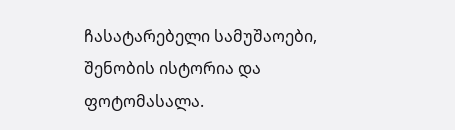ჩასატარებელი სამუშაოები, შენობის ისტორია და ფოტომასალა.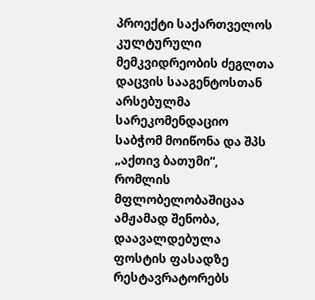პროექტი საქართველოს კულტურული მემკვიდრეობის ძეგლთა დაცვის სააგენტოსთან არსებულმა სარეკომენდაციო საბჭომ მოიწონა და შპს „აქთივ ბათუმი“, რომლის მფლობელობაშიცაა ამჟამად შენობა, დაავალდებულა ფოსტის ფასადზე რესტავრატორებს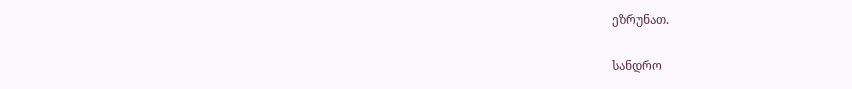ეზრუნათ.

სანდრო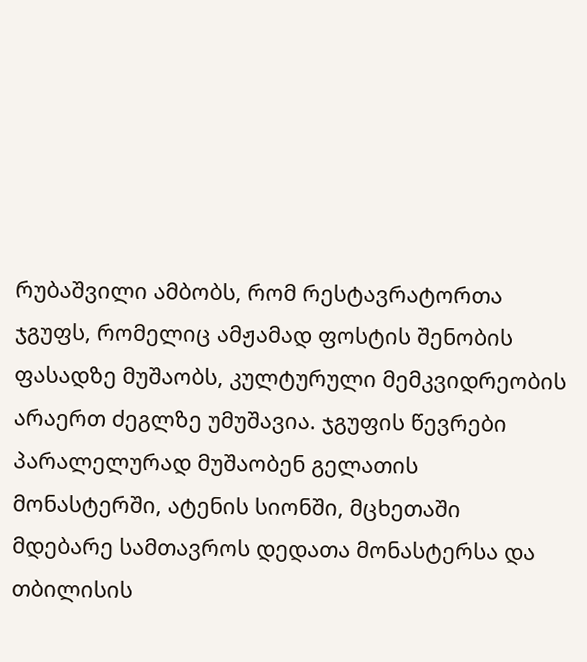რუბაშვილი ამბობს, რომ რესტავრატორთა ჯგუფს, რომელიც ამჟამად ფოსტის შენობის ფასადზე მუშაობს, კულტურული მემკვიდრეობის არაერთ ძეგლზე უმუშავია. ჯგუფის წევრები პარალელურად მუშაობენ გელათის მონასტერში, ატენის სიონში, მცხეთაში მდებარე სამთავროს დედათა მონასტერსა და თბილისის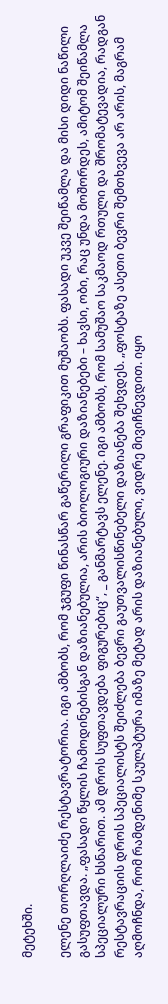მეტეხში.

ელენე თორღლაიძე რესტავრატორია. იგი ამბობს, რომ ჯგუფი წინასწარ გაწერილი გრაფიკით მუშაობს. ფასადი უკვე შეიწამლა და მისი დიდი ნაწილი გასუფთავდა. „ფასადი წყლის ჩამოდინებისგან დაზიანებულია, არის ბიოლოგიური დაზიანებები – ხავსი, ობი, რაც უნდა მოშორდეს, ამიტომ შეიწამლა სპეციალური ხსნარით. ამ დროს სუფთავდება ფიგურებიც“, _ განმარტავს ელენე. იგი ამბობს, რომ სამუშაო საკმაოდ რთული და შრომატევადია, რადგან რესტავრაციის დროს სპეციალისტს შეიძლება ბევრი გაუთვალისწინებელი დაზიანება შეხვდეს. „ფოსტაზე ასეთი ბევრი შემთხვევა არ არის, მაგრამ აღმოჩნდა, რომ რამდენიმე სკულპტურა იმაზე მეტად არის დაზიანებული, ვიდრე მივიჩნევდით. იყო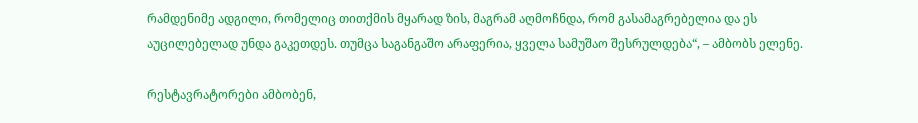რამდენიმე ადგილი, რომელიც თითქმის მყარად ზის, მაგრამ აღმოჩნდა, რომ გასამაგრებელია და ეს აუცილებელად უნდა გაკეთდეს. თუმცა საგანგაშო არაფერია, ყველა სამუშაო შესრულდება“, – ამბობს ელენე.

რესტავრატორები ამბობენ,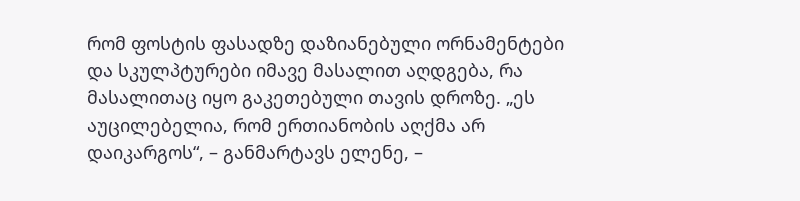რომ ფოსტის ფასადზე დაზიანებული ორნამენტები და სკულპტურები იმავე მასალით აღდგება, რა მასალითაც იყო გაკეთებული თავის დროზე. „ეს აუცილებელია, რომ ერთიანობის აღქმა არ დაიკარგოს“, – განმარტავს ელენე, –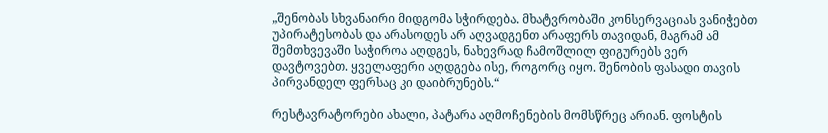„შენობას სხვანაირი მიდგომა სჭირდება. მხატვრობაში კონსერვაციას ვანიჭებთ უპირატესობას და არასოდეს არ აღვადგენთ არაფერს თავიდან, მაგრამ ამ შემთხვევაში საჭიროა აღდგეს, ნახევრად ჩამოშლილ ფიგურებს ვერ დავტოვებთ. ყველაფერი აღდგება ისე, როგორც იყო. შენობის ფასადი თავის პირვანდელ ფერსაც კი დაიბრუნებს.“

რესტავრატორები ახალი, პატარა აღმოჩენების მომსწრეც არიან. ფოსტის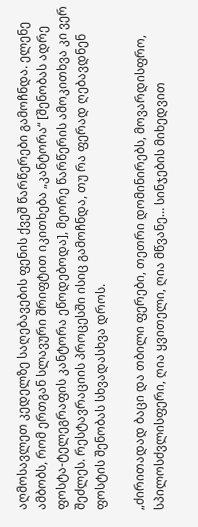აღმოსავლეთ კედელზე საღებავების ფენის ქვეშ წარწერები გამოჩნდა. ელენე ამბობს, რომ ერთგან სლავური შრიფტით იკითხება „კანტორა“ [შენობას ადრე ფოსტა-ტელეგრაფის კანტორა ეწოდებოდა], მეორე წარწერის ამოკითხვა კი ვერ შეძლეს. რესტავრაციის პროცესში ისიც გამოჩნდა, თუ რა ფერად ღებავდნენ ფოსტის შენობას სხვადასხვა დროს.

„ძირითადად ბაცი და თბილი ფერები, თეთრი დომინირებს, მოვარდისფრო, სპილოსძვლისფერი, ღია ყვითელი, ღია მწვანე… სინჯების მიხედვით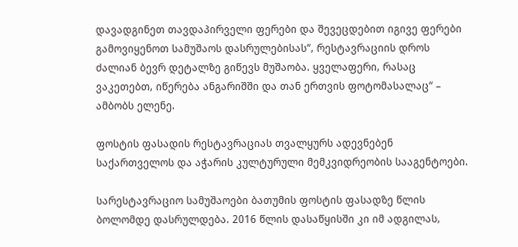დავადგინეთ თავდაპირველი ფერები და შევეცდებით იგივე ფერები გამოვიყენოთ სამუშაოს დასრულებისას“, რესტავრაციის დროს ძალიან ბევრ დეტალზე გიწევს მუშაობა. ყველაფერი, რასაც ვაკეთებთ, იწერება ანგარიშში და თან ერთვის ფოტომასალაც“ – ამბობს ელენე.

ფოსტის ფასადის რესტავრაციას თვალყურს ადევნებენ საქართველოს და აჭარის კულტურული მემკვიდრეობის სააგენტოები.

სარესტავრაციო სამუშაოები ბათუმის ფოსტის ფასადზე წლის ბოლომდე დასრულდება. 2016 წლის დასაწყისში კი იმ ადგილას,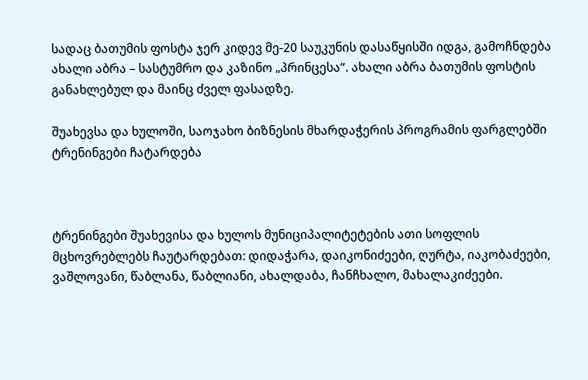სადაც ბათუმის ფოსტა ჯერ კიდევ მე-20 საუკუნის დასაწყისში იდგა, გამოჩნდება ახალი აბრა – სასტუმრო და კაზინო „პრინცესა“. ახალი აბრა ბათუმის ფოსტის განახლებულ და მაინც ძველ ფასადზე.

შუახევსა და ხულოში, საოჯახო ბიზნესის მხარდაჭერის პროგრამის ფარგლებში ტრენინგები ჩატარდება



ტრენინგები შუახევისა და ხულოს მუნიციპალიტეტების ათი სოფლის მცხოვრებლებს ჩაუტარდებათ: დიდაჭარა, დაიკონიძეები, ღურტა, იაკობაძეები, ვაშლოვანი, წაბლანა, წაბლიანი, ახალდაბა, ჩანჩხალო, მახალაკიძეები.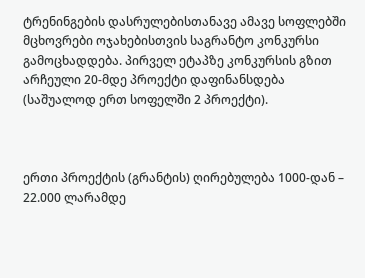ტრენინგების დასრულებისთანავე ამავე სოფლებში მცხოვრები ოჯახებისთვის საგრანტო კონკურსი გამოცხადდება. პირველ ეტაპზე კონკურსის გზით არჩეული 20-მდე პროექტი დაფინანსდება (საშუალოდ ერთ სოფელში 2 პროექტი).



ერთი პროექტის (გრანტის) ღირებულება 1000-დან – 22.000 ლარამდე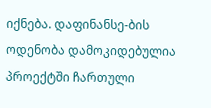იქნება. დაფინანსე-ბის ოდენობა დამოკიდებულია პროექტში ჩართული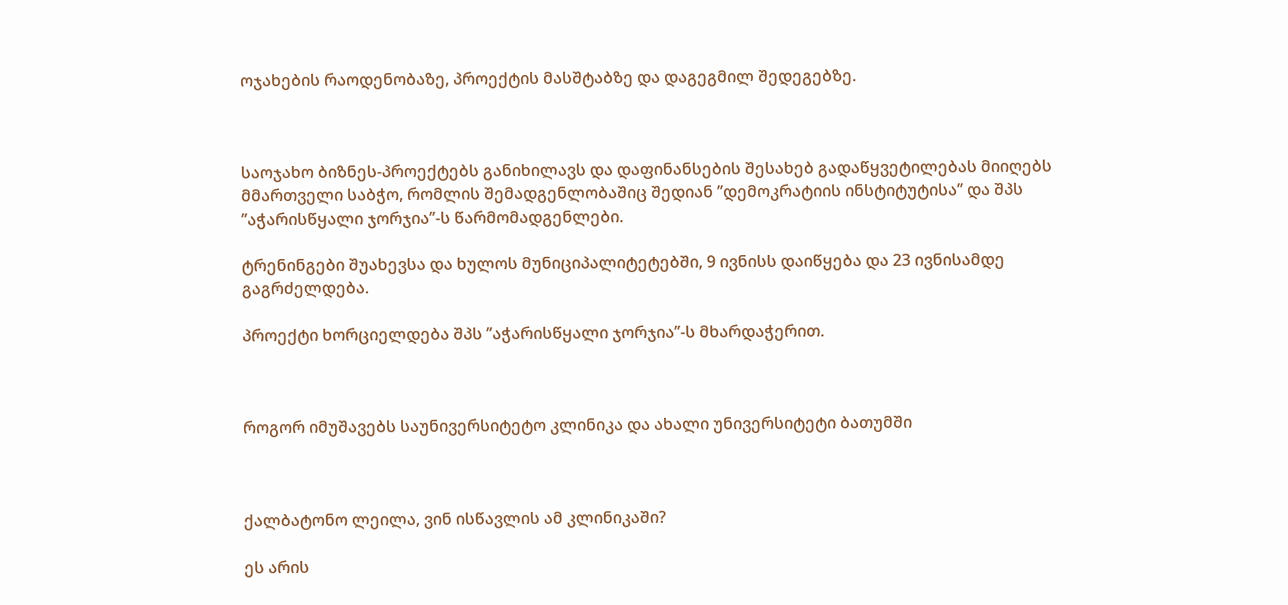ოჯახების რაოდენობაზე, პროექტის მასშტაბზე და დაგეგმილ შედეგებზე.



საოჯახო ბიზნეს-პროექტებს განიხილავს და დაფინანსების შესახებ გადაწყვეტილებას მიიღებს მმართველი საბჭო, რომლის შემადგენლობაშიც შედიან ’’დემოკრატიის ინსტიტუტისა’’ და შპს ’’აჭარისწყალი ჯორჯია’’-ს წარმომადგენლები.

ტრენინგები შუახევსა და ხულოს მუნიციპალიტეტებში, 9 ივნისს დაიწყება და 23 ივნისამდე გაგრძელდება.

პროექტი ხორციელდება შპს ’’აჭარისწყალი ჯორჯია’’-ს მხარდაჭერით.



როგორ იმუშავებს საუნივერსიტეტო კლინიკა და ახალი უნივერსიტეტი ბათუმში



ქალბატონო ლეილა, ვინ ისწავლის ამ კლინიკაში?

ეს არის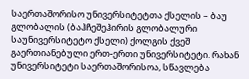საერთაშორისო უნივერსიტეტთა ქსელის – ბაუ გლობალის (ბაჰჩეშეჰირის გლობალური საუნივერსიტეტო ქსელი) ქოლგის ქვეშ გაერთიანებული ერთ-ერთი უნივერსიტეტი. რახან უნივერსიტეტი საერთაშორისოა, სწავლება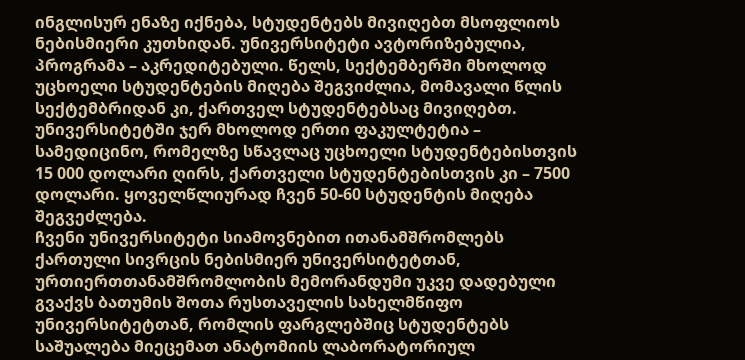ინგლისურ ენაზე იქნება, სტუდენტებს მივიღებთ მსოფლიოს ნებისმიერი კუთხიდან. უნივერსიტეტი ავტორიზებულია, პროგრამა – აკრედიტებული. წელს, სექტემბერში მხოლოდ უცხოელი სტუდენტების მიღება შეგვიძლია, მომავალი წლის სექტემბრიდან კი, ქართველ სტუდენტებსაც მივიღებთ. უნივერსიტეტში ჯერ მხოლოდ ერთი ფაკულტეტია – სამედიცინო, რომელზე სწავლაც უცხოელი სტუდენტებისთვის 15 000 დოლარი ღირს, ქართველი სტუდენტებისთვის კი – 7500 დოლარი. ყოველწლიურად ჩვენ 50-60 სტუდენტის მიღება შეგვეძლება.
ჩვენი უნივერსიტეტი სიამოვნებით ითანამშრომლებს ქართული სივრცის ნებისმიერ უნივერსიტეტთან, ურთიერთთანამშრომლობის მემორანდუმი უკვე დადებული გვაქვს ბათუმის შოთა რუსთაველის სახელმწიფო უნივერსიტეტთან, რომლის ფარგლებშიც სტუდენტებს საშუალება მიეცემათ ანატომიის ლაბორატორიულ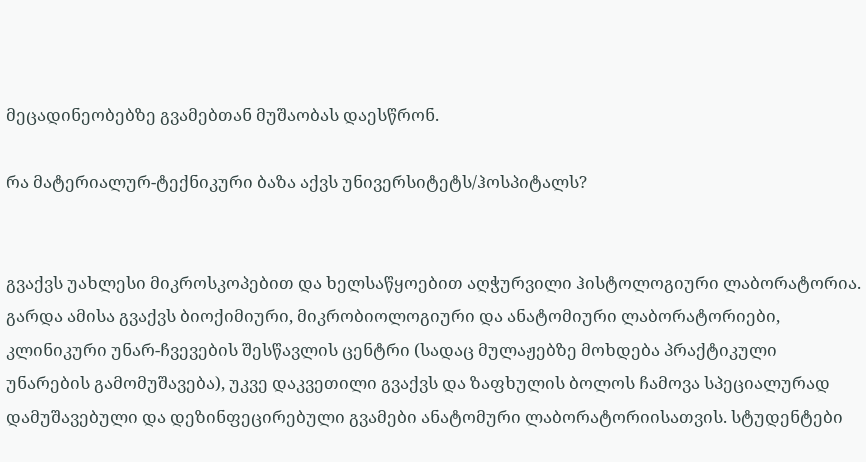მეცადინეობებზე გვამებთან მუშაობას დაესწრონ.

რა მატერიალურ-ტექნიკური ბაზა აქვს უნივერსიტეტს/ჰოსპიტალს?


გვაქვს უახლესი მიკროსკოპებით და ხელსაწყოებით აღჭურვილი ჰისტოლოგიური ლაბორატორია. გარდა ამისა გვაქვს ბიოქიმიური, მიკრობიოლოგიური და ანატომიური ლაბორატორიები, კლინიკური უნარ-ჩვევების შესწავლის ცენტრი (სადაც მულაჟებზე მოხდება პრაქტიკული უნარების გამომუშავება), უკვე დაკვეთილი გვაქვს და ზაფხულის ბოლოს ჩამოვა სპეციალურად დამუშავებული და დეზინფეცირებული გვამები ანატომური ლაბორატორიისათვის. სტუდენტები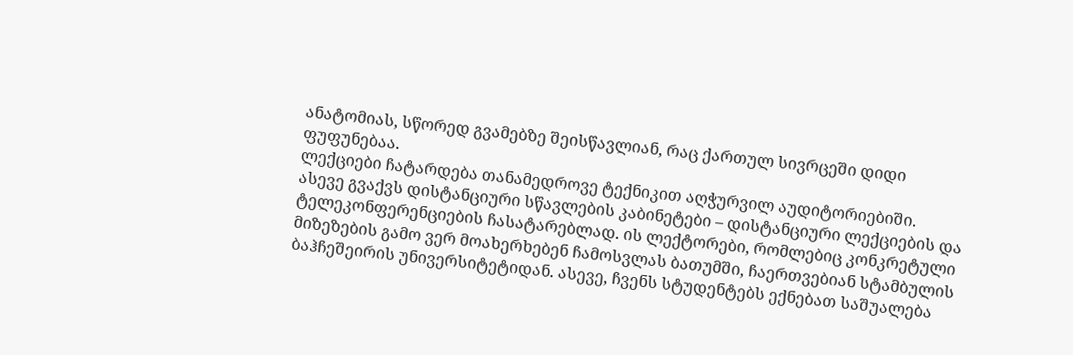ანატომიას, სწორედ გვამებზე შეისწავლიან, რაც ქართულ სივრცეში დიდი ფუფუნებაა.
ლექციები ჩატარდება თანამედროვე ტექნიკით აღჭურვილ აუდიტორიებიში.
ასევე გვაქვს დისტანციური სწავლების კაბინეტები – დისტანციური ლექციების და ტელეკონფერენციების ჩასატარებლად. ის ლექტორები, რომლებიც კონკრეტული მიზეზების გამო ვერ მოახერხებენ ჩამოსვლას ბათუმში, ჩაერთვებიან სტამბულის ბაჰჩეშეირის უნივერსიტეტიდან. ასევე, ჩვენს სტუდენტებს ექნებათ საშუალება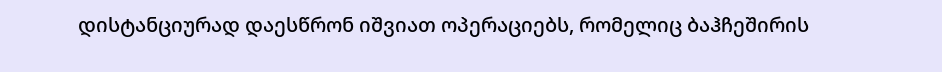დისტანციურად დაესწრონ იშვიათ ოპერაციებს, რომელიც ბაჰჩეშირის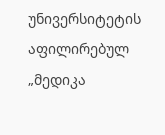უნივერსიტეტის აფილირებულ „მედიკა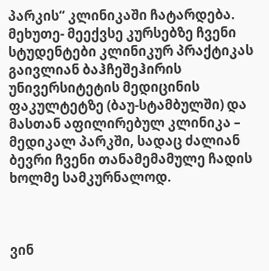პარკის“ კლინიკაში ჩატარდება.
მეხუთე- მეექვსე კურსებზე ჩვენი სტუდენტები კლინიკურ პრაქტიკას გაივლიან ბაჰჩეშეჰირის უნივერსიტეტის მედიცინის ფაკულტეტზე (ბაუ-სტამბულში) და მასთან აფილირებულ კლინიკა – მედიკალ პარკში, სადაც ძალიან ბევრი ჩვენი თანამემამულე ჩადის ხოლმე სამკურნალოდ.



ვინ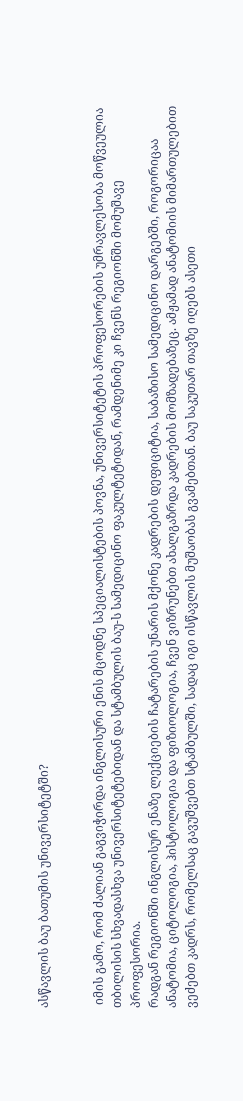ასწავლის ბაუ ბათუმის უნივერსიტეტში?


 იმის გამო, რომ ძალიან გაგვიჭირდა ინგლისური ენის მცოდნე სპეციალისტების პოვნა, უნივერსიტეტის პროფესორების უმრავლესობა მოწვეულია თბილისის სხვადასხვა უნივერსიტეტებიდან და სტამბულის ბაუ-ს სამედიცინო ფაკულტეტიდან, რამდენიმე კი ჩვენს რეგიონში მომუშავე პროფესორია.
რადგან რეგიონში ინგლისურ ენაზე ლექციების ჩატარების უნარის მქონე კადრების დეფიციტია, საბაზისო სამედიცინო დარგებში, როგორიცაა ანატომია, ციტოლოგია, ჰისტოლოგია და ფიზიოლოგია, ჩვენ ვიზრუნებთ ახალგაზრდა კადრების მომზადებაზეც. ამჟამად ანატომიის მიმართულებით ვეძებთ კადრს, რომელსაც გავუშვებთ სტამბულში, სადაც იგი ისწავლის მუშაობას გვამებთან. ბაუ საკუთარ თავზე იღებს ასეთი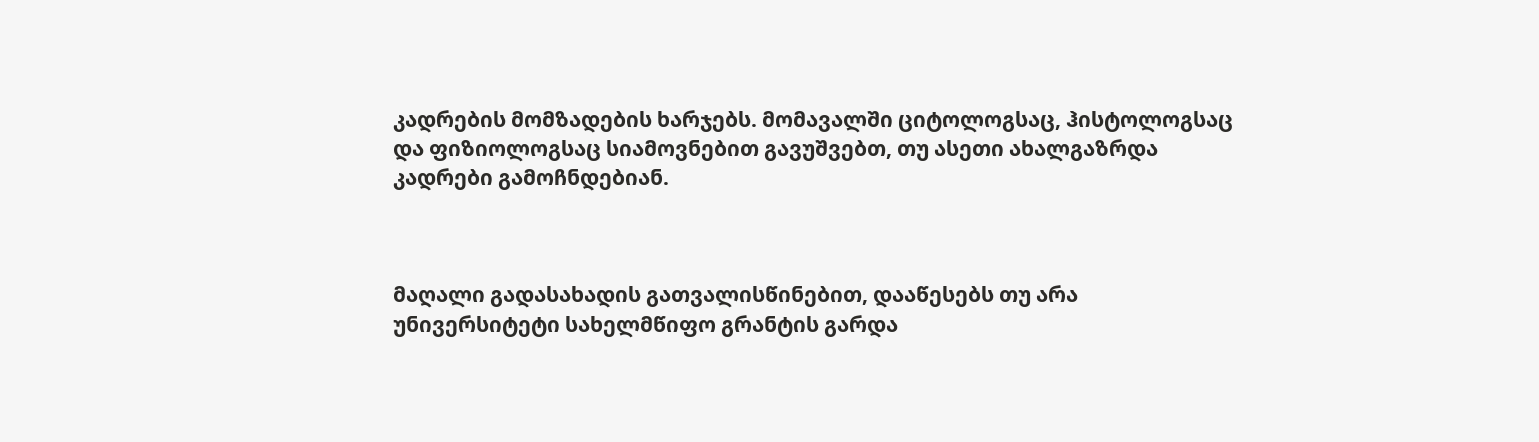კადრების მომზადების ხარჯებს. მომავალში ციტოლოგსაც, ჰისტოლოგსაც და ფიზიოლოგსაც სიამოვნებით გავუშვებთ, თუ ასეთი ახალგაზრდა კადრები გამოჩნდებიან.



მაღალი გადასახადის გათვალისწინებით, დააწესებს თუ არა უნივერსიტეტი სახელმწიფო გრანტის გარდა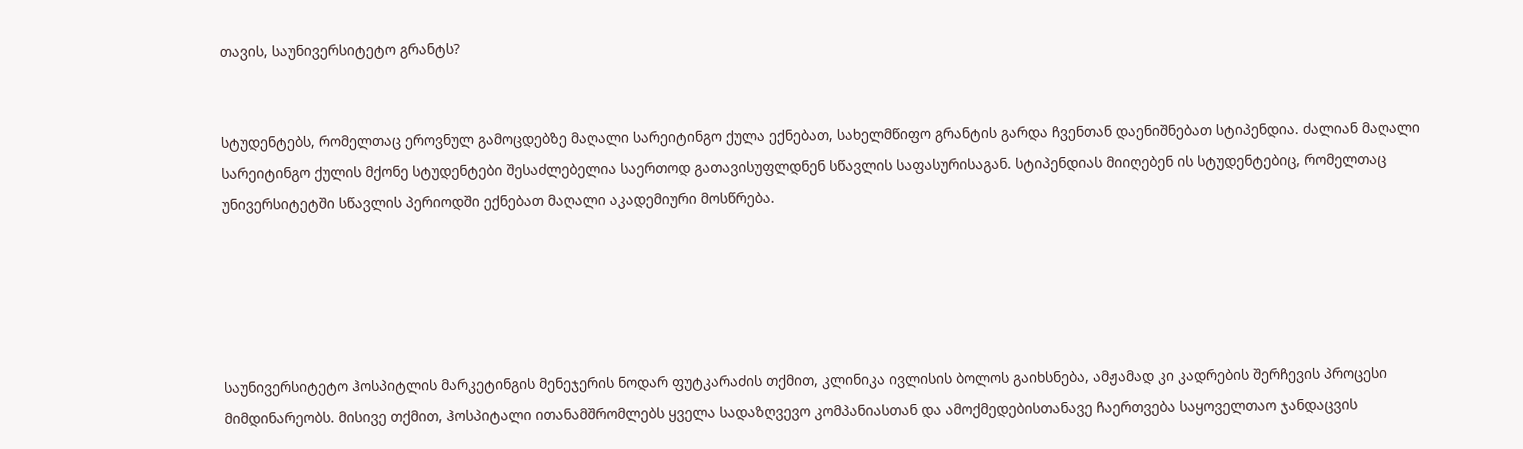თავის, საუნივერსიტეტო გრანტს?


სტუდენტებს, რომელთაც ეროვნულ გამოცდებზე მაღალი სარეიტინგო ქულა ექნებათ, სახელმწიფო გრანტის გარდა ჩვენთან დაენიშნებათ სტიპენდია. ძალიან მაღალი სარეიტინგო ქულის მქონე სტუდენტები შესაძლებელია საერთოდ გათავისუფლდნენ სწავლის საფასურისაგან. სტიპენდიას მიიღებენ ის სტუდენტებიც, რომელთაც უნივერსიტეტში სწავლის პერიოდში ექნებათ მაღალი აკადემიური მოსწრება.





საუნივერსიტეტო ჰოსპიტლის მარკეტინგის მენეჯერის ნოდარ ფუტკარაძის თქმით, კლინიკა ივლისის ბოლოს გაიხსნება, ამჟამად კი კადრების შერჩევის პროცესი მიმდინარეობს. მისივე თქმით, ჰოსპიტალი ითანამშრომლებს ყველა სადაზღვევო კომპანიასთან და ამოქმედებისთანავე ჩაერთვება საყოველთაო ჯანდაცვის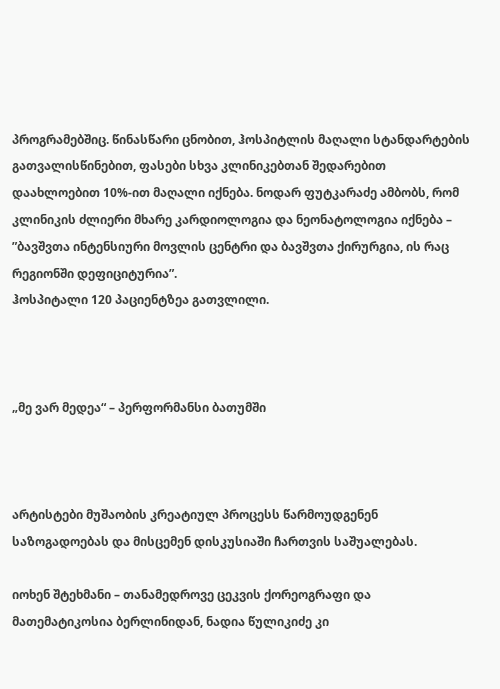პროგრამებშიც. წინასწარი ცნობით, ჰოსპიტლის მაღალი სტანდარტების გათვალისწინებით, ფასები სხვა კლინიკებთან შედარებით დაახლოებით 10%-ით მაღალი იქნება. ნოდარ ფუტკარაძე ამბობს, რომ კლინიკის ძლიერი მხარე კარდიოლოგია და ნეონატოლოგია იქნება – ”ბავშვთა ინტენსიური მოვლის ცენტრი და ბავშვთა ქირურგია, ის რაც რეგიონში დეფიციტურია”.
ჰოსპიტალი 120 პაციენტზეა გათვლილი.



„მე ვარ მედეა“ – პერფორმანსი ბათუმში



არტისტები მუშაობის კრეატიულ პროცესს წარმოუდგენენ საზოგადოებას და მისცემენ დისკუსიაში ჩართვის საშუალებას.

იოხენ შტეხმანი – თანამედროვე ცეკვის ქორეოგრაფი და მათემატიკოსია ბერლინიდან, ნადია წულიკიძე კი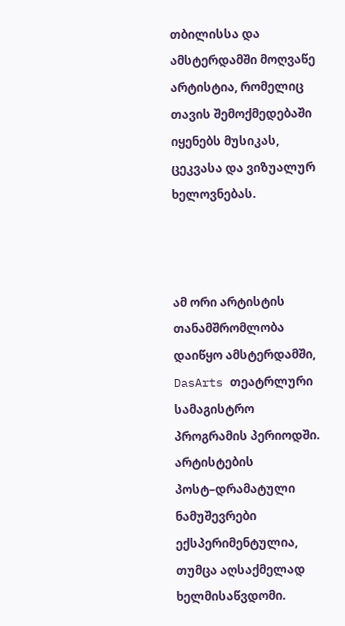თბილისსა და ამსტერდამში მოღვაწე არტისტია, რომელიც თავის შემოქმედებაში იყენებს მუსიკას, ცეკვასა და ვიზუალურ ხელოვნებას.



ამ ორი არტისტის თანამშრომლობა დაიწყო ამსტერდამში, DasArts თეატრლური სამაგისტრო პროგრამის პერიოდში. არტისტების პოსტ–დრამატული ნამუშევრები ექსპერიმენტულია, თუმცა აღსაქმელად ხელმისაწვდომი.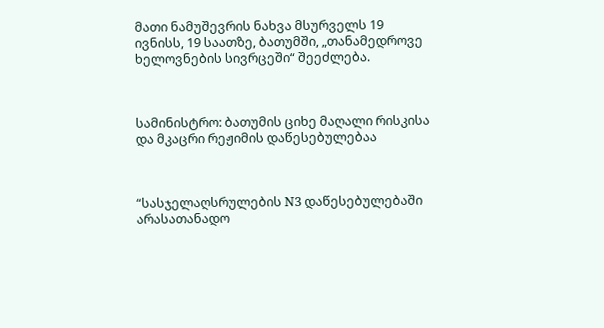მათი ნამუშევრის ნახვა მსურველს 19 ივნისს, 19 საათზე, ბათუმში, „თანამედროვე ხელოვნების სივრცეში“ შეეძლება.



სამინისტრო: ბათუმის ციხე მაღალი რისკისა და მკაცრი რეჟიმის დაწესებულებაა



“სასჯელაღსრულების N3 დაწესებულებაში არასათანადო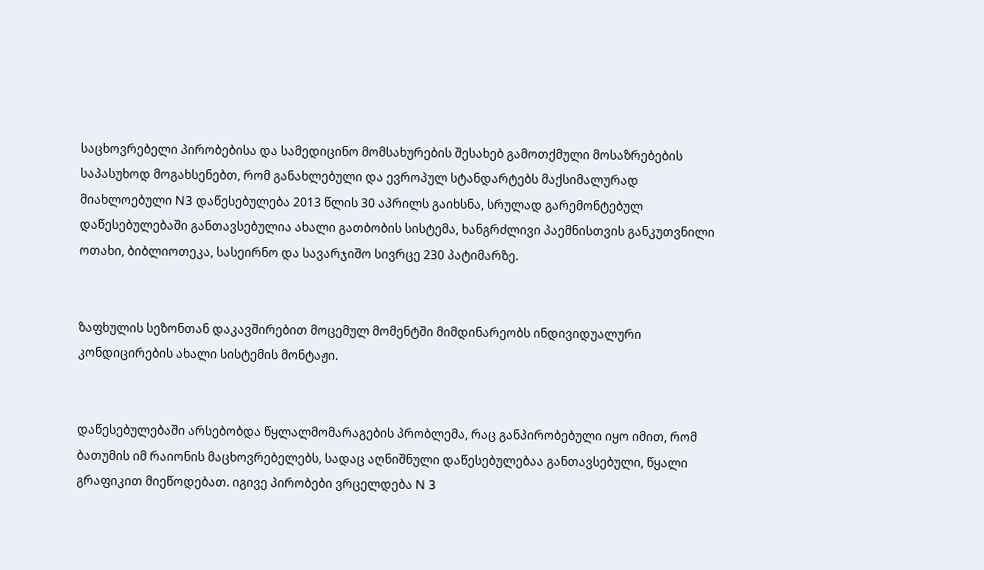საცხოვრებელი პირობებისა და სამედიცინო მომსახურების შესახებ გამოთქმული მოსაზრებების საპასუხოდ მოგახსენებთ, რომ განახლებული და ევროპულ სტანდარტებს მაქსიმალურად მიახლოებული N3 დაწესებულება 2013 წლის 30 აპრილს გაიხსნა, სრულად გარემონტებულ დაწესებულებაში განთავსებულია ახალი გათბობის სისტემა, ხანგრძლივი პაემნისთვის განკუთვნილი ოთახი, ბიბლიოთეკა, სასეირნო და სავარჯიშო სივრცე 230 პატიმარზე.


ზაფხულის სეზონთან დაკავშირებით მოცემულ მომენტში მიმდინარეობს ინდივიდუალური კონდიცირების ახალი სისტემის მონტაჟი.


დაწესებულებაში არსებობდა წყლალმომარაგების პრობლემა, რაც განპირობებული იყო იმით, რომ ბათუმის იმ რაიონის მაცხოვრებელებს, სადაც აღნიშნული დაწესებულებაა განთავსებული, წყალი გრაფიკით მიეწოდებათ. იგივე პირობები ვრცელდება N 3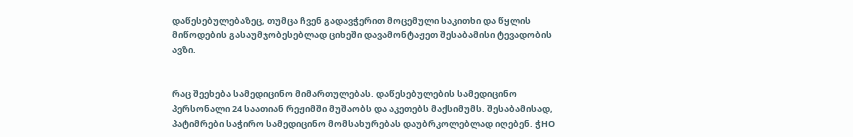დაწესებულებაზეც, თუმცა ჩვენ გადავჭერით მოცემული საკითხი და წყლის მიწოდების გასაუმჯობესებლად ციხეში დავამონტაჟეთ შესაბამისი ტევადობის ავზი.


რაც შეეხება სამედიცინო მიმართულებას. დაწესებულების სამედიცინო პერსონალი 24 საათიან რეჟიმში მუშაობს და აკეთებს მაქსიმუმს. შესაბამისად, პატიმრები საჭირო სამედიცინო მომსახურებას დაუბრკოლებლად იღებენ. ჭHO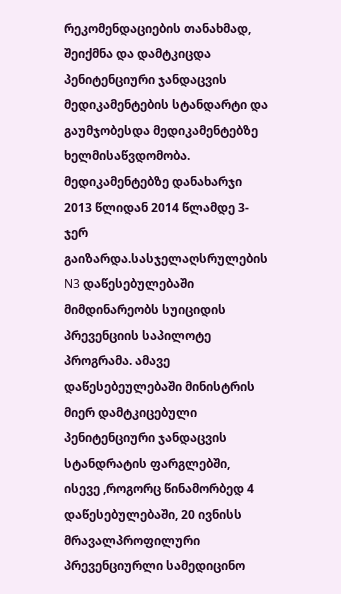რეკომენდაციების თანახმად, შეიქმნა და დამტკიცდა პენიტენციური ჯანდაცვის მედიკამენტების სტანდარტი და გაუმჯობესდა მედიკამენტებზე ხელმისაწვდომობა. მედიკამენტებზე დანახარჯი 2013 წლიდან 2014 წლამდე 3-ჯერ გაიზარდა.სასჯელაღსრულების N3 დაწესებულებაში მიმდინარეობს სუიციდის პრევენციის საპილოტე პროგრამა. ამავე დაწესებეულებაში მინისტრის მიერ დამტკიცებული პენიტენციური ჯანდაცვის სტანდრატის ფარგლებში, ისევე ,როგორც წინამორბედ 4 დაწესებულებაში, 20 ივნისს მრავალპროფილური პრევენციურლი სამედიცინო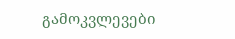გამოკვლევები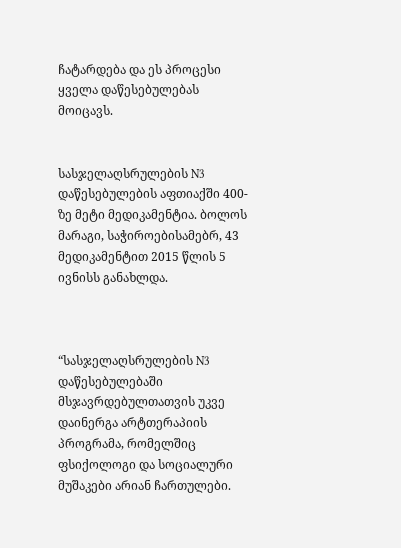ჩატარდება და ეს პროცესი ყველა დაწესებულებას მოიცავს.


სასჯელაღსრულების N3 დაწესებულების აფთიაქში 400-ზე მეტი მედიკამენტია. ბოლოს მარაგი, საჭიროებისამებრ, 43 მედიკამენტით 2015 წლის 5 ივნისს განახლდა.



“სასჯელაღსრულების N3 დაწესებულებაში მსჯავრდებულთათვის უკვე დაინერგა არტთერაპიის პროგრამა, რომელშიც ფსიქოლოგი და სოციალური მუშაკები არიან ჩართულები.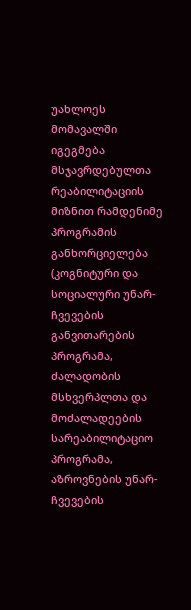უახლოეს მომავალში იგეგმება მსჯავრდებულთა რეაბილიტაციის მიზნით რამდენიმე პროგრამის განხორციელება (კოგნიტური და სოციალური უნარ-ჩვევების განვითარების პროგრამა, ძალადობის მსხვერპლთა და მოძალადეების სარეაბილიტაციო პროგრამა, აზროვნების უნარ-ჩვევების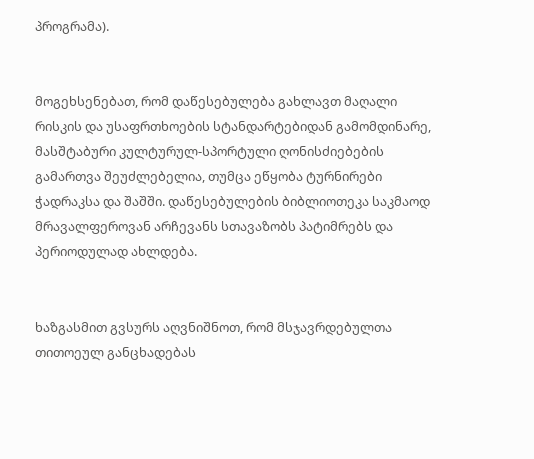პროგრამა).


მოგეხსენებათ, რომ დაწესებულება გახლავთ მაღალი რისკის და უსაფრთხოების სტანდარტებიდან გამომდინარე, მასშტაბური კულტურულ-სპორტული ღონისძიებების გამართვა შეუძლებელია, თუმცა ეწყობა ტურნირები ჭადრაკსა და შაშში. დაწესებულების ბიბლიოთეკა საკმაოდ მრავალფეროვან არჩევანს სთავაზობს პატიმრებს და პერიოდულად ახლდება.


ხაზგასმით გვსურს აღვნიშნოთ, რომ მსჯავრდებულთა თითოეულ განცხადებას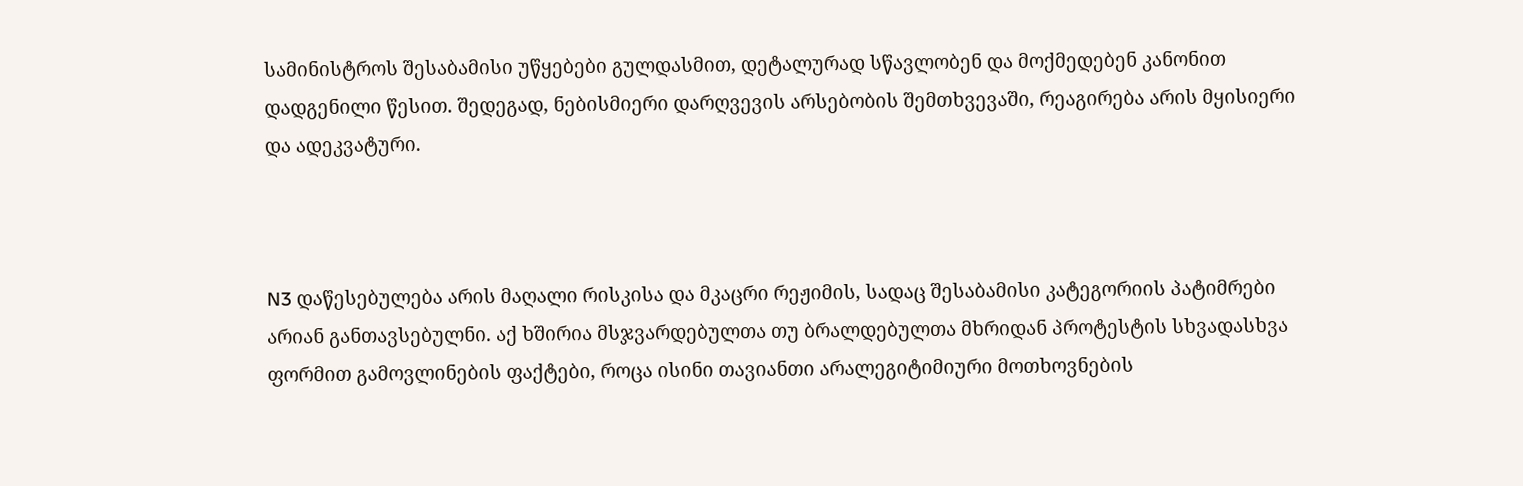სამინისტროს შესაბამისი უწყებები გულდასმით, დეტალურად სწავლობენ და მოქმედებენ კანონით დადგენილი წესით. შედეგად, ნებისმიერი დარღვევის არსებობის შემთხვევაში, რეაგირება არის მყისიერი და ადეკვატური.



N3 დაწესებულება არის მაღალი რისკისა და მკაცრი რეჟიმის, სადაც შესაბამისი კატეგორიის პატიმრები არიან განთავსებულნი. აქ ხშირია მსჯვარდებულთა თუ ბრალდებულთა მხრიდან პროტესტის სხვადასხვა ფორმით გამოვლინების ფაქტები, როცა ისინი თავიანთი არალეგიტიმიური მოთხოვნების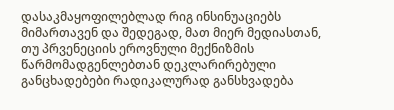დასაკმაყოფილებლად რიგ ინსინუაციებს მიმართავენ და შედეგად, მათ მიერ მედიასთან, თუ პრვენეციის ეროვნული მექნიზმის წარმომადგენლებთან დეკლარირებული განცხადებები რადიკალურად განსხვადება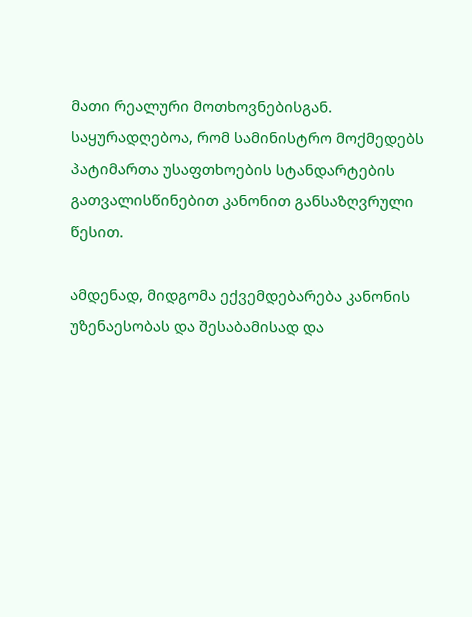მათი რეალური მოთხოვნებისგან. საყურადღებოა, რომ სამინისტრო მოქმედებს პატიმართა უსაფთხოების სტანდარტების გათვალისწინებით კანონით განსაზღვრული წესით.

ამდენად, მიდგომა ექვემდებარება კანონის უზენაესობას და შესაბამისად და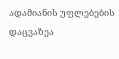ადამიანის უფლებების დაცვაზეა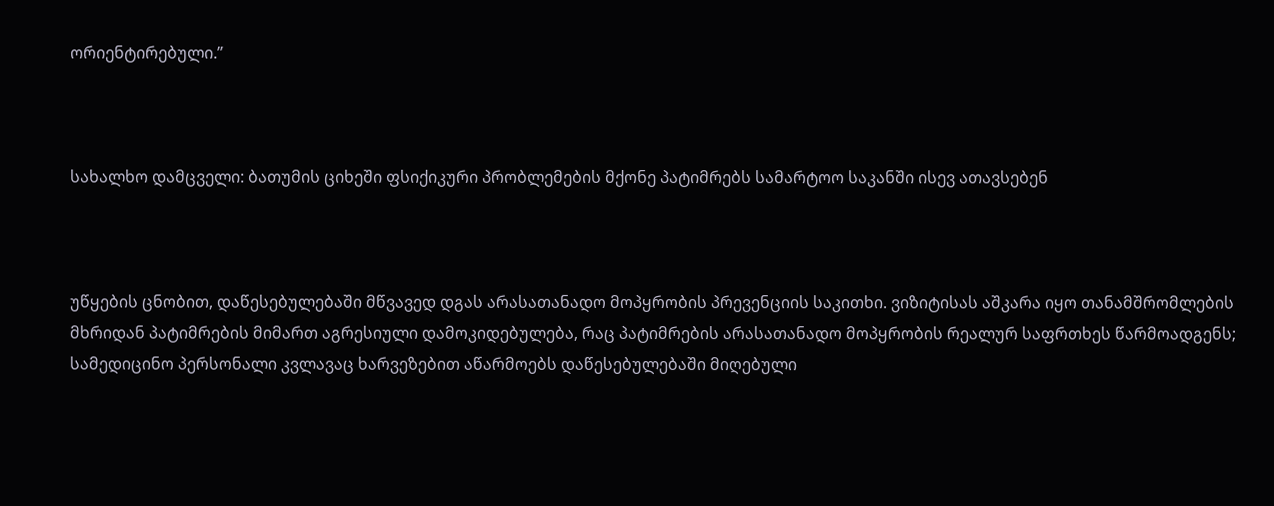ორიენტირებული.”



სახალხო დამცველი: ბათუმის ციხეში ფსიქიკური პრობლემების მქონე პატიმრებს სამარტოო საკანში ისევ ათავსებენ



უწყების ცნობით, დაწესებულებაში მწვავედ დგას არასათანადო მოპყრობის პრევენციის საკითხი. ვიზიტისას აშკარა იყო თანამშრომლების მხრიდან პატიმრების მიმართ აგრესიული დამოკიდებულება, რაც პატიმრების არასათანადო მოპყრობის რეალურ საფრთხეს წარმოადგენს; სამედიცინო პერსონალი კვლავაც ხარვეზებით აწარმოებს დაწესებულებაში მიღებული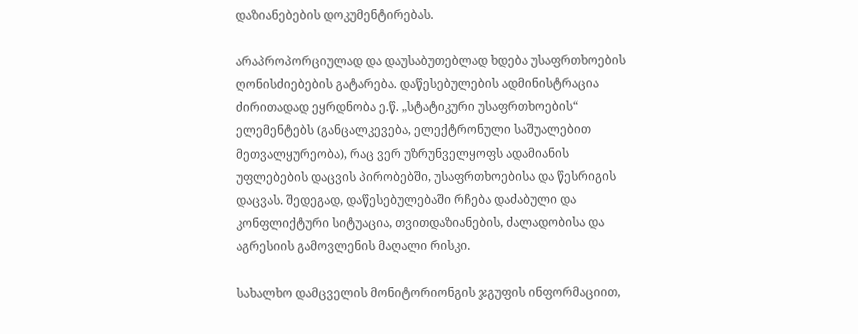დაზიანებების დოკუმენტირებას.

არაპროპორციულად და დაუსაბუთებლად ხდება უსაფრთხოების ღონისძიებების გატარება. დაწესებულების ადმინისტრაცია ძირითადად ეყრდნობა ე.წ. „სტატიკური უსაფრთხოების“ ელემენტებს (განცალკევება, ელექტრონული საშუალებით მეთვალყურეობა), რაც ვერ უზრუნველყოფს ადამიანის უფლებების დაცვის პირობებში, უსაფრთხოებისა და წესრიგის დაცვას. შედეგად, დაწესებულებაში რჩება დაძაბული და კონფლიქტური სიტუაცია, თვითდაზიანების, ძალადობისა და აგრესიის გამოვლენის მაღალი რისკი.

სახალხო დამცველის მონიტორიონგის ჯგუფის ინფორმაციით,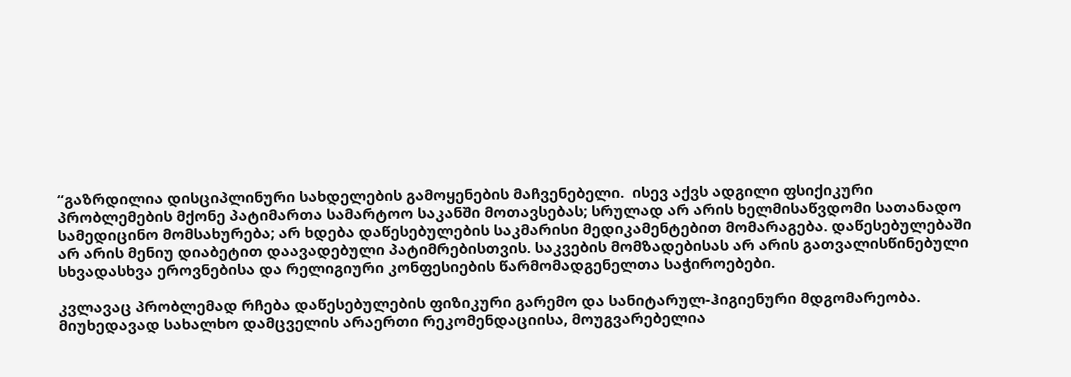“გაზრდილია დისციპლინური სახდელების გამოყენების მაჩვენებელი.  ისევ აქვს ადგილი ფსიქიკური პრობლემების მქონე პატიმართა სამარტოო საკანში მოთავსებას; სრულად არ არის ხელმისაწვდომი სათანადო სამედიცინო მომსახურება; არ ხდება დაწესებულების საკმარისი მედიკამენტებით მომარაგება. დაწესებულებაში არ არის მენიუ დიაბეტით დაავადებული პატიმრებისთვის. საკვების მომზადებისას არ არის გათვალისწინებული  სხვადასხვა ეროვნებისა და რელიგიური კონფესიების წარმომადგენელთა საჭიროებები.

კვლავაც პრობლემად რჩება დაწესებულების ფიზიკური გარემო და სანიტარულ-ჰიგიენური მდგომარეობა. მიუხედავად სახალხო დამცველის არაერთი რეკომენდაციისა, მოუგვარებელია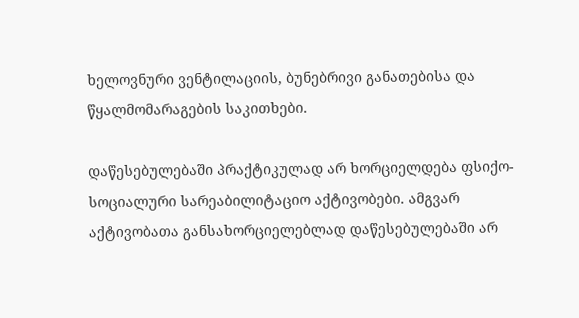ხელოვნური ვენტილაციის, ბუნებრივი განათებისა და წყალმომარაგების საკითხები.

დაწესებულებაში პრაქტიკულად არ ხორციელდება ფსიქო-სოციალური სარეაბილიტაციო აქტივობები. ამგვარ აქტივობათა განსახორციელებლად დაწესებულებაში არ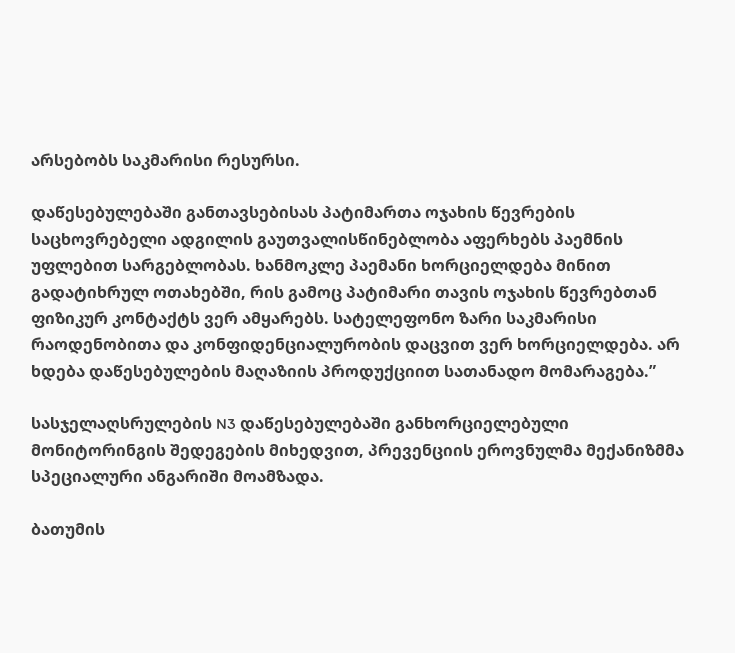არსებობს საკმარისი რესურსი.

დაწესებულებაში განთავსებისას პატიმართა ოჯახის წევრების საცხოვრებელი ადგილის გაუთვალისწინებლობა აფერხებს პაემნის უფლებით სარგებლობას. ხანმოკლე პაემანი ხორციელდება მინით გადატიხრულ ოთახებში, რის გამოც პატიმარი თავის ოჯახის წევრებთან ფიზიკურ კონტაქტს ვერ ამყარებს. სატელეფონო ზარი საკმარისი რაოდენობითა და კონფიდენციალურობის დაცვით ვერ ხორციელდება. არ ხდება დაწესებულების მაღაზიის პროდუქციით სათანადო მომარაგება.”

სასჯელაღსრულების N3 დაწესებულებაში განხორციელებული მონიტორინგის შედეგების მიხედვით, პრევენციის ეროვნულმა მექანიზმმა სპეციალური ანგარიში მოამზადა.

ბათუმის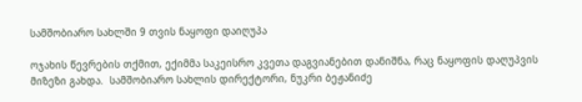სამშობიარო სახლში 9 თვის ნაყოფი დაიღუპა

ოჯახის წევრების თქმით, ექიმმა საკეისრო კვეთა დაგვიანებით დანიშნა, რაც ნაყოფის დაღუპვის მიზეზი გახდა.  სამშობიარო სახლის დირექტორი, ნუკრი ბეჟანიძე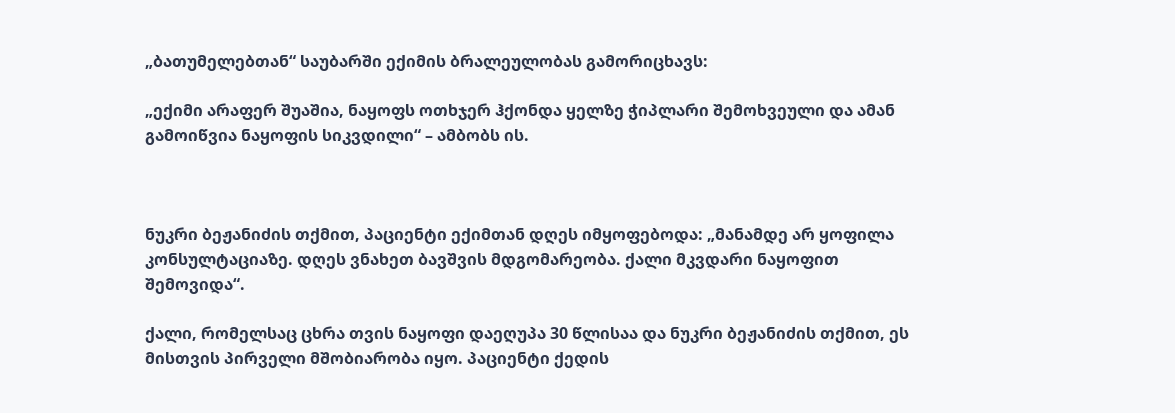„ბათუმელებთან“ საუბარში ექიმის ბრალეულობას გამორიცხავს:

„ექიმი არაფერ შუაშია, ნაყოფს ოთხჯერ ჰქონდა ყელზე ჭიპლარი შემოხვეული და ამან გამოიწვია ნაყოფის სიკვდილი“ – ამბობს ის.



ნუკრი ბეჟანიძის თქმით, პაციენტი ექიმთან დღეს იმყოფებოდა: „მანამდე არ ყოფილა კონსულტაციაზე. დღეს ვნახეთ ბავშვის მდგომარეობა. ქალი მკვდარი ნაყოფით შემოვიდა“.

ქალი, რომელსაც ცხრა თვის ნაყოფი დაეღუპა 30 წლისაა და ნუკრი ბეჟანიძის თქმით, ეს მისთვის პირველი მშობიარობა იყო. პაციენტი ქედის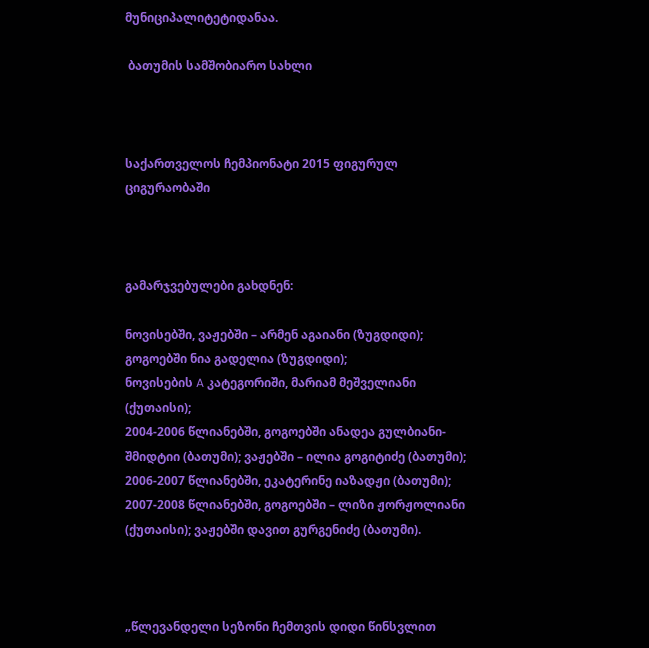მუნიციპალიტეტიდანაა.

 ბათუმის სამშობიარო სახლი



საქართველოს ჩემპიონატი 2015 ფიგურულ ციგურაობაში



გამარჯვებულები გახდნენ:

ნოვისებში, ვაჟებში – არმენ აგაიანი (ზუგდიდი); გოგოებში ნია გადელია (ზუგდიდი);
ნოვისების A კატეგორიში, მარიამ მეშველიანი (ქუთაისი);
2004-2006 წლიანებში, გოგოებში ანადეა გულბიანი-შმიდტიი (ბათუმი); ვაჟებში – ილია გოგიტიძე (ბათუმი);
2006-2007 წლიანებში, ეკატერინე იაზადჟი (ბათუმი);
2007-2008 წლიანებში, გოგოებში – ლიზი ჟორჟოლიანი (ქუთაისი); ვაჟებში დავით გურგენიძე (ბათუმი).



„წლევანდელი სეზონი ჩემთვის დიდი წინსვლით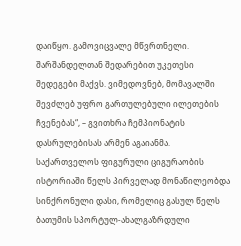დაიწყო. გამოვიცვალე მწვრთნელი. შარშანდელთან შედარებით უკეთესი შედეგები მაქვს. ვიმედოვნებ, მომავალში შევძლებ უფრო გართულებული ილეთების ჩვენებას“, – გვითხრა ჩემპიონატის დასრულებისას არმენ აგაიანმა.
საქართველოს ფიგურული ციგურაობის ისტორიაში წელს პირველად მონაწილეობდა სინქრონული დასი, რომელიც გასულ წელს ბათუმის სპორტულ-ახალგაზრდული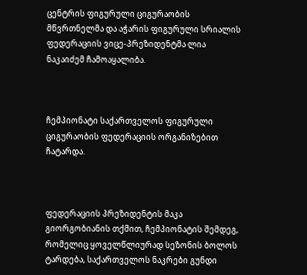ცენტრის ფიგურული ციგურაობის მწვრთნელმა და აჭარის ფიგურული სრიალის ფედერაციის ვიცე-პრეზიდენტმა ლია ნაკაიძემ ჩამოაყალიბა.



ჩემპიონატი საქართველოს ფიგურული ციგურაობის ფედერაციის ორგანიზებით ჩატარდა.



ფედერაციის პრეზიდენტის მაკა გიორგობიანის თქმით, ჩემპიონატის შემდეგ, რომელიც ყოველწლიურად სეზონის ბოლოს ტარდება, საქართველოს ნაკრები გუნდი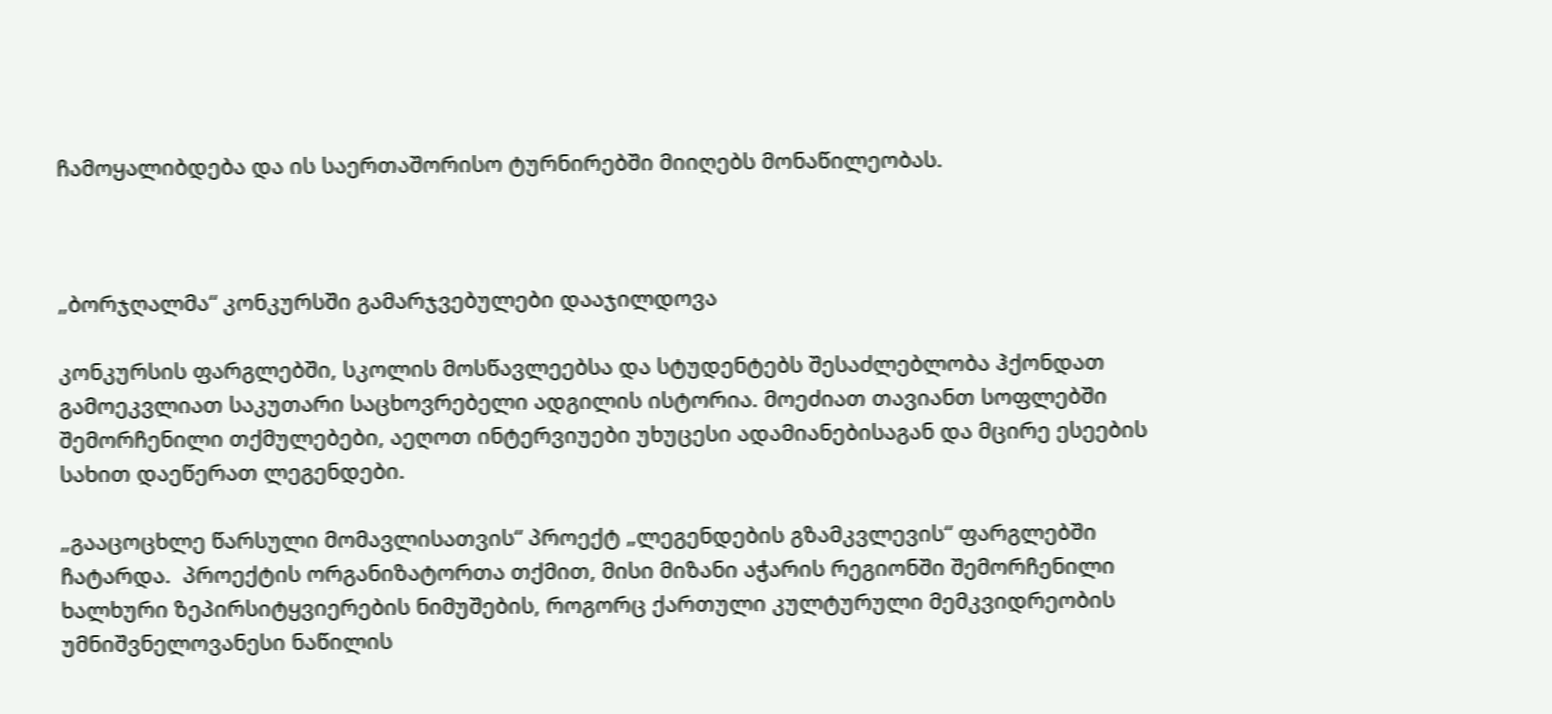ჩამოყალიბდება და ის საერთაშორისო ტურნირებში მიიღებს მონაწილეობას.



„ბორჯღალმა“ კონკურსში გამარჯვებულები დააჯილდოვა

კონკურსის ფარგლებში, სკოლის მოსწავლეებსა და სტუდენტებს შესაძლებლობა ჰქონდათ გამოეკვლიათ საკუთარი საცხოვრებელი ადგილის ისტორია. მოეძიათ თავიანთ სოფლებში შემორჩენილი თქმულებები, აეღოთ ინტერვიუები უხუცესი ადამიანებისაგან და მცირე ესეების სახით დაეწერათ ლეგენდები.

„გააცოცხლე წარსული მომავლისათვის“ პროექტ „ლეგენდების გზამკვლევის“ ფარგლებში ჩატარდა.  პროექტის ორგანიზატორთა თქმით, მისი მიზანი აჭარის რეგიონში შემორჩენილი ხალხური ზეპირსიტყვიერების ნიმუშების, როგორც ქართული კულტურული მემკვიდრეობის უმნიშვნელოვანესი ნაწილის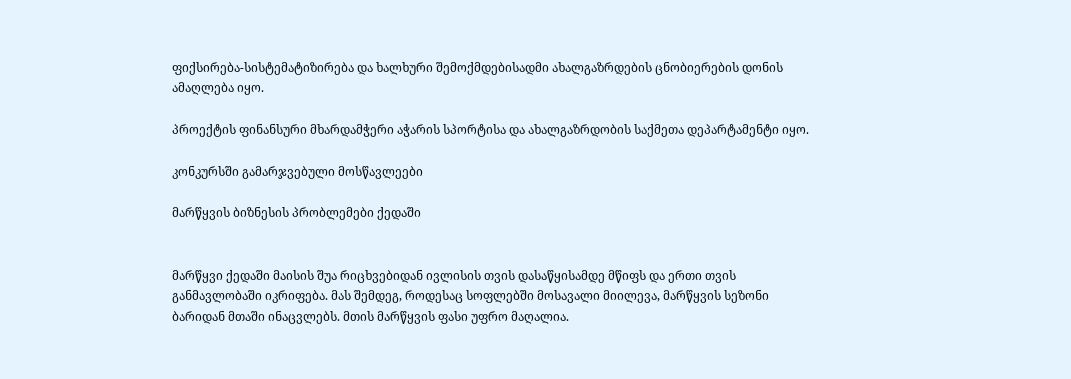ფიქსირება-სისტემატიზირება და ხალხური შემოქმდებისადმი ახალგაზრდების ცნობიერების დონის ამაღლება იყო.

პროექტის ფინანსური მხარდამჭერი აჭარის სპორტისა და ახალგაზრდობის საქმეთა დეპარტამენტი იყო.

კონკურსში გამარჯვებული მოსწავლეები

მარწყვის ბიზნესის პრობლემები ქედაში


მარწყვი ქედაში მაისის შუა რიცხვებიდან ივლისის თვის დასაწყისამდე მწიფს და ერთი თვის განმავლობაში იკრიფება. მას შემდეგ, როდესაც სოფლებში მოსავალი მიილევა, მარწყვის სეზონი ბარიდან მთაში ინაცვლებს. მთის მარწყვის ფასი უფრო მაღალია.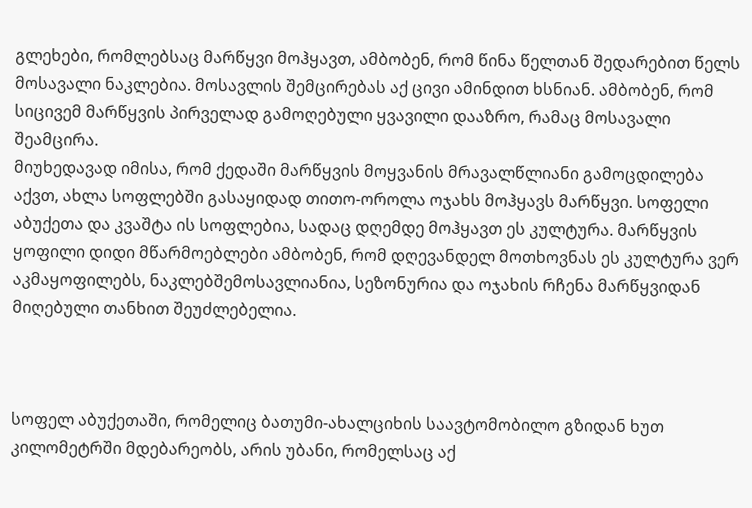გლეხები, რომლებსაც მარწყვი მოჰყავთ, ამბობენ, რომ წინა წელთან შედარებით წელს მოსავალი ნაკლებია. მოსავლის შემცირებას აქ ცივი ამინდით ხსნიან. ამბობენ, რომ სიცივემ მარწყვის პირველად გამოღებული ყვავილი დააზრო, რამაც მოსავალი შეამცირა.
მიუხედავად იმისა, რომ ქედაში მარწყვის მოყვანის მრავალწლიანი გამოცდილება აქვთ, ახლა სოფლებში გასაყიდად თითო-ოროლა ოჯახს მოჰყავს მარწყვი. სოფელი აბუქეთა და კვაშტა ის სოფლებია, სადაც დღემდე მოჰყავთ ეს კულტურა. მარწყვის ყოფილი დიდი მწარმოებლები ამბობენ, რომ დღევანდელ მოთხოვნას ეს კულტურა ვერ აკმაყოფილებს, ნაკლებშემოსავლიანია, სეზონურია და ოჯახის რჩენა მარწყვიდან მიღებული თანხით შეუძლებელია.



სოფელ აბუქეთაში, რომელიც ბათუმი-ახალციხის საავტომობილო გზიდან ხუთ კილომეტრში მდებარეობს, არის უბანი, რომელსაც აქ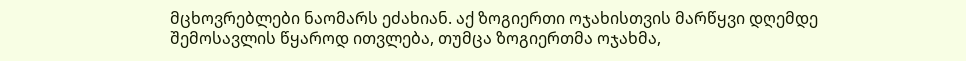მცხოვრებლები ნაომარს ეძახიან. აქ ზოგიერთი ოჯახისთვის მარწყვი დღემდე შემოსავლის წყაროდ ითვლება, თუმცა ზოგიერთმა ოჯახმა,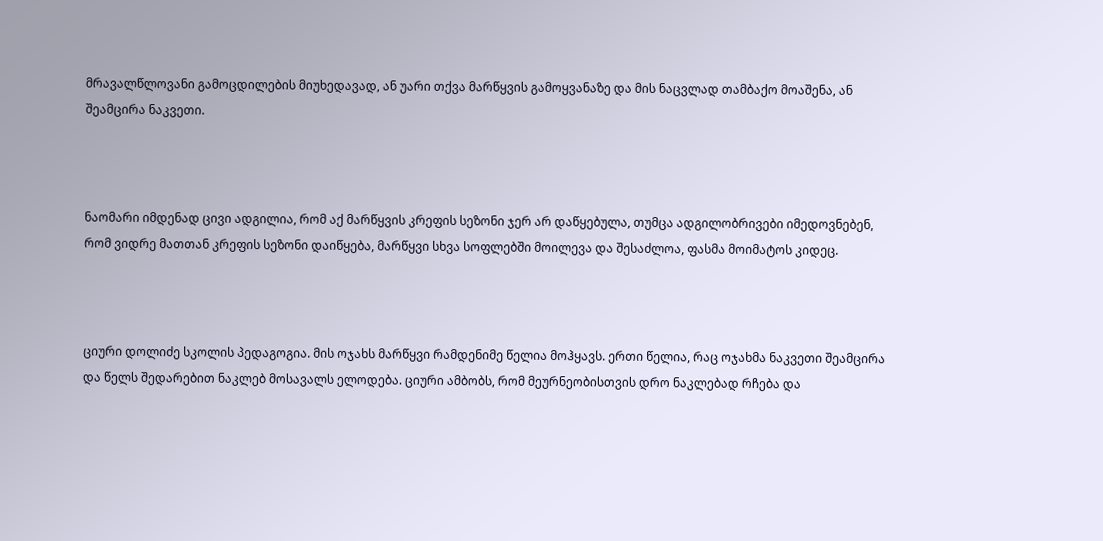მრავალწლოვანი გამოცდილების მიუხედავად, ან უარი თქვა მარწყვის გამოყვანაზე და მის ნაცვლად თამბაქო მოაშენა, ან შეამცირა ნაკვეთი.



ნაომარი იმდენად ცივი ადგილია, რომ აქ მარწყვის კრეფის სეზონი ჯერ არ დაწყებულა, თუმცა ადგილობრივები იმედოვნებენ, რომ ვიდრე მათთან კრეფის სეზონი დაიწყება, მარწყვი სხვა სოფლებში მოილევა და შესაძლოა, ფასმა მოიმატოს კიდეც.



ციური დოლიძე სკოლის პედაგოგია. მის ოჯახს მარწყვი რამდენიმე წელია მოჰყავს. ერთი წელია, რაც ოჯახმა ნაკვეთი შეამცირა და წელს შედარებით ნაკლებ მოსავალს ელოდება. ციური ამბობს, რომ მეურნეობისთვის დრო ნაკლებად რჩება და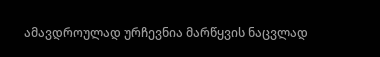ამავდროულად ურჩევნია მარწყვის ნაცვლად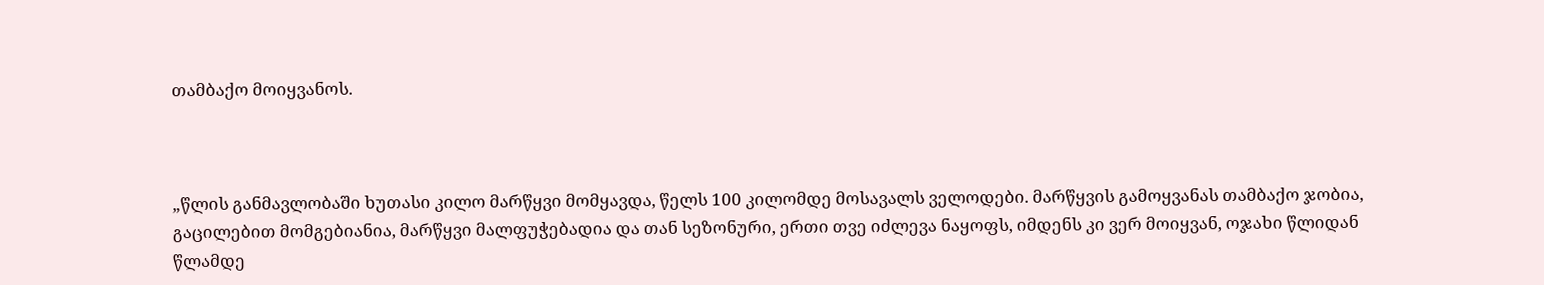თამბაქო მოიყვანოს.



„წლის განმავლობაში ხუთასი კილო მარწყვი მომყავდა, წელს 100 კილომდე მოსავალს ველოდები. მარწყვის გამოყვანას თამბაქო ჯობია, გაცილებით მომგებიანია, მარწყვი მალფუჭებადია და თან სეზონური, ერთი თვე იძლევა ნაყოფს, იმდენს კი ვერ მოიყვან, ოჯახი წლიდან წლამდე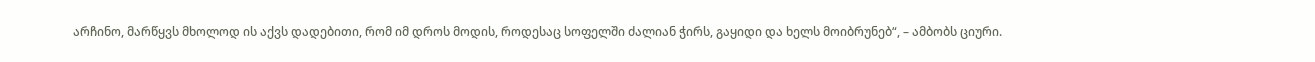არჩინო, მარწყვს მხოლოდ ის აქვს დადებითი, რომ იმ დროს მოდის, როდესაც სოფელში ძალიან ჭირს, გაყიდი და ხელს მოიბრუნებ“, – ამბობს ციური.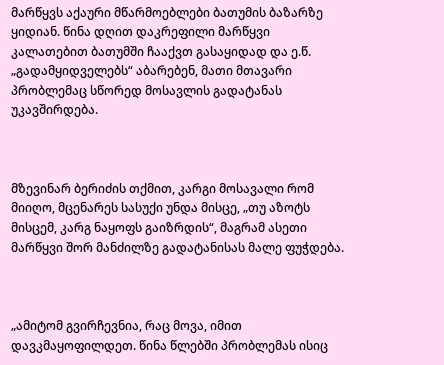მარწყვს აქაური მწარმოებლები ბათუმის ბაზარზე ყიდიან. წინა დღით დაკრეფილი მარწყვი კალათებით ბათუმში ჩააქვთ გასაყიდად და ე.წ. „გადამყიდველებს“ აბარებენ, მათი მთავარი პრობლემაც სწორედ მოსავლის გადატანას უკავშირდება.



მზევინარ ბერიძის თქმით, კარგი მოსავალი რომ მიიღო, მცენარეს სასუქი უნდა მისცე, „თუ აზოტს მისცემ, კარგ ნაყოფს გაიზრდის“, მაგრამ ასეთი მარწყვი შორ მანძილზე გადატანისას მალე ფუჭდება.



„ამიტომ გვირჩევნია, რაც მოვა, იმით დავკმაყოფილდეთ. წინა წლებში პრობლემას ისიც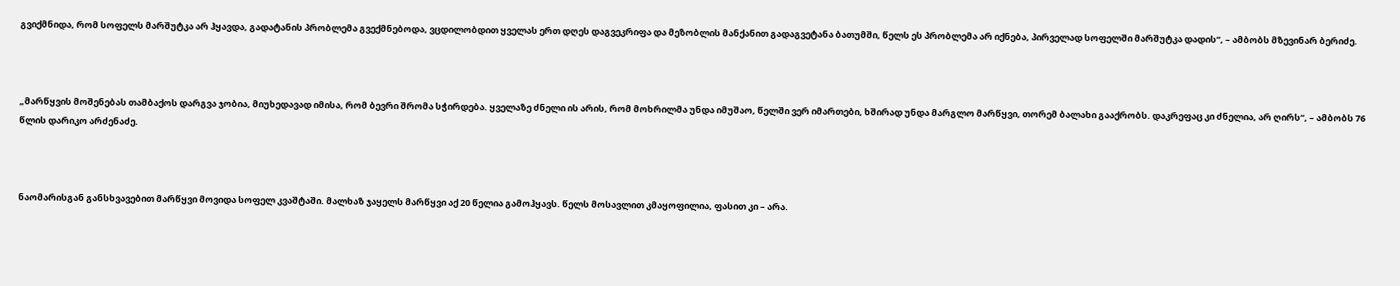გვიქმნიდა, რომ სოფელს მარშუტკა არ ჰყავდა, გადატანის პრობლემა გვექმნებოდა, ვცდილობდით ყველას ერთ დღეს დაგვეკრიფა და მეზობლის მანქანით გადაგვეტანა ბათუმში, წელს ეს პრობლემა არ იქნება, პირველად სოფელში მარშუტკა დადის“, – ამბობს მზევინარ ბერიძე.



„მარწყვის მოშენებას თამბაქოს დარგვა ჯობია, მიუხედავად იმისა, რომ ბევრი შრომა სჭირდება. ყველაზე ძნელი ის არის, რომ მოხრილმა უნდა იმუშაო, წელში ვერ იმართები, ხშირად უნდა მარგლო მარწყვი, თორემ ბალახი გააქრობს. დაკრეფაც კი ძნელია, არ ღირს“, – ამბობს 76 წლის დარიკო არძენაძე.



ნაომარისგან განსხვავებით მარწყვი მოვიდა სოფელ კვაშტაში. მალხაზ ჯაყელს მარწყვი აქ 20 წელია გამოჰყავს. წელს მოსავლით კმაყოფილია, ფასით კი – არა.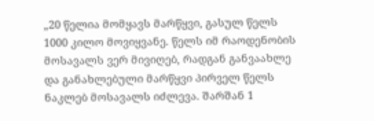„20 წელია მომყავს მარწყვი, გასულ წელს 1000 კილო მოვიყვანე. წელს იმ რაოდენობის მოსავალს ვერ მივიღებ, რადგან განვაახლე და განახლებული მარწყვი პირველ წელს ნაკლებ მოსავალს იძლევა. შარშან 1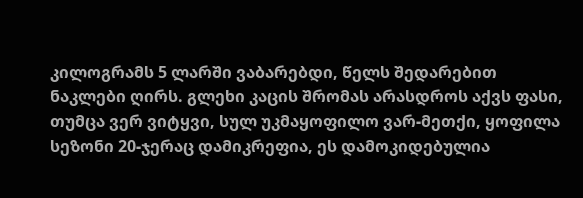კილოგრამს 5 ლარში ვაბარებდი, წელს შედარებით ნაკლები ღირს. გლეხი კაცის შრომას არასდროს აქვს ფასი, თუმცა ვერ ვიტყვი, სულ უკმაყოფილო ვარ-მეთქი, ყოფილა სეზონი 20-ჯერაც დამიკრეფია, ეს დამოკიდებულია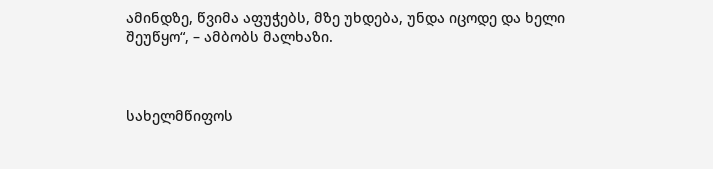ამინდზე, წვიმა აფუჭებს, მზე უხდება, უნდა იცოდე და ხელი შეუწყო“, – ამბობს მალხაზი.



სახელმწიფოს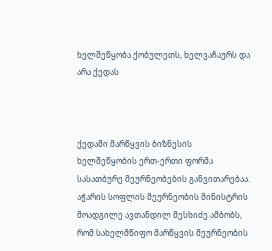ხელშეწყობა ქობულეთს, ხელვაჩაურს და არა ქედას



ქედაში მარწყვის ბიზნესის ხელშეწყობის ერთ-ერთი ფორმა სასათბურე მეურნეობების განვითარებაა. აჭარის სოფლის მეურნეობის მინისტრის მოადგილე ავთანდილ მესხიძე ამბობს, რომ სახელმწიფო მარწყვის მეურნეობის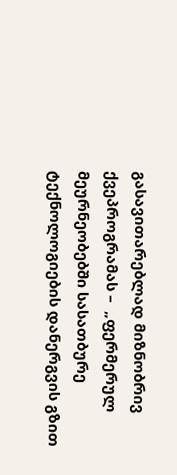გასავითარებლად მიზნობრივ ქვეპროგრამას –  „ფერმერულ მეურნეობებში სასათბურე ტექნოლოგიების დანერგვის გზით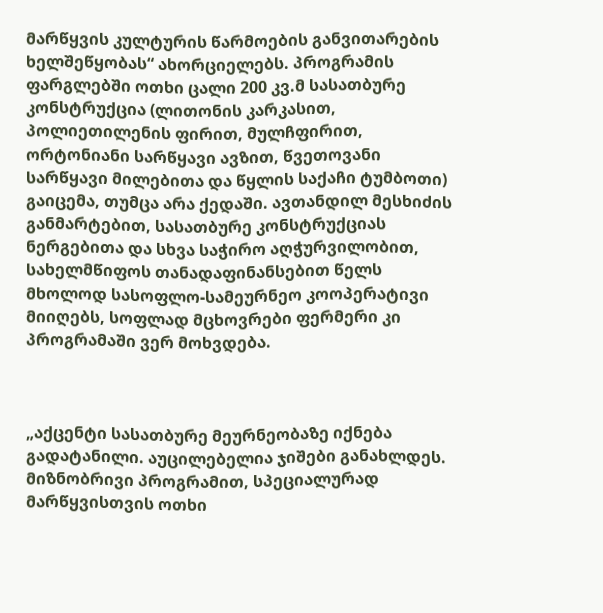მარწყვის კულტურის წარმოების განვითარების ხელშეწყობას“ ახორციელებს. პროგრამის ფარგლებში ოთხი ცალი 200 კვ.მ სასათბურე კონსტრუქცია (ლითონის კარკასით, პოლიეთილენის ფირით, მულჩფირით, ორტონიანი სარწყავი ავზით, წვეთოვანი სარწყავი მილებითა და წყლის საქაჩი ტუმბოთი) გაიცემა, თუმცა არა ქედაში. ავთანდილ მესხიძის განმარტებით, სასათბურე კონსტრუქციას ნერგებითა და სხვა საჭირო აღჭურვილობით, სახელმწიფოს თანადაფინანსებით წელს მხოლოდ სასოფლო-სამეურნეო კოოპერატივი მიიღებს, სოფლად მცხოვრები ფერმერი კი პროგრამაში ვერ მოხვდება.



„აქცენტი სასათბურე მეურნეობაზე იქნება გადატანილი. აუცილებელია ჯიშები განახლდეს. მიზნობრივი პროგრამით, სპეციალურად მარწყვისთვის ოთხი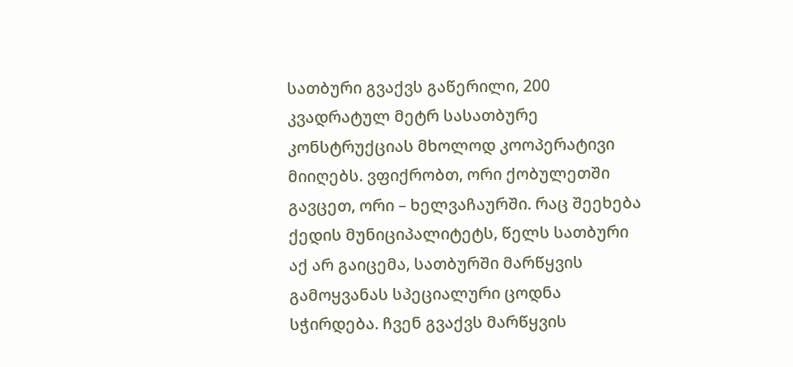სათბური გვაქვს გაწერილი, 200 კვადრატულ მეტრ სასათბურე კონსტრუქციას მხოლოდ კოოპერატივი მიიღებს. ვფიქრობთ, ორი ქობულეთში გავცეთ, ორი – ხელვაჩაურში. რაც შეეხება ქედის მუნიციპალიტეტს, წელს სათბური აქ არ გაიცემა, სათბურში მარწყვის გამოყვანას სპეციალური ცოდნა სჭირდება. ჩვენ გვაქვს მარწყვის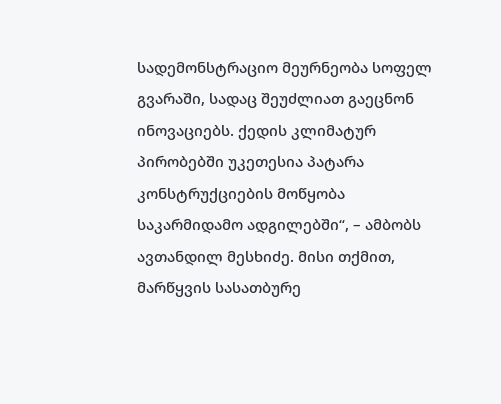სადემონსტრაციო მეურნეობა სოფელ გვარაში, სადაც შეუძლიათ გაეცნონ ინოვაციებს. ქედის კლიმატურ პირობებში უკეთესია პატარა კონსტრუქციების მოწყობა საკარმიდამო ადგილებში“, – ამბობს ავთანდილ მესხიძე. მისი თქმით, მარწყვის სასათბურე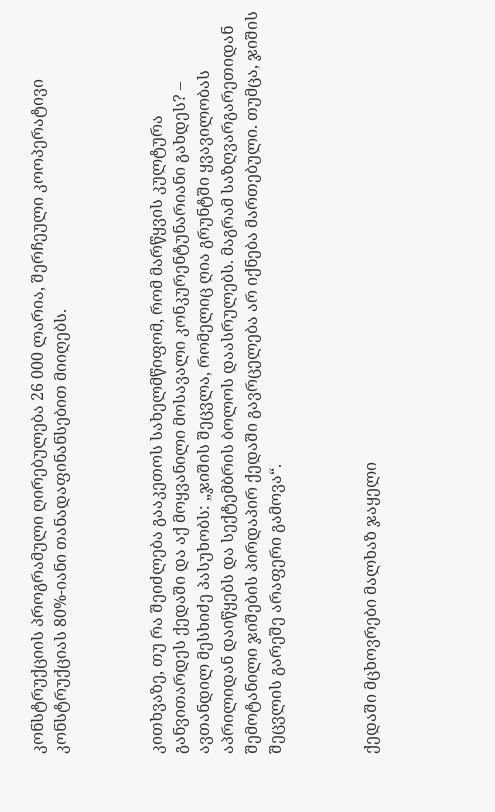კონსტრუქციის პროგრამული ღირებულება 26 000 ლარია, შერჩეული კოოპერატივი კონსტრუქციას 80%-იანი თანადაფინანსებით მიიღებს.



კითხვაზე, თუ რა შეიძლება გააკეთოს სახელმწიფომ, რომ მარწყვის კულტურა განვითარდეს ქედაში და აქ მოყვანილი მოსავალი კონკურენტუნარიანი გახდეს? – ავთანდილ მესხიძე პასუხობს: „ჯიშის შეცვლა, რომელიც ღია გრუნტში ყვავილობას აპრილიდან დაიწყებს და სექტემბრის ბოლოს დაასრულებს. მაგრამ საზღვარგარეთიდან შემოტანილი ჯიშების პირდაპირ ქედაში გავრცელება არ იქნება მართებული. თუმცა, ჯიშის შეცვლის გარეშე არაფერი გამოვა“.



ქედაში მცხოვრები მალხაზ ჯაყელი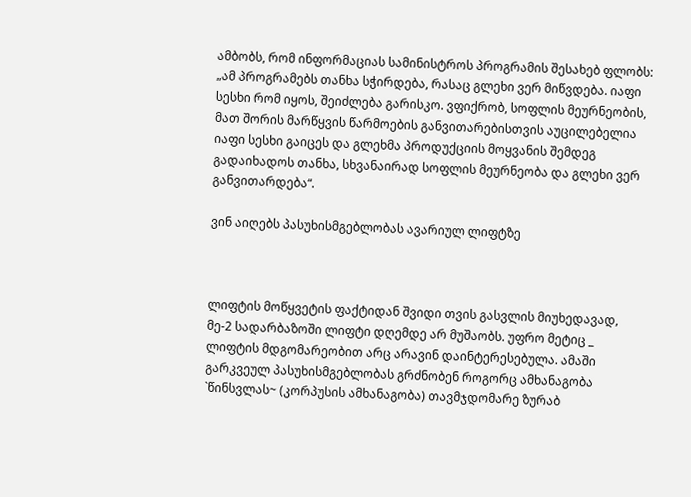ამბობს, რომ ინფორმაციას სამინისტროს პროგრამის შესახებ ფლობს: „ამ პროგრამებს თანხა სჭირდება, რასაც გლეხი ვერ მიწვდება. იაფი სესხი რომ იყოს, შეიძლება გარისკო. ვფიქრობ, სოფლის მეურნეობის, მათ შორის მარწყვის წარმოების განვითარებისთვის აუცილებელია იაფი სესხი გაიცეს და გლეხმა პროდუქციის მოყვანის შემდეგ გადაიხადოს თანხა, სხვანაირად სოფლის მეურნეობა და გლეხი ვერ განვითარდება“.

ვინ აიღებს პასუხისმგებლობას ავარიულ ლიფტზე



ლიფტის მოწყვეტის ფაქტიდან შვიდი თვის გასვლის მიუხედავად, მე-2 სადარბაზოში ლიფტი დღემდე არ მუშაობს. უფრო მეტიც _ ლიფტის მდგომარეობით არც არავინ დაინტერესებულა. ამაში გარკვეულ პასუხისმგებლობას გრძნობენ როგორც ამხანაგობა `წინსვლას~ (კორპუსის ამხანაგობა) თავმჯდომარე ზურაბ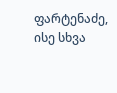ფარტენაძე, ისე სხვა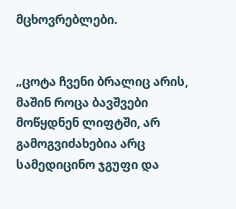მცხოვრებლები.


„ცოტა ჩვენი ბრალიც არის, მაშინ როცა ბავშვები მოწყდნენ ლიფტში, არ გამოგვიძახებია არც სამედიცინო ჯგუფი და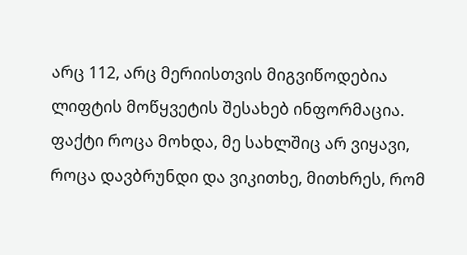არც 112, არც მერიისთვის მიგვიწოდებია ლიფტის მოწყვეტის შესახებ ინფორმაცია. ფაქტი როცა მოხდა, მე სახლშიც არ ვიყავი, როცა დავბრუნდი და ვიკითხე, მითხრეს, რომ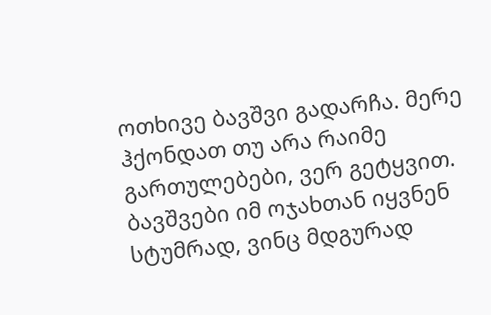ოთხივე ბავშვი გადარჩა. მერე ჰქონდათ თუ არა რაიმე გართულებები, ვერ გეტყვით. ბავშვები იმ ოჯახთან იყვნენ სტუმრად, ვინც მდგურად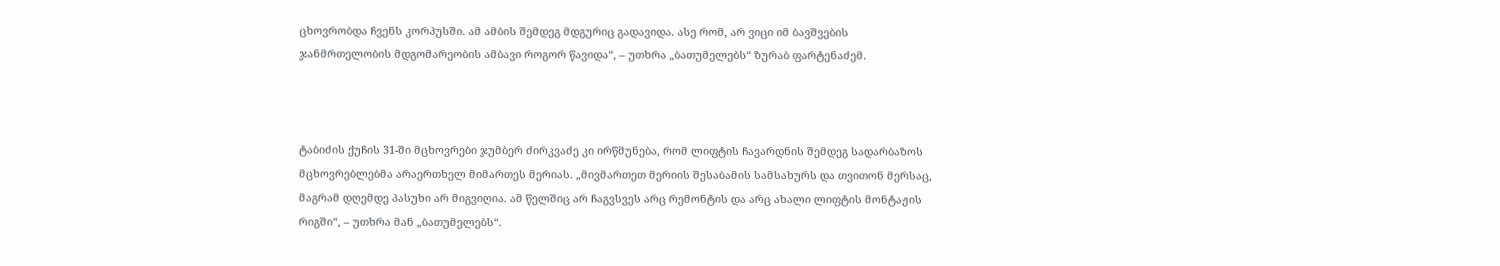ცხოვრობდა ჩვენს კორპუსში. ამ ამბის შემდეგ მდგურიც გადავიდა. ასე რომ, არ ვიცი იმ ბავშვების ჯანმრთელობის მდგომარეობის ამბავი როგორ წავიდა“, – უთხრა „ბათუმელებს“ ზურაბ ფარტენაძემ.



ტაბიძის ქუჩის 31-ში მცხოვრები ჯუმბერ ძირკვაძე კი ირწმუნება, რომ ლიფტის ჩავარდნის შემდეგ სადარბაზოს მცხოვრებლებმა არაერთხელ მიმართეს მერიას. „მივმართეთ მერიის შესაბამის სამსახურს და თვითონ მერსაც, მაგრამ დღემდე პასუხი არ მიგვიღია. ამ წელშიც არ ჩაგვსვეს არც რემონტის და არც ახალი ლიფტის მონტაჟის რიგში“, – უთხრა მან „ბათუმელებს“.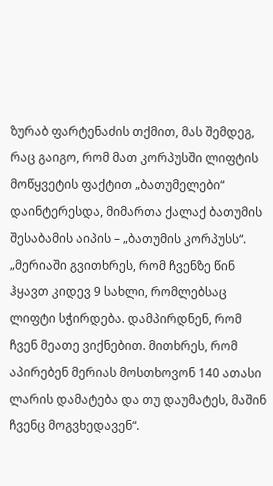ზურაბ ფარტენაძის თქმით, მას შემდეგ, რაც გაიგო, რომ მათ კორპუსში ლიფტის მოწყვეტის ფაქტით „ბათუმელები“ დაინტერესდა, მიმართა ქალაქ ბათუმის შესაბამის აიპის – „ბათუმის კორპუსს“. „მერიაში გვითხრეს, რომ ჩვენზე წინ ჰყავთ კიდევ 9 სახლი, რომლებსაც ლიფტი სჭირდება. დამპირდნენ, რომ ჩვენ მეათე ვიქნებით. მითხრეს, რომ აპირებენ მერიას მოსთხოვონ 140 ათასი ლარის დამატება და თუ დაუმატეს, მაშინ ჩვენც მოგვხედავენ“.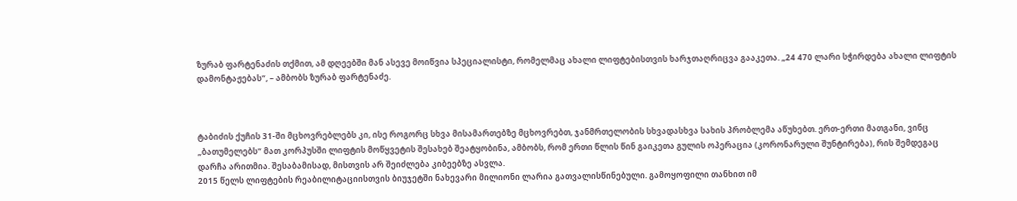ზურაბ ფარტენაძის თქმით, ამ დღეებში მან ასევე მოიწვია სპეციალისტი, რომელმაც ახალი ლიფტებისთვის ხარჯთაღრიცვა გააკეთა. „24 470 ლარი სჭირდება ახალი ლიფტის დამონტაჟებას“, – ამბობს ზურაბ ფარტენაძე.



ტაბიძის ქუჩის 31-ში მცხოვრებლებს კი, ისე როგორც სხვა მისამართებზე მცხოვრებთ, ჯანმრთელობის სხვადასხვა სახის პრობლემა აწუხებთ. ერთ-ერთი მათგანი, ვინც „ბათუმელებს“ მათ კორპუსში ლიფტის მოწყვეტის შესახებ შეატყობინა, ამბობს, რომ ერთი წლის წინ გაიკეთა გულის ოპერაცია (კორონარული შუნტირება), რის შემდეგაც დარჩა არითმია. შესაბამისად, მისთვის არ შეიძლება კიბეებზე ასვლა.
2015 წელს ლიფტების რეაბილიტაციისთვის ბიუჯეტში ნახევარი მილიონი ლარია გათვალისწინებული. გამოყოფილი თანხით იმ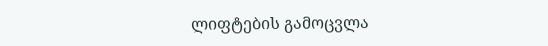ლიფტების გამოცვლა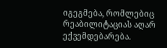იგეგმება, რომლებიც რეაბილიტაციას აღარ ექვემდებარება.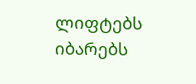ლიფტებს იბარებს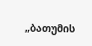„ბათუმის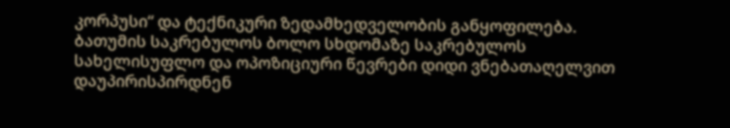კორპუსი“ და ტექნიკური ზედამხედველობის განყოფილება.
ბათუმის საკრებულოს ბოლო სხდომაზე საკრებულოს სახელისუფლო და ოპოზიციური წევრები დიდი ვნებათაღელვით დაუპირისპირდნენ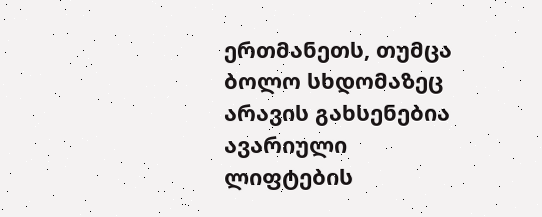ერთმანეთს, თუმცა ბოლო სხდომაზეც არავის გახსენებია ავარიული ლიფტების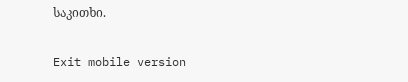საკითხი.

Exit mobile version